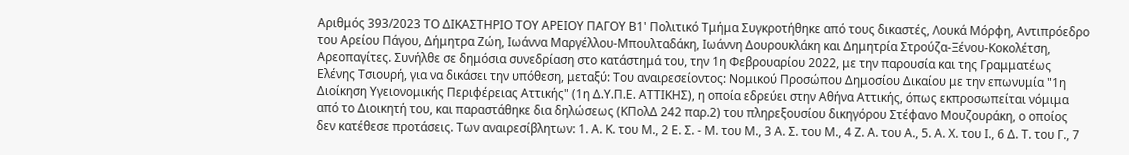Αριθμός 393/2023 ΤΟ ΔΙΚΑΣΤΗΡΙΟ ΤΟΥ ΑΡΕΙΟΥ ΠΑΓΟΥ Β1' Πολιτικό Τμήμα Συγκροτήθηκε από τους δικαστές, Λουκά Μόρφη, Αντιπρόεδρο του Αρείου Πάγου, Δήμητρα Ζώη, Ιωάννα Μαργέλλου-Μπουλταδάκη, Ιωάννη Δουρουκλάκη και Δημητρία Στρούζα-Ξένου-Κοκολέτση, Αρεοπαγίτες. Συνήλθε σε δημόσια συνεδρίαση στο κατάστημά του, την 1η Φεβρουαρίου 2022, με την παρουσία και της Γραμματέως Ελένης Τσιουρή, για να δικάσει την υπόθεση, μεταξύ: Του αναιρεσείοντος: Νομικού Προσώπου Δημοσίου Δικαίου με την επωνυμία "1η Διοίκηση Υγειονομικής Περιφέρειας Αττικής" (1η Δ.Υ.Π.Ε. ΑΤΤΙΚΗΣ), η οποία εδρεύει στην Αθήνα Αττικής, όπως εκπροσωπείται νόμιμα από το Διοικητή του, και παραστάθηκε δια δηλώσεως (ΚΠολΔ 242 παρ.2) του πληρεξουσίου δικηγόρου Στέφανο Μουζουράκη, ο οποίος δεν κατέθεσε προτάσεις. Των αναιρεσίβλητων: 1. Α. Κ. του Μ., 2 Ε. Σ. - Μ. του Μ., 3 Α. Σ. του Μ., 4 Ζ. Α. του Α., 5. Α. Χ. του Ι., 6 Δ. Τ. του Γ., 7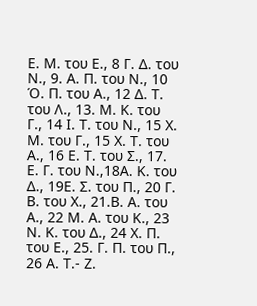Ε. Μ. του Ε., 8 Γ. Δ. του Ν., 9. Α. Π. του Ν., 10 Ό. Π. του Α., 12 Δ. Τ. του Λ., 13. Μ. Κ. του Γ., 14 Ι. Τ. του Ν., 15 Χ. Μ. του Γ., 15 Χ. Τ. του Α., 16 Ε. Τ. του Σ., 17. Ε. Γ. του Ν.,18Α. Κ. του Δ., 19Ε. Σ. του Π., 20 Γ. Β. του Χ., 21.Β. Α. του Α., 22 Μ. Α. του Κ., 23 Ν. Κ. του Δ., 24 Χ. Π. του Ε., 25. Γ. Π. του Π., 26 Α. Τ.- Ζ.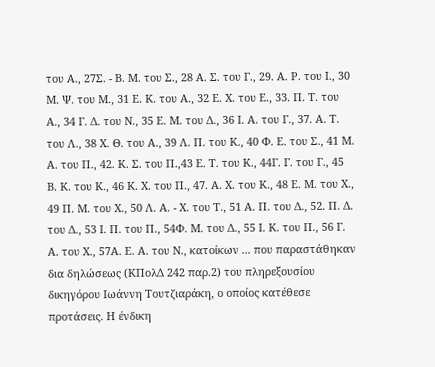του Α., 27Σ. - Β. Μ. του Σ., 28 Α. Σ. του Γ., 29. Α. Ρ. του Ι., 30 Μ. Ψ. του Μ., 31 Ε. Κ. του Α., 32 Ε. Χ. του Ε., 33. Π. Τ. του Α., 34 Γ. Δ. του Ν., 35 Ε. Μ. του Δ., 36 Ι. Α. του Γ., 37. Α. Τ. του Λ., 38 Χ. Θ. του Α., 39 Λ. Π. του Κ., 40 Φ. Ε. του Σ., 41 Μ. Α. του Π., 42. Κ. Σ. του Π.,43 Ε. Τ. του Κ., 44Γ. Γ. του Γ., 45 Β. Κ. του Κ., 46 Κ. Χ. του Π., 47. Α. Χ. του Κ., 48 Ε. Μ. του Χ., 49 Π. Μ. του Χ., 50 Λ. Α. - Χ. του Τ., 51 Α. Π. του Δ., 52. Π. Δ. του Δ., 53 Ι. Π. του Π., 54Φ. Μ. του Δ., 55 Ι. Κ. του Π., 56 Γ. Α. του Χ., 57Α. Ε. Α. του Ν., κατοίκων ... που παραστάθηκαν δια δηλώσεως (ΚΠολΔ 242 παρ.2) του πληρεξουσίου δικηγόρου Ιωάννη Τουτζιαράκη, ο οποίος κατέθεσε προτάσεις. Η ένδικη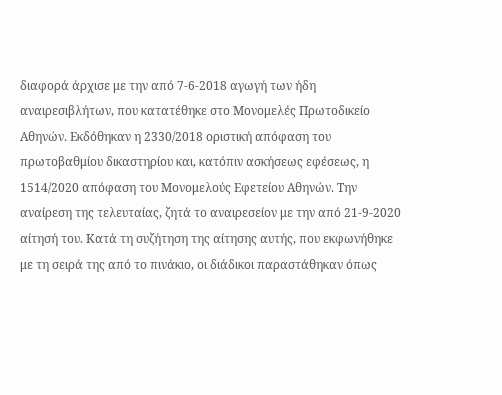διαφορά άρχισε με την από 7-6-2018 αγωγή των ήδη αναιρεσιβλήτων, που κατατέθηκε στο Μονομελές Πρωτοδικείο Αθηνών. Εκδόθηκαν η 2330/2018 οριστική απόφαση του πρωτοβαθμίου δικαστηρίου και, κατόπιν ασκήσεως εφέσεως, η 1514/2020 απόφαση του Μονομελούς Εφετείου Αθηνών. Την αναίρεση της τελευταίας, ζητά το αναιρεσείον με την από 21-9-2020 αίτησή του. Κατά τη συζήτηση της αίτησης αυτής, που εκφωνήθηκε με τη σειρά της από το πινάκιο, οι διάδικοι παραστάθηκαν όπως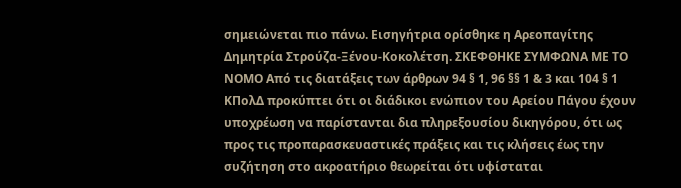σημειώνεται πιο πάνω. Εισηγήτρια ορίσθηκε η Αρεοπαγίτης Δημητρία Στρούζα-Ξένου-Κοκολέτση. ΣΚΕΦΘΗΚΕ ΣΥΜΦΩΝΑ ΜΕ ΤΟ ΝΟΜΟ Από τις διατάξεις των άρθρων 94 § 1, 96 §§ 1 & 3 και 104 § 1 ΚΠολΔ προκύπτει ότι οι διάδικοι ενώπιον του Αρείου Πάγου έχουν υποχρέωση να παρίστανται δια πληρεξουσίου δικηγόρου, ότι ως προς τις προπαρασκευαστικές πράξεις και τις κλήσεις έως την συζήτηση στο ακροατήριο θεωρείται ότι υφίσταται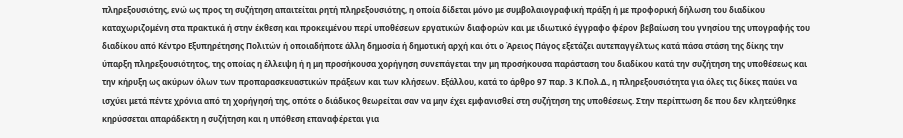πληρεξουσιότης, ενώ ως προς τη συζήτηση απαιτείται ρητή πληρεξουσιότης, η οποία δίδεται μόνο με συμβολαιογραφική πράξη ή με προφορική δήλωση του διαδίκου καταχωριζομένη στα πρακτικά ή στην έκθεση και προκειμένου περί υποθέσεων εργατικών διαφορών και με ιδιωτικό έγγραφο φέρον βεβαίωση του γνησίου της υπογραφής του διαδίκου από Κέντρο Εξυπηρέτησης Πολιτών ή οποιαδήποτε άλλη δημοσία ή δημοτική αρχή και ότι ο Άρειος Πάγος εξετάζει αυτεπαγγέλτως κατά πάσα στάση της δίκης την ύπαρξη πληρεξουσιότητος, της οποίας η έλλειψη ή η μη προσήκουσα χορήγηση συνεπάγεται την μη προσήκουσα παράσταση του διαδίκου κατά την συζήτηση της υποθέσεως και την κήρυξη ως ακύρων όλων των προπαρασκευαστικών πράξεων και των κλήσεων. Εξάλλου, κατά το άρθρο 97 παρ. 3 Κ.Πολ.Δ., η πληρεξουσιότητα για όλες τις δίκες παύει να ισχύει μετά πέντε χρόνια από τη χορήγησή της, οπότε ο διάδικος θεωρείται σαν να μην έχει εμφανισθεί στη συζήτηση της υποθέσεως. Στην περίπτωση δε που δεν κλητεύθηκε κηρύσσεται απαράδεκτη η συζήτηση και η υπόθεση επαναφέρεται για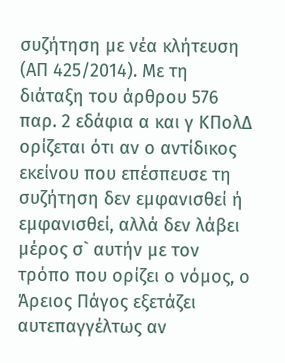συζήτηση με νέα κλήτευση (ΑΠ 425/2014). Με τη διάταξη του άρθρου 576 παρ. 2 εδάφια α και γ ΚΠολΔ ορίζεται ότι αν ο αντίδικος εκείνου που επέσπευσε τη συζήτηση δεν εμφανισθεί ή εμφανισθεί, αλλά δεν λάβει μέρος σ` αυτήν με τον τρόπο που ορίζει ο νόμος, ο Άρειος Πάγος εξετάζει αυτεπαγγέλτως αν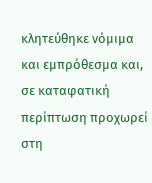κλητεύθηκε νόμιμα και εμπρόθεσμα και, σε καταφατική περίπτωση προχωρεί στη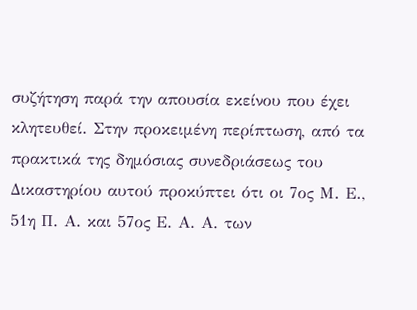συζήτηση παρά την απουσία εκείνου που έχει κλητευθεί. Στην προκειμένη περίπτωση, από τα πρακτικά της δημόσιας συνεδριάσεως του Δικαστηρίου αυτού προκύπτει ότι οι 7ος Μ. Ε., 51η Π. Α. και 57ος Ε. Α. Α. των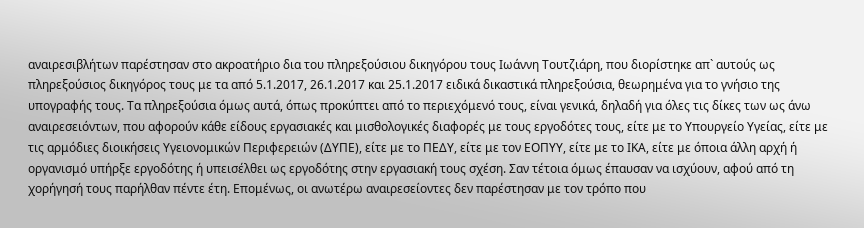αναιρεσιβλήτων παρέστησαν στο ακροατήριο δια του πληρεξούσιου δικηγόρου τους Ιωάννη Τουτζιάρη, που διορίστηκε απ` αυτούς ως πληρεξούσιος δικηγόρος τους με τα από 5.1.2017, 26.1.2017 και 25.1.2017 ειδικά δικαστικά πληρεξούσια, θεωρημένα για το γνήσιο της υπογραφής τους. Τα πληρεξούσια όμως αυτά, όπως προκύπτει από το περιεχόμενό τους, είναι γενικά, δηλαδή για όλες τις δίκες των ως άνω αναιρεσειόντων, που αφορούν κάθε είδους εργασιακές και μισθολογικές διαφορές με τους εργοδότες τους, είτε με το Υπουργείο Υγείας, είτε με τις αρμόδιες διοικήσεις Υγειονομικών Περιφερειών (ΔΥΠΕ), είτε με το ΠΕΔΥ, είτε με τον ΕΟΠΥΥ, είτε με το ΙΚΑ, είτε με όποια άλλη αρχή ή οργανισμό υπήρξε εργοδότης ή υπεισέλθει ως εργοδότης στην εργασιακή τους σχέση. Σαν τέτοια όμως έπαυσαν να ισχύουν, αφού από τη χορήγησή τους παρήλθαν πέντε έτη. Επομένως, οι ανωτέρω αναιρεσείοντες δεν παρέστησαν με τον τρόπο που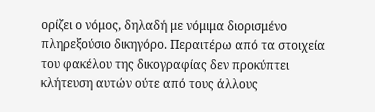ορίζει ο νόμος, δηλαδή με νόμιμα διορισμένο πληρεξούσιο δικηγόρο. Περαιτέρω από τα στοιχεία του φακέλου της δικογραφίας δεν προκύπτει κλήτευση αυτών ούτε από τους άλλους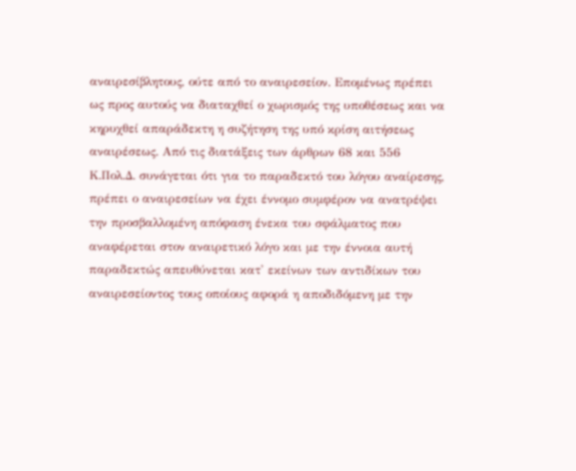αναιρεσίβλητους, ούτε από το αναιρεσείον. Επομένως πρέπει ως προς αυτούς να διαταχθεί ο χωρισμός της υποθέσεως και να κηρυχθεί απαράδεκτη η συζήτηση της υπό κρίση αιτήσεως αναιρέσεως. Aπό τις διατάξεις των άρθρων 68 και 556 Κ.Πολ.Δ. συνάγεται ότι για το παραδεκτό του λόγου αναίρεσης, πρέπει ο αναιρεσείων να έχει έννομο συμφέρον να ανατρέψει την προσβαλλομένη απόφαση ένεκα του σφάλματος που αναφέρεται στον αναιρετικό λόγο και με την έννοια αυτή παραδεκτώς απευθύνεται κατ' εκείνων των αντιδίκων του αναιρεσείοντος τους οποίους αφορά η αποδιδόμενη με την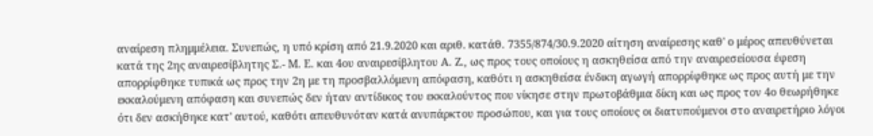αναίρεση πλημμέλεια. Συνεπώς, η υπό κρίση από 21.9.2020 και αριθ. κατάθ. 7355/874/30.9.2020 αίτηση αναίρεσης καθ' ο μέρος απευθύνεται κατά της 2ης αναιρεσίβλητης Σ.- Μ. Ε. και 4ου αναιρεσίβλητου Α. Ζ., ως προς τους οποίους η ασκηθείσα από την αναιρεσείουσα έφεση απορρίφθηκε τυπικά ως προς την 2η με τη προσβαλλόμενη απόφαση, καθότι η ασκηθείσα ένδικη αγωγή απορρίφθηκε ως προς αυτή με την εκκαλούμενη απόφαση και συνεπώς δεν ήταν αντίδικος του εκκαλούντος που νίκησε στην πρωτοβάθμια δίκη και ως προς τον 4ο θεωρήθηκε ότι δεν ασκήθηκε κατ' αυτού, καθότι απευθυνόταν κατά ανυπάρκτου προσώπου, και για τους οποίους οι διατυπούμενοι στο αναιρετήριο λόγοι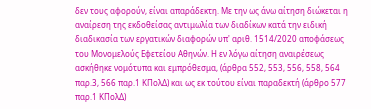δεν τους αφορούν, είναι απαράδεκτη. Με την ως άνω αίτηση διώκεται η αναίρεση της εκδοθείσας αντιμωλία των διαδίκων κατά την ειδική διαδικασία των εργατικών διαφορών υπ' αριθ. 1514/2020 αποφάσεως του Μονομελούς Εφετείου Αθηνών. Η εν λόγω αίτηση αναιρέσεως ασκήθηκε νομότυπα και εμπρόθεσμα, (άρθρα 552, 553, 556, 558, 564 παρ.3, 566 παρ.1 ΚΠολΔ) και ως εκ τούτου είναι παραδεκτή (άρθρο 577 παρ.1 ΚΠολΔ)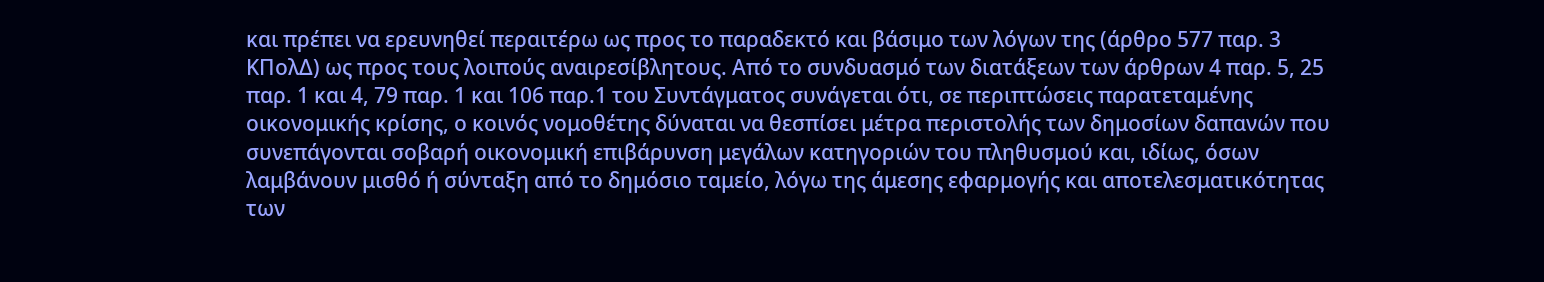και πρέπει να ερευνηθεί περαιτέρω ως προς το παραδεκτό και βάσιμο των λόγων της (άρθρο 577 παρ. 3 ΚΠολΔ) ως προς τους λοιπούς αναιρεσίβλητους. Από το συνδυασμό των διατάξεων των άρθρων 4 παρ. 5, 25 παρ. 1 και 4, 79 παρ. 1 και 106 παρ.1 του Συντάγματος συνάγεται ότι, σε περιπτώσεις παρατεταμένης οικονομικής κρίσης, ο κοινός νομοθέτης δύναται να θεσπίσει μέτρα περιστολής των δημοσίων δαπανών που συνεπάγονται σοβαρή οικονομική επιβάρυνση μεγάλων κατηγοριών του πληθυσμού και, ιδίως, όσων λαμβάνουν μισθό ή σύνταξη από το δημόσιο ταμείο, λόγω της άμεσης εφαρμογής και αποτελεσματικότητας των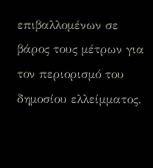επιβαλλομένων σε βάρος τους μέτρων για τον περιορισμό του δημοσίου ελλείμματος.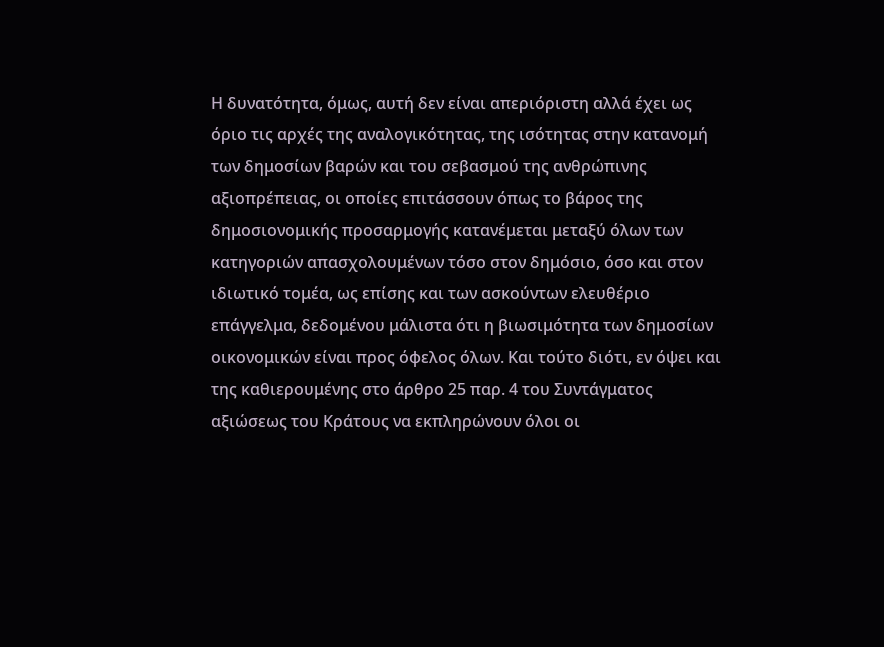Η δυνατότητα, όμως, αυτή δεν είναι απεριόριστη αλλά έχει ως όριο τις αρχές της αναλογικότητας, της ισότητας στην κατανομή των δημοσίων βαρών και του σεβασμού της ανθρώπινης αξιοπρέπειας, οι οποίες επιτάσσουν όπως το βάρος της δημοσιονομικής προσαρμογής κατανέμεται μεταξύ όλων των κατηγοριών απασχολουμένων τόσο στον δημόσιο, όσο και στον ιδιωτικό τομέα, ως επίσης και των ασκούντων ελευθέριο επάγγελμα, δεδομένου μάλιστα ότι η βιωσιμότητα των δημοσίων οικονομικών είναι προς όφελος όλων. Και τούτο διότι, εν όψει και της καθιερουμένης στο άρθρο 25 παρ. 4 του Συντάγματος αξιώσεως του Κράτους να εκπληρώνουν όλοι οι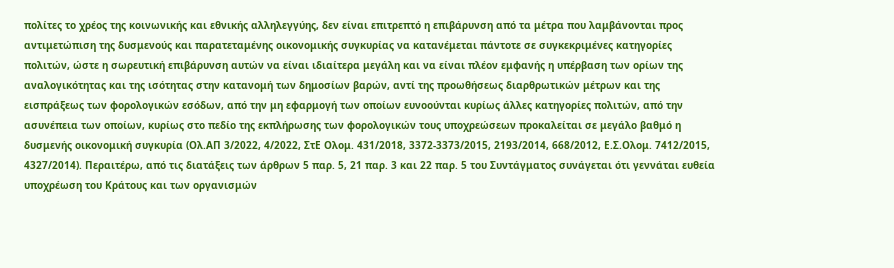πολίτες το χρέος της κοινωνικής και εθνικής αλληλεγγύης, δεν είναι επιτρεπτό η επιβάρυνση από τα μέτρα που λαμβάνονται προς αντιμετώπιση της δυσμενούς και παρατεταμένης οικονομικής συγκυρίας να κατανέμεται πάντοτε σε συγκεκριμένες κατηγορίες πολιτών, ώστε η σωρευτική επιβάρυνση αυτών να είναι ιδιαίτερα μεγάλη και να είναι πλέον εμφανής η υπέρβαση των ορίων της αναλογικότητας και της ισότητας στην κατανομή των δημοσίων βαρών, αντί της προωθήσεως διαρθρωτικών μέτρων και της εισπράξεως των φορολογικών εσόδων, από την μη εφαρμογή των οποίων ευνοούνται κυρίως άλλες κατηγορίες πολιτών, από την ασυνέπεια των οποίων, κυρίως στο πεδίο της εκπλήρωσης των φορολογικών τους υποχρεώσεων προκαλείται σε μεγάλο βαθμό η δυσμενής οικονομική συγκυρία (Ολ.ΑΠ 3/2022, 4/2022, ΣτΕ Ολομ. 431/2018, 3372-3373/2015, 2193/2014, 668/2012, Ε.Σ.Ολομ. 7412/2015, 4327/2014). Περαιτέρω, από τις διατάξεις των άρθρων 5 παρ. 5, 21 παρ. 3 και 22 παρ. 5 του Συντάγματος συνάγεται ότι γεννάται ευθεία υποχρέωση του Κράτους και των οργανισμών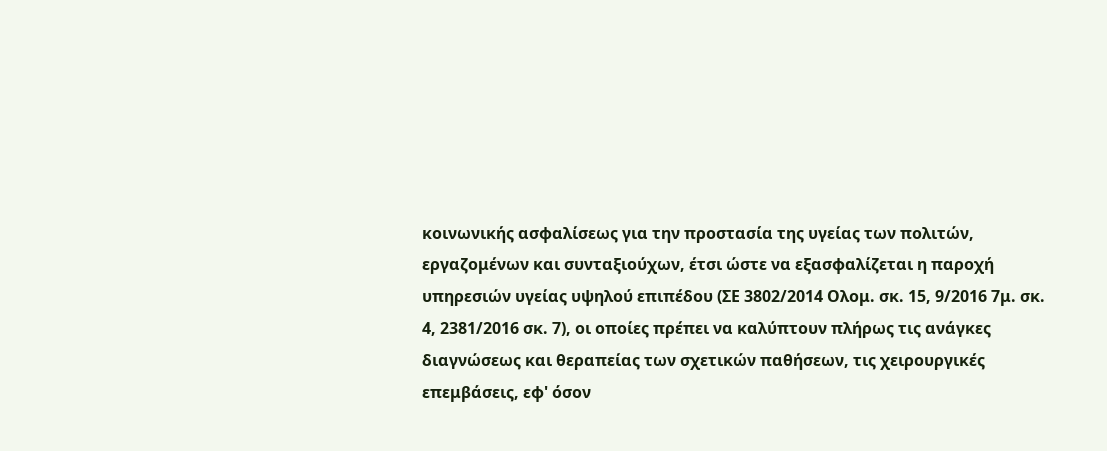κοινωνικής ασφαλίσεως για την προστασία της υγείας των πολιτών, εργαζομένων και συνταξιούχων, έτσι ώστε να εξασφαλίζεται η παροχή υπηρεσιών υγείας υψηλού επιπέδου (ΣΕ 3802/2014 Ολομ. σκ. 15, 9/2016 7μ. σκ. 4, 2381/2016 σκ. 7), οι οποίες πρέπει να καλύπτουν πλήρως τις ανάγκες διαγνώσεως και θεραπείας των σχετικών παθήσεων, τις χειρουργικές επεμβάσεις, εφ' όσον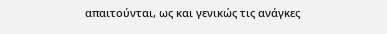απαιτούνται, ως και γενικώς τις ανάγκες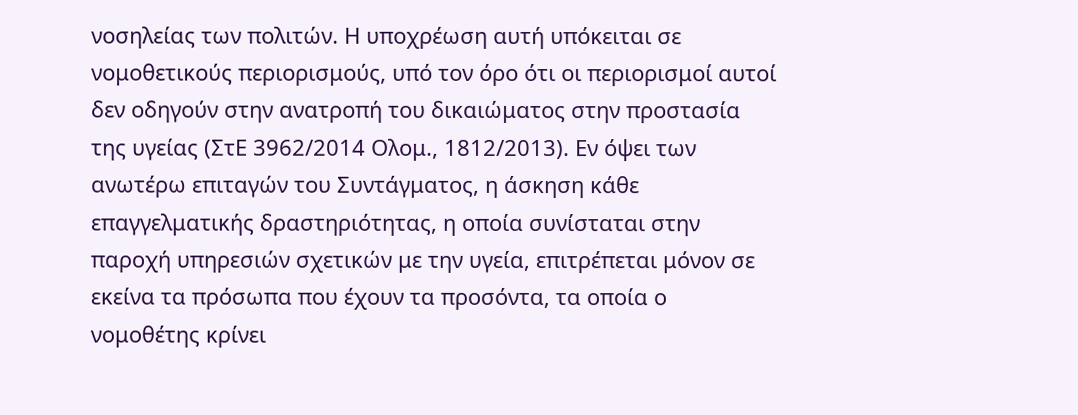νοσηλείας των πολιτών. Η υποχρέωση αυτή υπόκειται σε νομοθετικούς περιορισμούς, υπό τον όρο ότι οι περιορισμοί αυτοί δεν οδηγούν στην ανατροπή του δικαιώματος στην προστασία της υγείας (ΣτΕ 3962/2014 Ολομ., 1812/2013). Εν όψει των ανωτέρω επιταγών του Συντάγματος, η άσκηση κάθε επαγγελματικής δραστηριότητας, η οποία συνίσταται στην παροχή υπηρεσιών σχετικών με την υγεία, επιτρέπεται μόνον σε εκείνα τα πρόσωπα που έχουν τα προσόντα, τα οποία ο νομοθέτης κρίνει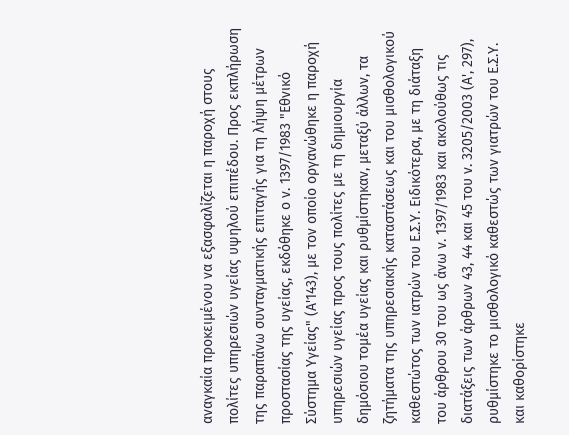αναγκαία προκειμένου να εξασφαλίζεται η παροχή στους πολίτες υπηρεσιών υγείας υψηλού επιπέδου. Προς εκπλήρωση της παραπάνω συνταγματικής επιταγής για τη λήψη μέτρων προστασίας της υγείας, εκδόθηκε ο ν. 1397/1983 "Εθνικό Σύστημα Υγείας" (Α'143), με τον οποίο οργανώθηκε η παροχή υπηρεσιών υγείας προς τους πολίτες με τη δημιουργία δημόσιου τομέα υγείας και ρυθμίστηκαν, μεταξύ άλλων, τα ζητήματα της υπηρεσιακής καταστάσεως και του μισθολογικού καθεστώτος των ιατρών του Ε.Σ.Υ. Ειδικότερα, με τη διάταξη του άρθρου 30 του ως άνω ν. 1397/1983 και ακολούθως τις διατάξεις των άρθρων 43, 44 και 45 του ν. 3205/2003 (Α', 297), ρυθμίστηκε το μισθολογικό καθεστώς των γιατρών του Ε.Σ.Υ. και καθορίστηκε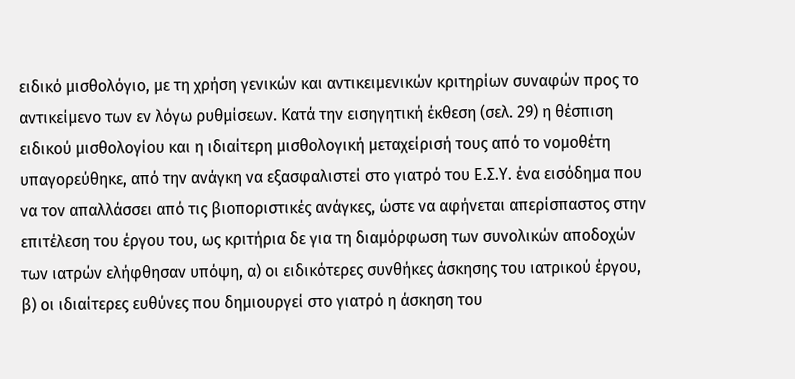ειδικό μισθολόγιο, με τη χρήση γενικών και αντικειμενικών κριτηρίων συναφών προς το αντικείμενο των εν λόγω ρυθμίσεων. Κατά την εισηγητική έκθεση (σελ. 29) η θέσπιση ειδικού μισθολογίου και η ιδιαίτερη μισθολογική μεταχείρισή τους από το νομοθέτη υπαγορεύθηκε, από την ανάγκη να εξασφαλιστεί στο γιατρό του Ε.Σ.Υ. ένα εισόδημα που να τον απαλλάσσει από τις βιοποριστικές ανάγκες, ώστε να αφήνεται απερίσπαστος στην επιτέλεση του έργου του, ως κριτήρια δε για τη διαμόρφωση των συνολικών αποδοχών των ιατρών ελήφθησαν υπόψη, α) οι ειδικότερες συνθήκες άσκησης του ιατρικού έργου, β) οι ιδιαίτερες ευθύνες που δημιουργεί στο γιατρό η άσκηση του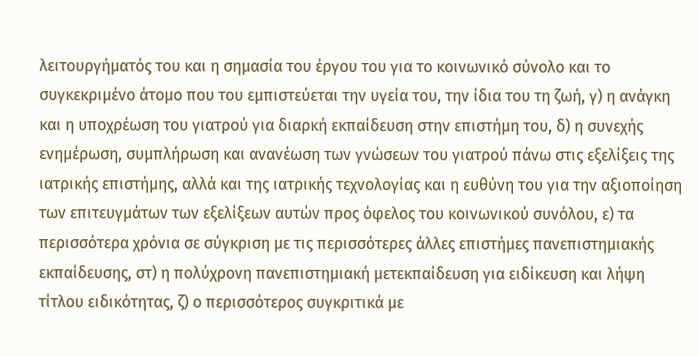λειτουργήματός του και η σημασία του έργου του για το κοινωνικό σύνολο και το συγκεκριμένο άτομο που του εμπιστεύεται την υγεία του, την ίδια του τη ζωή, γ) η ανάγκη και η υποχρέωση του γιατρού για διαρκή εκπαίδευση στην επιστήμη του, δ) η συνεχής ενημέρωση, συμπλήρωση και ανανέωση των γνώσεων του γιατρού πάνω στις εξελίξεις της ιατρικής επιστήμης, αλλά και της ιατρικής τεχνολογίας και η ευθύνη του για την αξιοποίηση των επιτευγμάτων των εξελίξεων αυτών προς όφελος του κοινωνικού συνόλου, ε) τα περισσότερα χρόνια σε σύγκριση με τις περισσότερες άλλες επιστήμες πανεπιστημιακής εκπαίδευσης, στ) η πολύχρονη πανεπιστημιακή μετεκπαίδευση για ειδίκευση και λήψη τίτλου ειδικότητας, ζ) ο περισσότερος συγκριτικά με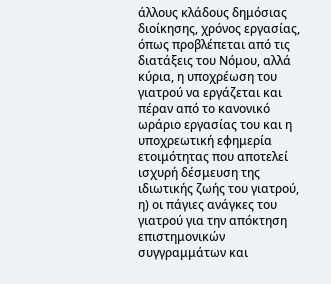άλλους κλάδους δημόσιας διοίκησης, χρόνος εργασίας, όπως προβλέπεται από τις διατάξεις του Νόμου, αλλά κύρια, η υποχρέωση του γιατρού να εργάζεται και πέραν από το κανονικό ωράριο εργασίας του και η υποχρεωτική εφημερία ετοιμότητας που αποτελεί ισχυρή δέσμευση της ιδιωτικής ζωής του γιατρού, η) οι πάγιες ανάγκες του γιατρού για την απόκτηση επιστημονικών συγγραμμάτων και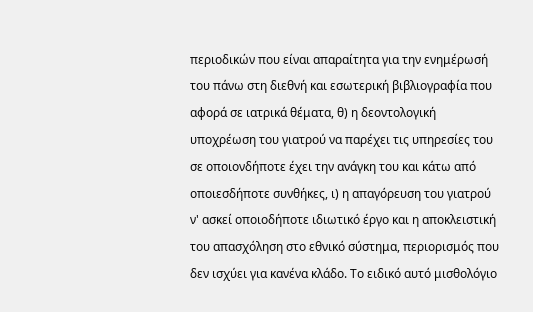περιοδικών που είναι απαραίτητα για την ενημέρωσή του πάνω στη διεθνή και εσωτερική βιβλιογραφία που αφορά σε ιατρικά θέματα, θ) η δεοντολογική υποχρέωση του γιατρού να παρέχει τις υπηρεσίες του σε οποιονδήποτε έχει την ανάγκη του και κάτω από οποιεσδήποτε συνθήκες, ι) η απαγόρευση του γιατρού ν' ασκεί οποιοδήποτε ιδιωτικό έργο και η αποκλειστική του απασχόληση στο εθνικό σύστημα, περιορισμός που δεν ισχύει για κανένα κλάδο. Το ειδικό αυτό μισθολόγιο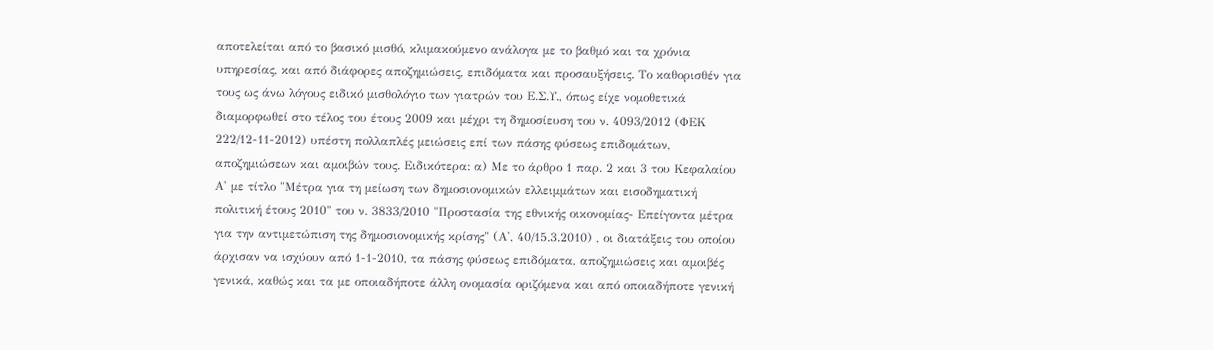αποτελείται από το βασικό μισθό, κλιμακούμενο ανάλογα με το βαθμό και τα χρόνια υπηρεσίας, και από διάφορες αποζημιώσεις, επιδόματα και προσαυξήσεις. Το καθορισθέν για τους ως άνω λόγους ειδικό μισθολόγιο των γιατρών του Ε.Σ.Υ., όπως είχε νομοθετικά διαμορφωθεί στο τέλος του έτους 2009 και μέχρι τη δημοσίευση του ν. 4093/2012 (ΦΕΚ 222/12-11-2012) υπέστη πολλαπλές μειώσεις επί των πάσης φύσεως επιδομάτων, αποζημιώσεων και αμοιβών τους. Ειδικότερα: α) Με το άρθρο 1 παρ. 2 και 3 του Κεφαλαίου Α' με τίτλο "Μέτρα για τη μείωση των δημοσιονομικών ελλειμμάτων και εισοδηματική πολιτική έτους 2010" του ν. 3833/2010 "Προστασία της εθνικής οικονομίας- Επείγοντα μέτρα για την αντιμετώπιση της δημοσιονομικής κρίσης" (Α', 40/15.3.2010) , οι διατάξεις του οποίου άρχισαν να ισχύουν από 1-1-2010, τα πάσης φύσεως επιδόματα, αποζημιώσεις και αμοιβές γενικά, καθώς και τα με οποιαδήποτε άλλη ονομασία οριζόμενα και από οποιαδήποτε γενική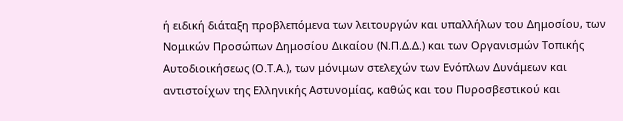ή ειδική διάταξη προβλεπόμενα των λειτουργών και υπαλλήλων του Δημοσίου, των Νομικών Προσώπων Δημοσίου Δικαίου (Ν.Π.Δ.Δ.) και των Οργανισμών Τοπικής Αυτοδιοικήσεως (Ο.Τ.Α.), των μόνιμων στελεχών των Ενόπλων Δυνάμεων και αντιστοίχων της Ελληνικής Αστυνομίας, καθώς και του Πυροσβεστικού και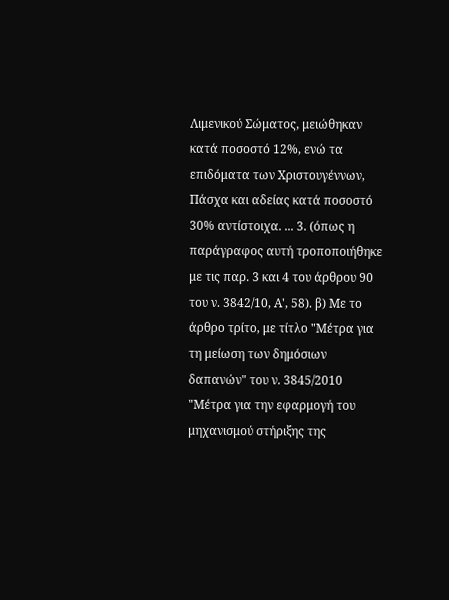Λιμενικού Σώματος, μειώθηκαν κατά ποσοστό 12%, ενώ τα επιδόματα των Χριστουγέννων, Πάσχα και αδείας κατά ποσοστό 30% αντίστοιχα. ... 3. (όπως η παράγραφος αυτή τροποποιήθηκε με τις παρ. 3 και 4 του άρθρου 90 του ν. 3842/10, Α', 58). β) Με το άρθρο τρίτο, με τίτλο "Μέτρα για τη μείωση των δημόσιων δαπανών" του ν. 3845/2010 "Μέτρα για την εφαρμογή του μηχανισμού στήριξης της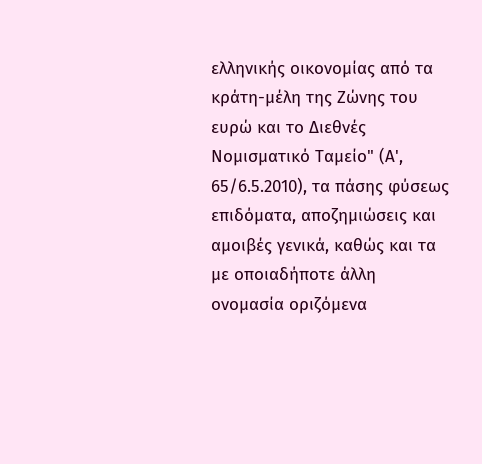ελληνικής οικονομίας από τα κράτη-μέλη της Ζώνης του ευρώ και το Διεθνές Νομισματικό Ταμείο" (Α', 65/6.5.2010), τα πάσης φύσεως επιδόματα, αποζημιώσεις και αμοιβές γενικά, καθώς και τα με οποιαδήποτε άλλη ονομασία οριζόμενα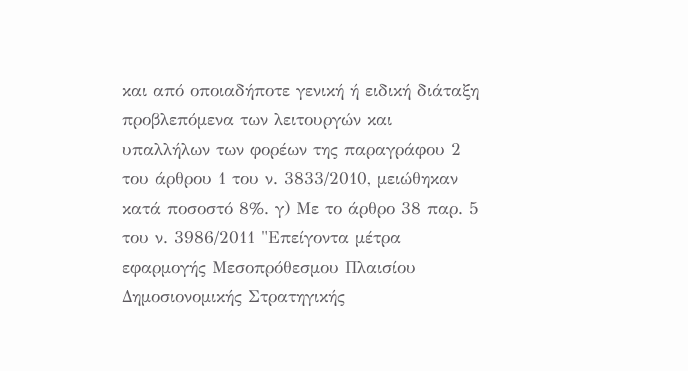και από οποιαδήποτε γενική ή ειδική διάταξη προβλεπόμενα των λειτουργών και υπαλλήλων των φορέων της παραγράφου 2 του άρθρου 1 του ν. 3833/2010, μειώθηκαν κατά ποσοστό 8%. γ) Με το άρθρο 38 παρ. 5 του ν. 3986/2011 "Επείγοντα μέτρα εφαρμογής Μεσοπρόθεσμου Πλαισίου Δημοσιονομικής Στρατηγικής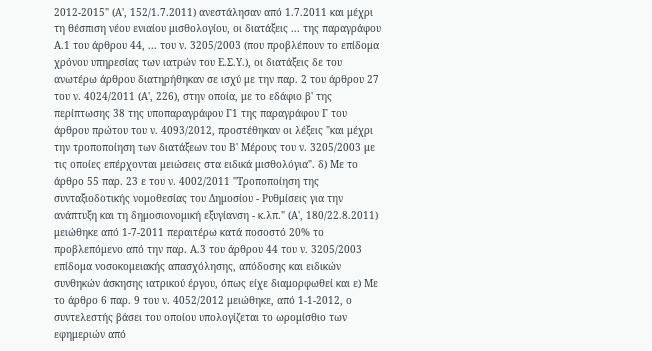2012-2015" (Α', 152/1.7.2011) ανεστάλησαν από 1.7.2011 και μέχρι τη θέσπιση νέου ενιαίου μισθολογίου, οι διατάξεις ... της παραγράφου Α.1 του άρθρου 44, ... του ν. 3205/2003 (που προβλέπουν το επίδομα χρόνου υπηρεσίας των ιατρών του Ε.Σ.Υ.), οι διατάξεις δε του ανωτέρω άρθρου διατηρήθηκαν σε ισχύ με την παρ. 2 του άρθρου 27 του ν. 4024/2011 (Α', 226), στην οποία, με το εδάφιο β' της περίπτωσης 38 της υποπαραγράφου Γ1 της παραγράφου Γ του άρθρου πρώτου του ν. 4093/2012, προστέθηκαν οι λέξεις "και μέχρι την τροποποίηση των διατάξεων του Β' Μέρους του ν. 3205/2003 με τις οποίες επέρχονται μειώσεις στα ειδικά μισθολόγια". δ) Με το άρθρο 55 παρ. 23 ε του ν. 4002/2011 "Τροποποίηση της συνταξιοδοτικής νομοθεσίας του Δημοσίου - Ρυθμίσεις για την ανάπτυξη και τη δημοσιονομική εξυγίανση - κ.λπ." (Α', 180/22.8.2011) μειώθηκε από 1-7-2011 περαιτέρω κατά ποσοστό 20% το προβλεπόμενο από την παρ. Α.3 του άρθρου 44 του ν. 3205/2003 επίδομα νοσοκομειακής απασχόλησης, απόδοσης και ειδικών συνθηκών άσκησης ιατρικού έργου, όπως είχε διαμορφωθεί και ε) Με το άρθρο 6 παρ. 9 του ν. 4052/2012 μειώθηκε, από 1-1-2012, ο συντελεστής βάσει του οποίου υπολογίζεται το ωρομίσθιο των εφημεριών από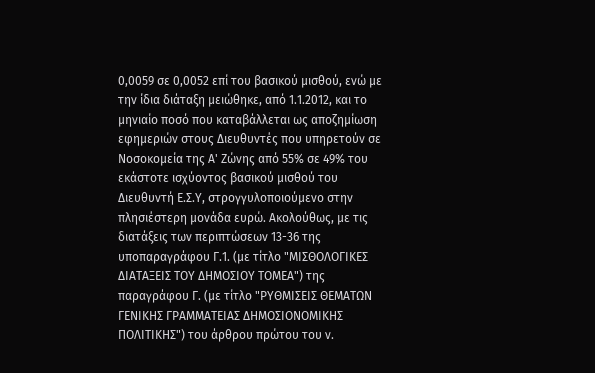0,0059 σε 0,0052 επί του βασικού μισθού, ενώ με την ίδια διάταξη μειώθηκε, από 1.1.2012, και το μηνιαίο ποσό που καταβάλλεται ως αποζημίωση εφημεριών στους Διευθυντές που υπηρετούν σε Νοσοκομεία της Α' Ζώνης από 55% σε 49% του εκάστοτε ισχύοντος βασικού μισθού του Διευθυντή Ε.Σ.Υ, στρογγυλοποιούμενο στην πλησιέστερη μονάδα ευρώ. Ακολούθως, με τις διατάξεις των περιπτώσεων 13-36 της υποπαραγράφου Γ.1. (με τίτλο "ΜΙΣΘΟΛΟΓΙΚΕΣ ΔΙΑΤΑΞΕΙΣ ΤΟΥ ΔΗΜΟΣΙΟΥ ΤΟΜΕΑ") της παραγράφου Γ. (με τίτλο "ΡΥΘΜΙΣΕΙΣ ΘΕΜΑΤΩΝ ΓΕΝΙΚΗΣ ΓΡΑΜΜΑΤΕΙΑΣ ΔΗΜΟΣΙΟΝΟΜΙΚΗΣ ΠΟΛΙΤΙΚΗΣ") του άρθρου πρώτου του ν.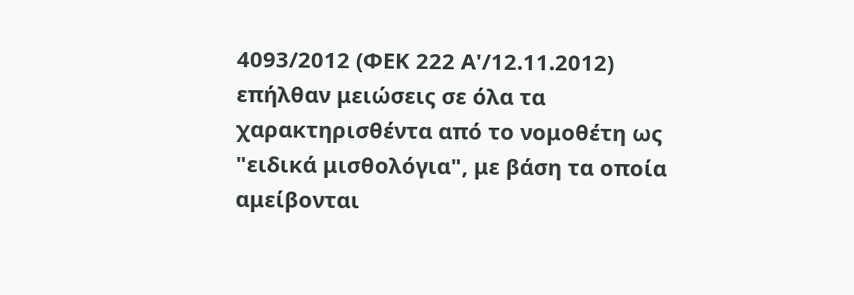4093/2012 (ΦΕΚ 222 Α'/12.11.2012) επήλθαν μειώσεις σε όλα τα χαρακτηρισθέντα από το νομοθέτη ως "ειδικά μισθολόγια", με βάση τα οποία αμείβονται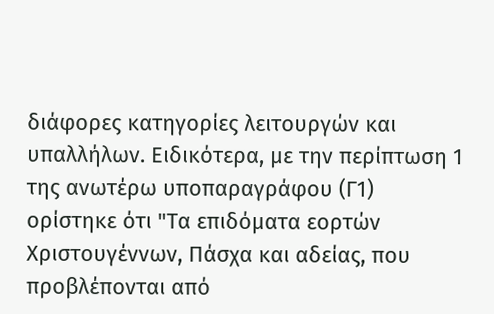διάφορες κατηγορίες λειτουργών και υπαλλήλων. Ειδικότερα, με την περίπτωση 1 της ανωτέρω υποπαραγράφου (Γ1) ορίστηκε ότι "Τα επιδόματα εορτών Χριστουγέννων, Πάσχα και αδείας, που προβλέπονται από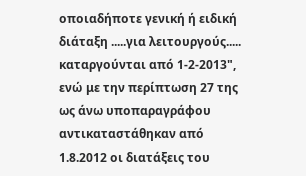οποιαδήποτε γενική ή ειδική διάταξη .....για λειτουργούς..... καταργούνται από 1-2-2013", ενώ με την περίπτωση 27 της ως άνω υποπαραγράφου αντικαταστάθηκαν από 1.8.2012 οι διατάξεις του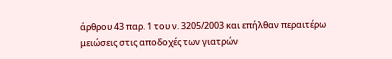άρθρου 43 παρ. 1 του ν. 3205/2003 και επήλθαν περαιτέρω μειώσεις στις αποδοχές των γιατρών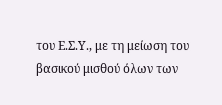του Ε.Σ.Υ., με τη μείωση του βασικού μισθού όλων των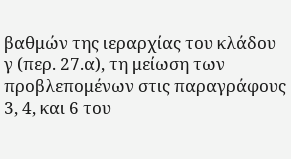βαθμών της ιεραρχίας του κλάδου γ (περ. 27.α), τη μείωση των προβλεπομένων στις παραγράφους 3, 4, και 6 του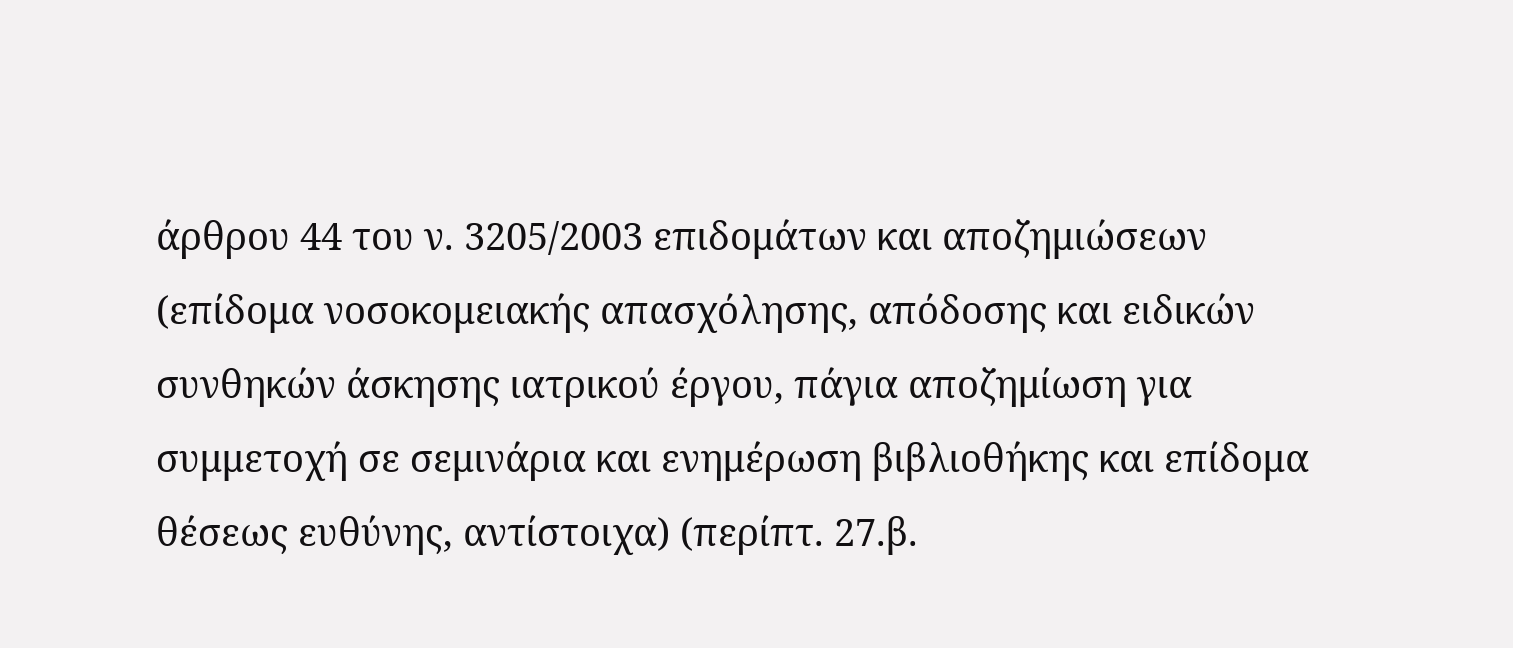άρθρου 44 του ν. 3205/2003 επιδομάτων και αποζημιώσεων (επίδομα νοσοκομειακής απασχόλησης, απόδοσης και ειδικών συνθηκών άσκησης ιατρικού έργου, πάγια αποζημίωση για συμμετοχή σε σεμινάρια και ενημέρωση βιβλιοθήκης και επίδομα θέσεως ευθύνης, αντίστοιχα) (περίπτ. 27.β.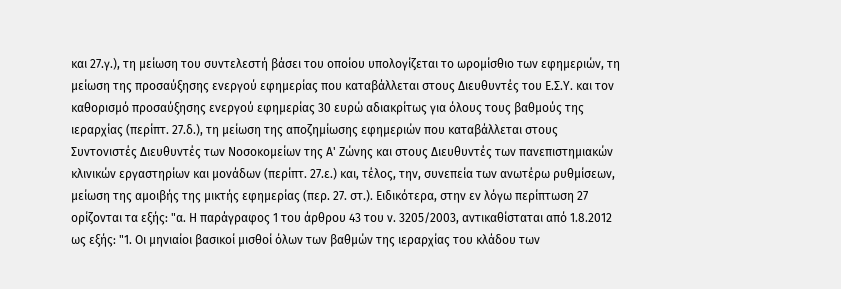και 27.γ.), τη μείωση του συντελεστή βάσει του οποίου υπολογίζεται το ωρομίσθιο των εφημεριών, τη μείωση της προσαύξησης ενεργού εφημερίας που καταβάλλεται στους Διευθυντές του Ε.Σ.Υ. και τον καθορισμό προσαύξησης ενεργού εφημερίας 30 ευρώ αδιακρίτως για όλους τους βαθμούς της ιεραρχίας (περίπτ. 27.δ.), τη μείωση της αποζημίωσης εφημεριών που καταβάλλεται στους Συντονιστές Διευθυντές των Νοσοκομείων της Α' Ζώνης και στους Διευθυντές των πανεπιστημιακών κλινικών εργαστηρίων και μονάδων (περίπτ. 27.ε.) και, τέλος, την, συνεπεία των ανωτέρω ρυθμίσεων, μείωση της αμοιβής της μικτής εφημερίας (περ. 27. στ.). Ειδικότερα, στην εν λόγω περίπτωση 27 ορίζονται τα εξής: "α. Η παράγραφος 1 του άρθρου 43 του ν. 3205/2003, αντικαθίσταται από 1.8.2012 ως εξής: "1. Οι μηνιαίοι βασικοί μισθοί όλων των βαθμών της ιεραρχίας του κλάδου των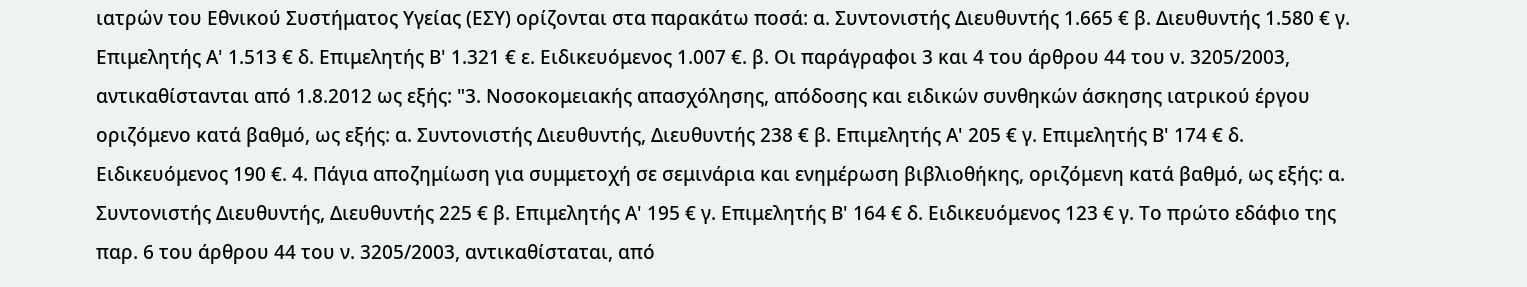ιατρών του Εθνικού Συστήματος Υγείας (ΕΣΥ) ορίζονται στα παρακάτω ποσά: α. Συντονιστής Διευθυντής 1.665 € β. Διευθυντής 1.580 € γ. Επιμελητής Α' 1.513 € δ. Επιμελητής Β' 1.321 € ε. Ειδικευόμενος 1.007 €. β. Οι παράγραφοι 3 και 4 του άρθρου 44 του ν. 3205/2003, αντικαθίστανται από 1.8.2012 ως εξής: "3. Νοσοκομειακής απασχόλησης, απόδοσης και ειδικών συνθηκών άσκησης ιατρικού έργου οριζόμενο κατά βαθμό, ως εξής: α. Συντονιστής Διευθυντής, Διευθυντής 238 € β. Επιμελητής Α' 205 € γ. Επιμελητής Β' 174 € δ. Ειδικευόμενος 190 €. 4. Πάγια αποζημίωση για συμμετοχή σε σεμινάρια και ενημέρωση βιβλιοθήκης, οριζόμενη κατά βαθμό, ως εξής: α. Συντονιστής Διευθυντής, Διευθυντής 225 € β. Επιμελητής Α' 195 € γ. Επιμελητής Β' 164 € δ. Ειδικευόμενος 123 € γ. Το πρώτο εδάφιο της παρ. 6 του άρθρου 44 του ν. 3205/2003, αντικαθίσταται, από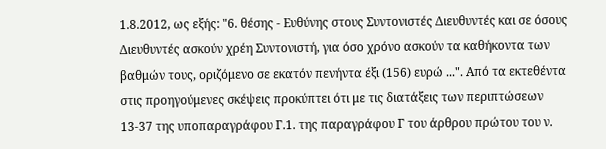1.8.2012, ως εξής: "6. θέσης - Ευθύνης στους Συντονιστές Διευθυντές και σε όσους Διευθυντές ασκούν χρέη Συντονιστή, για όσο χρόνο ασκούν τα καθήκοντα των βαθμών τους, οριζόμενο σε εκατόν πενήντα έξι (156) ευρώ ...". Από τα εκτεθέντα στις προηγούμενες σκέψεις προκύπτει ότι με τις διατάξεις των περιπτώσεων 13-37 της υποπαραγράφου Γ.1. της παραγράφου Γ του άρθρου πρώτου του ν.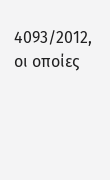4093/2012, οι οποίες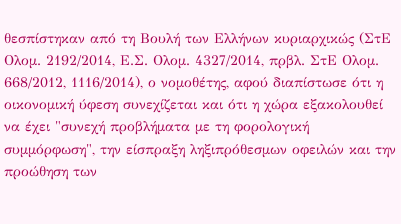θεσπίστηκαν από τη Βουλή των Ελλήνων κυριαρχικώς (ΣτΕ Ολομ. 2192/2014, Ε.Σ. Ολομ. 4327/2014, πρβλ. ΣτΕ Ολομ. 668/2012, 1116/2014), ο νομοθέτης, αφού διαπίστωσε ότι η οικονομική ύφεση συνεχίζεται και ότι η χώρα εξακολουθεί να έχει "συνεχή προβλήματα με τη φορολογική συμμόρφωση", την είσπραξη ληξιπρόθεσμων οφειλών και την προώθηση των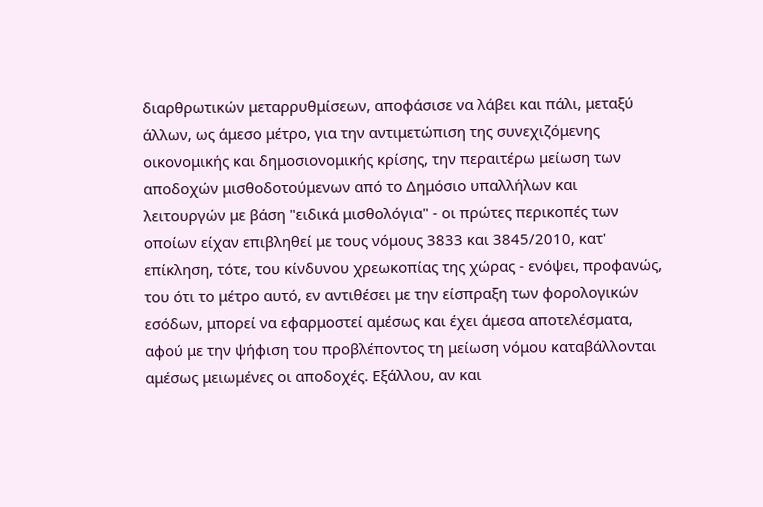διαρθρωτικών μεταρρυθμίσεων, αποφάσισε να λάβει και πάλι, μεταξύ άλλων, ως άμεσο μέτρο, για την αντιμετώπιση της συνεχιζόμενης οικονομικής και δημοσιονομικής κρίσης, την περαιτέρω μείωση των αποδοχών μισθοδοτούμενων από το Δημόσιο υπαλλήλων και λειτουργών με βάση "ειδικά μισθολόγια" - οι πρώτες περικοπές των οποίων είχαν επιβληθεί με τους νόμους 3833 και 3845/2010, κατ' επίκληση, τότε, του κίνδυνου χρεωκοπίας της χώρας - ενόψει, προφανώς, του ότι το μέτρο αυτό, εν αντιθέσει με την είσπραξη των φορολογικών εσόδων, μπορεί να εφαρμοστεί αμέσως και έχει άμεσα αποτελέσματα, αφού με την ψήφιση του προβλέποντος τη μείωση νόμου καταβάλλονται αμέσως μειωμένες οι αποδοχές. Εξάλλου, αν και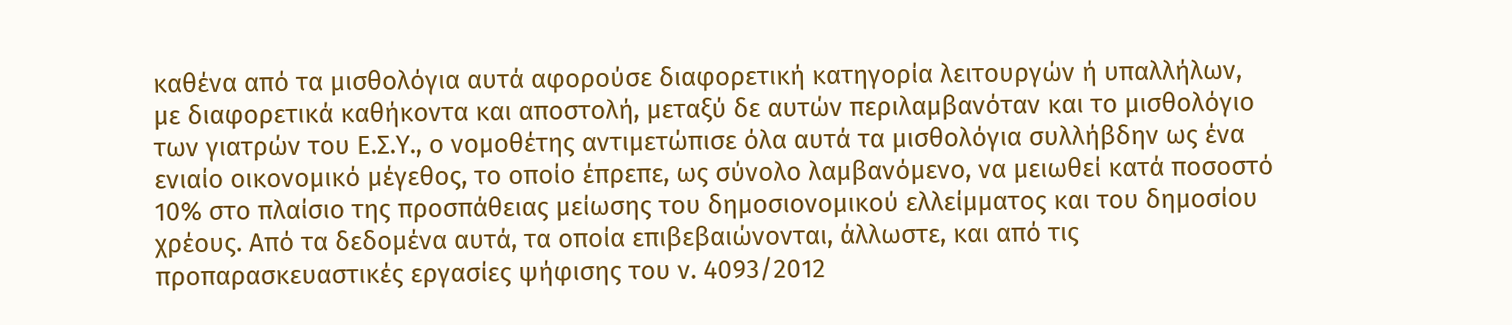καθένα από τα μισθολόγια αυτά αφορούσε διαφορετική κατηγορία λειτουργών ή υπαλλήλων, με διαφορετικά καθήκοντα και αποστολή, μεταξύ δε αυτών περιλαμβανόταν και το μισθολόγιο των γιατρών του Ε.Σ.Υ., ο νομοθέτης αντιμετώπισε όλα αυτά τα μισθολόγια συλλήβδην ως ένα ενιαίο οικονομικό μέγεθος, το οποίο έπρεπε, ως σύνολο λαμβανόμενο, να μειωθεί κατά ποσοστό 10% στο πλαίσιο της προσπάθειας μείωσης του δημοσιονομικού ελλείμματος και του δημοσίου χρέους. Από τα δεδομένα αυτά, τα οποία επιβεβαιώνονται, άλλωστε, και από τις προπαρασκευαστικές εργασίες ψήφισης του ν. 4093/2012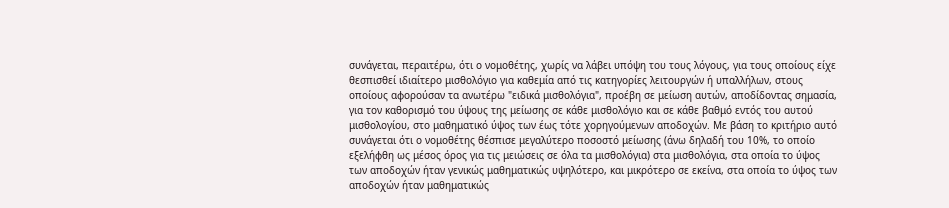συνάγεται, περαιτέρω, ότι ο νομοθέτης, χωρίς να λάβει υπόψη του τους λόγους, για τους οποίους είχε θεσπισθεί ιδιαίτερο μισθολόγιο για καθεμία από τις κατηγορίες λειτουργών ή υπαλλήλων, στους οποίους αφορούσαν τα ανωτέρω "ειδικά μισθολόγια", προέβη σε μείωση αυτών, αποδίδοντας σημασία, για τον καθορισμό του ύψους της μείωσης σε κάθε μισθολόγιο και σε κάθε βαθμό εντός του αυτού μισθολογίου, στο μαθηματικό ύψος των έως τότε χορηγούμενων αποδοχών. Με βάση το κριτήριο αυτό συνάγεται ότι ο νομοθέτης θέσπισε μεγαλύτερο ποσοστό μείωσης (άνω δηλαδή του 10%, το οποίο εξελήφθη ως μέσος όρος για τις μειώσεις σε όλα τα μισθολόγια) στα μισθολόγια, στα οποία το ύψος των αποδοχών ήταν γενικώς μαθηματικώς υψηλότερο, και μικρότερο σε εκείνα, στα οποία το ύψος των αποδοχών ήταν μαθηματικώς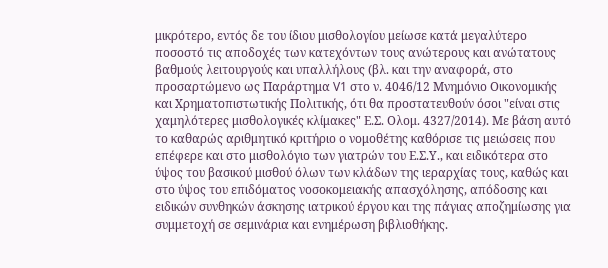μικρότερο, εντός δε του ίδιου μισθολογίου μείωσε κατά μεγαλύτερο ποσοστό τις αποδοχές των κατεχόντων τους ανώτερους και ανώτατους βαθμούς λειτουργούς και υπαλλήλους (βλ. και την αναφορά, στο προσαρτώμενο ως Παράρτημα V1 στο ν. 4046/12 Μνημόνιο Οικονομικής και Χρηματοπιστωτικής Πολιτικής, ότι θα προστατευθούν όσοι "είναι στις χαμηλότερες μισθολογικές κλίμακες" Ε.Σ. Ολομ. 4327/2014). Με βάση αυτό το καθαρώς αριθμητικό κριτήριο ο νομοθέτης καθόρισε τις μειώσεις που επέφερε και στο μισθολόγιο των γιατρών του Ε.Σ.Υ., και ειδικότερα στο ύψος του βασικού μισθού όλων των κλάδων της ιεραρχίας τους, καθώς και στο ύψος του επιδόματος νοσοκομειακής απασχόλησης, απόδοσης και ειδικών συνθηκών άσκησης ιατρικού έργου και της πάγιας αποζημίωσης για συμμετοχή σε σεμινάρια και ενημέρωση βιβλιοθήκης.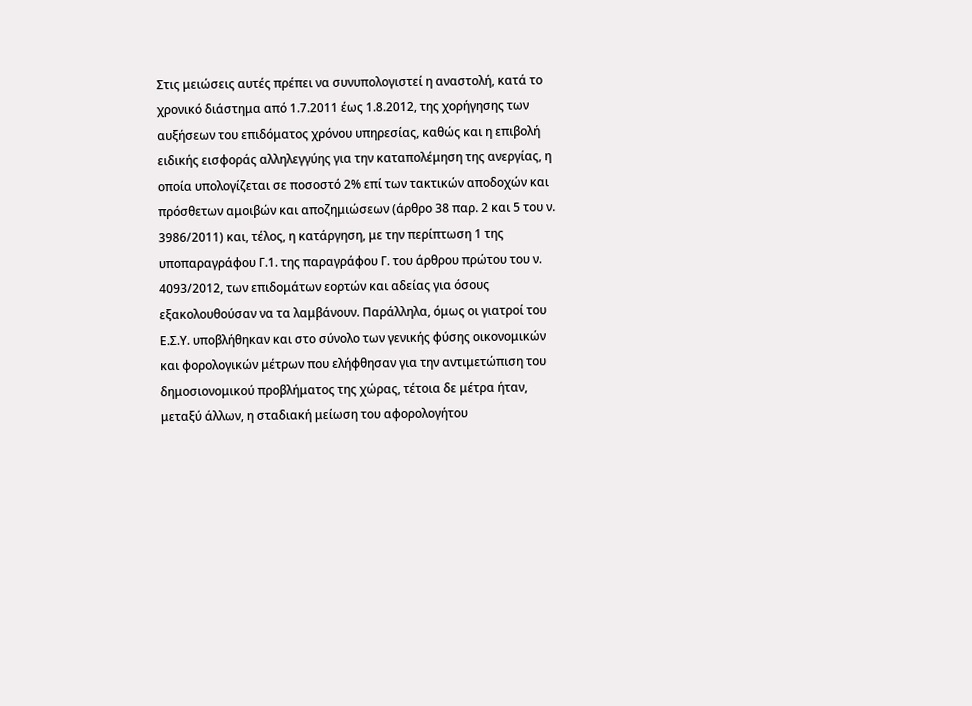Στις μειώσεις αυτές πρέπει να συνυπολογιστεί η αναστολή, κατά το χρονικό διάστημα από 1.7.2011 έως 1.8.2012, της χορήγησης των αυξήσεων του επιδόματος χρόνου υπηρεσίας, καθώς και η επιβολή ειδικής εισφοράς αλληλεγγύης για την καταπολέμηση της ανεργίας, η οποία υπολογίζεται σε ποσοστό 2% επί των τακτικών αποδοχών και πρόσθετων αμοιβών και αποζημιώσεων (άρθρο 38 παρ. 2 και 5 του ν. 3986/2011) και, τέλος, η κατάργηση, με την περίπτωση 1 της υποπαραγράφου Γ.1. της παραγράφου Γ. του άρθρου πρώτου του ν. 4093/2012, των επιδομάτων εορτών και αδείας για όσους εξακολουθούσαν να τα λαμβάνουν. Παράλληλα, όμως οι γιατροί του Ε.Σ.Υ. υποβλήθηκαν και στο σύνολο των γενικής φύσης οικονομικών και φορολογικών μέτρων που ελήφθησαν για την αντιμετώπιση του δημοσιονομικού προβλήματος της χώρας, τέτοια δε μέτρα ήταν, μεταξύ άλλων, η σταδιακή μείωση του αφορολογήτου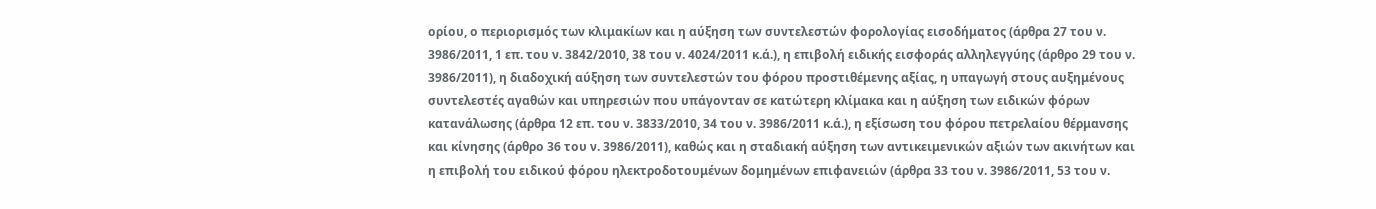ορίου, ο περιορισμός των κλιμακίων και η αύξηση των συντελεστών φορολογίας εισοδήματος (άρθρα 27 του ν. 3986/2011, 1 επ. του ν. 3842/2010, 38 του ν. 4024/2011 κ.ά.), η επιβολή ειδικής εισφοράς αλληλεγγύης (άρθρο 29 του ν. 3986/2011), η διαδοχική αύξηση των συντελεστών του φόρου προστιθέμενης αξίας, η υπαγωγή στους αυξημένους συντελεστές αγαθών και υπηρεσιών που υπάγονταν σε κατώτερη κλίμακα και η αύξηση των ειδικών φόρων κατανάλωσης (άρθρα 12 επ. του ν. 3833/2010, 34 του ν. 3986/2011 κ.ά.), η εξίσωση του φόρου πετρελαίου θέρμανσης και κίνησης (άρθρο 36 του ν. 3986/2011), καθώς και η σταδιακή αύξηση των αντικειμενικών αξιών των ακινήτων και η επιβολή του ειδικού φόρου ηλεκτροδοτουμένων δομημένων επιφανειών (άρθρα 33 του ν. 3986/2011, 53 του ν.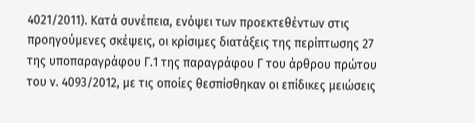4021/2011). Κατά συνέπεια, ενόψει των προεκτεθέντων στις προηγούμενες σκέψεις, οι κρίσιμες διατάξεις της περίπτωσης 27 της υποπαραγράφου Γ.1 της παραγράφου Γ του άρθρου πρώτου του ν. 4093/2012, με τις οποίες θεσπίσθηκαν οι επίδικες μειώσεις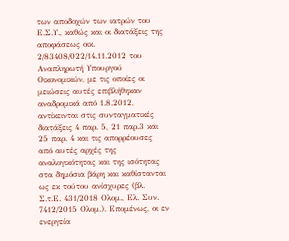των αποδοχών των ιατρών του Ε.Σ.Υ., καθώς και οι διατάξεις της αποφάσεως οικ. 2/83408/022/14.11.2012 του Αναπληρωτή Υπουργού Οικονομικών, με τις οποίες οι μειώσεις αυτές επιβλήθηκαν αναδρομικά από 1.8.2012, αντίκεινται στις συνταγματικές διατάξεις 4 παρ. 5, 21 παρ.3 και 25 παρ. 4 και τις απορρέουσες από αυτές αρχές της αναλογικότητας και της ισότητας στα δημόσια βάρη και καθίστανται ως εκ τούτου ανίσχυρες (βλ. Σ.τ.Ε. 431/2018 Ολομ., Ελ. Συν. 7412/2015 Ολομ.). Επομένως, οι εν ενεργεία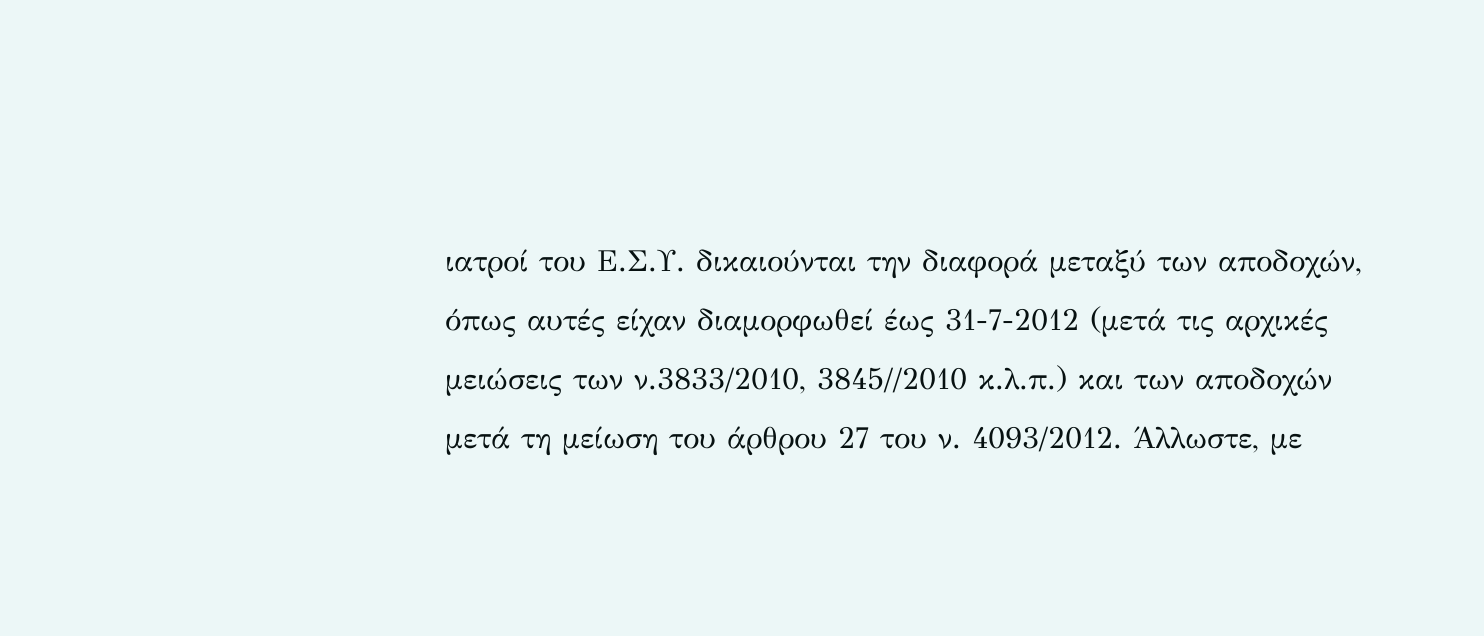ιατροί του Ε.Σ.Υ. δικαιούνται την διαφορά μεταξύ των αποδοχών, όπως αυτές είχαν διαμορφωθεί έως 31-7-2012 (μετά τις αρχικές μειώσεις των ν.3833/2010, 3845//2010 κ.λ.π.) και των αποδοχών μετά τη μείωση του άρθρου 27 του ν. 4093/2012. Άλλωστε, με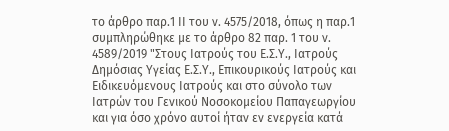το άρθρο παρ.1 II του ν. 4575/2018, όπως η παρ.1 συμπληρώθηκε με το άρθρο 82 παρ. 1 του ν. 4589/2019 "Στους Ιατρούς του Ε.Σ.Υ., Ιατρούς Δημόσιας Υγείας Ε.Σ.Υ., Επικουρικούς Ιατρούς και Ειδικευόμενους Ιατρούς και στο σύνολο των Ιατρών του Γενικού Νοσοκομείου Παπαγεωργίου και για όσο χρόνο αυτοί ήταν εν ενεργεία κατά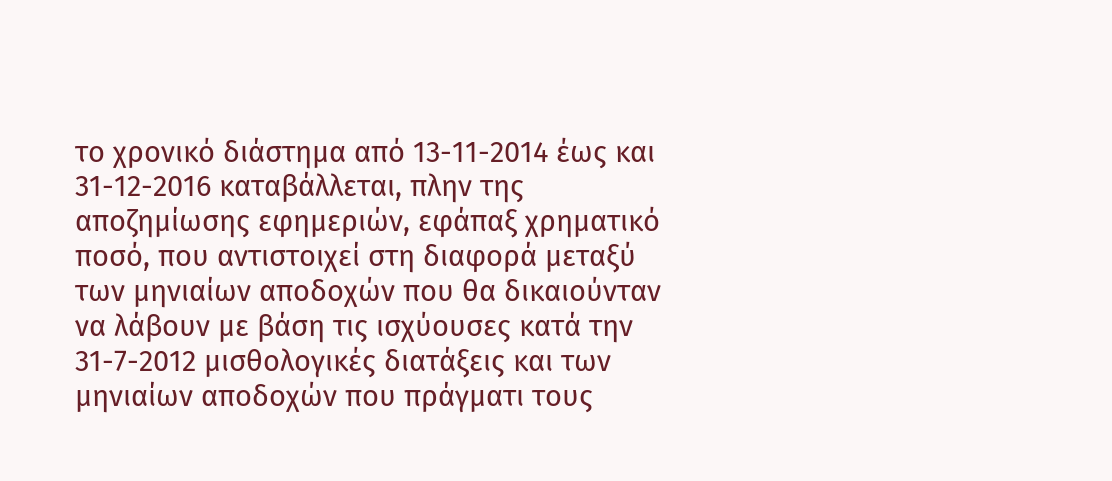το χρονικό διάστημα από 13-11-2014 έως και 31-12-2016 καταβάλλεται, πλην της αποζημίωσης εφημεριών, εφάπαξ χρηματικό ποσό, που αντιστοιχεί στη διαφορά μεταξύ των μηνιαίων αποδοχών που θα δικαιούνταν να λάβουν με βάση τις ισχύουσες κατά την 31-7-2012 μισθολογικές διατάξεις και των μηνιαίων αποδοχών που πράγματι τους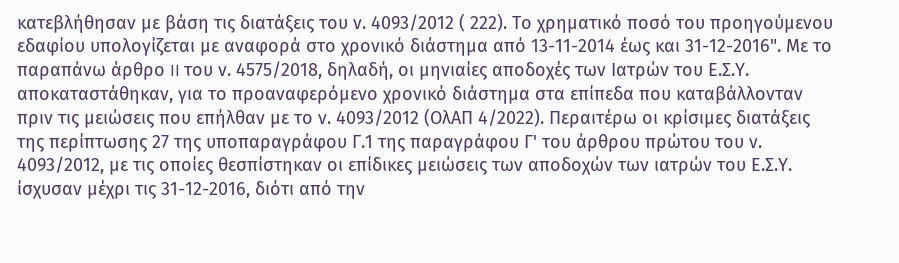κατεβλήθησαν με βάση τις διατάξεις του ν. 4093/2012 ( 222). Το χρηματικό ποσό του προηγούμενου εδαφίου υπολογίζεται με αναφορά στο χρονικό διάστημα από 13-11-2014 έως και 31-12-2016". Με το παραπάνω άρθρο II του ν. 4575/2018, δηλαδή, οι μηνιαίες αποδοχές των Ιατρών του Ε.Σ.Υ. αποκαταστάθηκαν, για το προαναφερόμενο χρονικό διάστημα στα επίπεδα που καταβάλλονταν πριν τις μειώσεις που επήλθαν με το ν. 4093/2012 (ΟλΑΠ 4/2022). Περαιτέρω οι κρίσιμες διατάξεις της περίπτωσης 27 της υποπαραγράφου Γ.1 της παραγράφου Γ' του άρθρου πρώτου του ν. 4093/2012, με τις οποίες θεσπίστηκαν οι επίδικες μειώσεις των αποδοχών των ιατρών του Ε.Σ.Υ. ίσχυσαν μέχρι τις 31-12-2016, διότι από την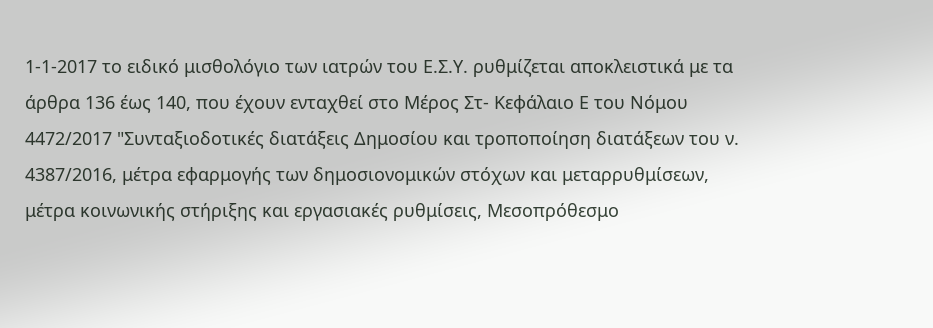1-1-2017 το ειδικό μισθολόγιο των ιατρών του Ε.Σ.Υ. ρυθμίζεται αποκλειστικά με τα άρθρα 136 έως 140, που έχουν ενταχθεί στο Μέρος Στ- Κεφάλαιο Ε του Νόμου 4472/2017 "Συνταξιοδοτικές διατάξεις Δημοσίου και τροποποίηση διατάξεων του ν. 4387/2016, μέτρα εφαρμογής των δημοσιονομικών στόχων και μεταρρυθμίσεων, μέτρα κοινωνικής στήριξης και εργασιακές ρυθμίσεις, Μεσοπρόθεσμο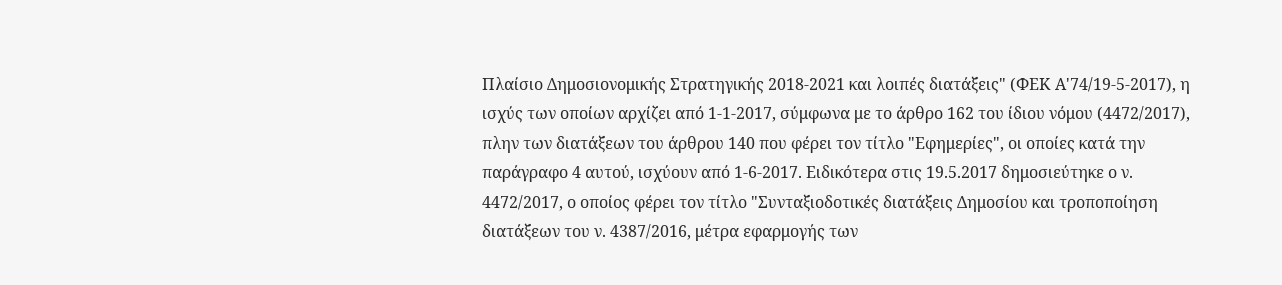Πλαίσιο Δημοσιονομικής Στρατηγικής 2018-2021 και λοιπές διατάξεις" (ΦΕΚ Α'74/19-5-2017), η ισχύς των οποίων αρχίζει από 1-1-2017, σύμφωνα με το άρθρο 162 του ίδιου νόμου (4472/2017), πλην των διατάξεων του άρθρου 140 που φέρει τον τίτλο "Εφημερίες", οι οποίες κατά την παράγραφο 4 αυτού, ισχύουν από 1-6-2017. Ειδικότερα στις 19.5.2017 δημοσιεύτηκε ο ν. 4472/2017, ο οποίος φέρει τον τίτλο "Συνταξιοδοτικές διατάξεις Δημοσίου και τροποποίηση διατάξεων του ν. 4387/2016, μέτρα εφαρμογής των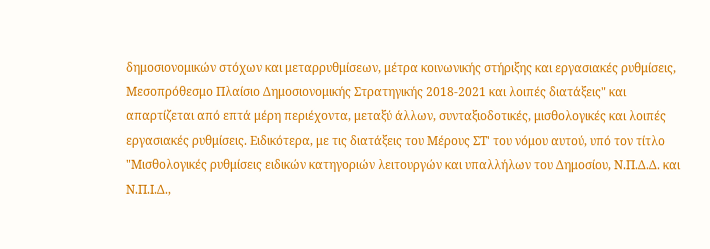δημοσιονομικών στόχων και μεταρρυθμίσεων, μέτρα κοινωνικής στήριξης και εργασιακές ρυθμίσεις, Μεσοπρόθεσμο Πλαίσιο Δημοσιονομικής Στρατηγικής 2018-2021 και λοιπές διατάξεις" και απαρτίζεται από επτά μέρη περιέχοντα, μεταξύ άλλων, συνταξιοδοτικές, μισθολογικές και λοιπές εργασιακές ρυθμίσεις. Ειδικότερα, με τις διατάξεις του Μέρους ΣΤ' του νόμου αυτού, υπό τον τίτλο "Μισθολογικές ρυθμίσεις ειδικών κατηγοριών λειτουργών και υπαλλήλων του Δημοσίου, Ν.Π.Δ.Δ. και Ν.Π.Ι.Δ.,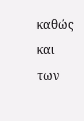καθώς και των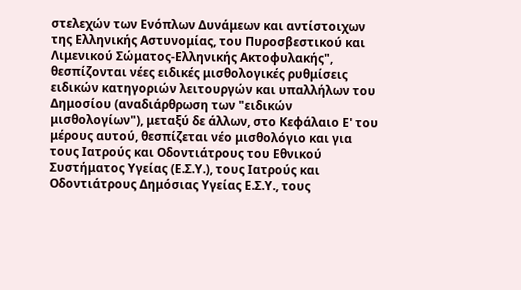στελεχών των Ενόπλων Δυνάμεων και αντίστοιχων της Ελληνικής Αστυνομίας, του Πυροσβεστικού και Λιμενικού Σώματος-Ελληνικής Ακτοφυλακής", θεσπίζονται νέες ειδικές μισθολογικές ρυθμίσεις ειδικών κατηγοριών λειτουργών και υπαλλήλων του Δημοσίου (αναδιάρθρωση των "ειδικών μισθολογίων"), μεταξύ δε άλλων, στο Κεφάλαιο Ε' του μέρους αυτού, θεσπίζεται νέο μισθολόγιο και για τους Ιατρούς και Οδοντιάτρους του Εθνικού Συστήματος Υγείας (Ε.Σ.Υ.), τους Ιατρούς και Οδοντιάτρους Δημόσιας Υγείας Ε.Σ.Υ., τους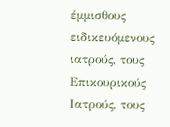έμμισθους ειδικευόμενους ιατρούς, τους Επικουρικούς Ιατρούς, τους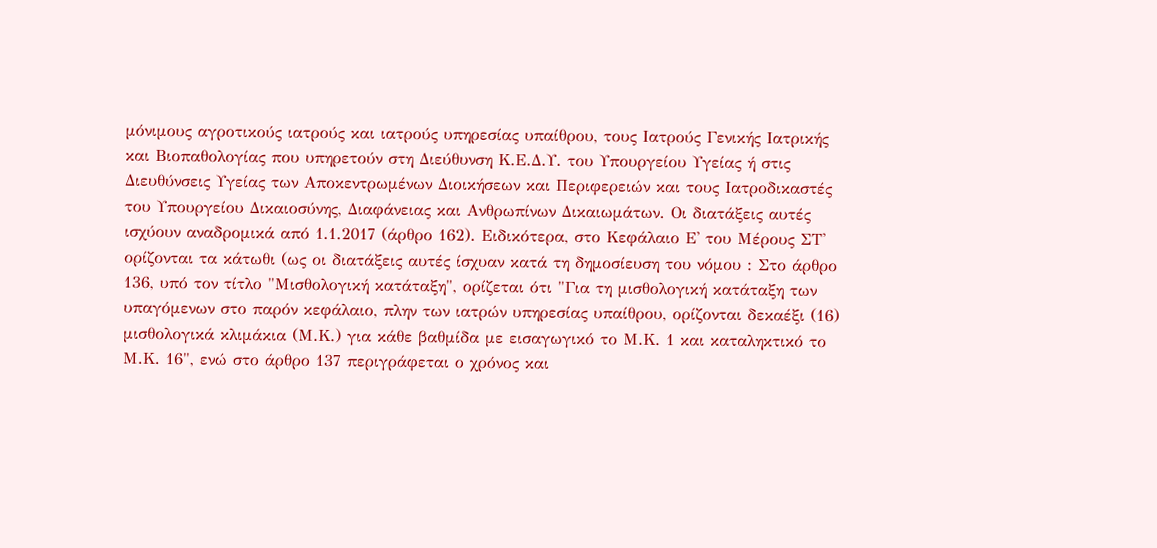μόνιμους αγροτικούς ιατρούς και ιατρούς υπηρεσίας υπαίθρου, τους Ιατρούς Γενικής Ιατρικής και Βιοπαθολογίας που υπηρετούν στη Διεύθυνση Κ.Ε.Δ.Υ. του Υπουργείου Υγείας ή στις Διευθύνσεις Υγείας των Αποκεντρωμένων Διοικήσεων και Περιφερειών και τους Ιατροδικαστές του Υπουργείου Δικαιοσύνης, Διαφάνειας και Ανθρωπίνων Δικαιωμάτων. Οι διατάξεις αυτές ισχύουν αναδρομικά από 1.1.2017 (άρθρο 162). Ειδικότερα, στο Κεφάλαιο Ε' του Μέρους ΣΤ' ορίζονται τα κάτωθι (ως οι διατάξεις αυτές ίσχυαν κατά τη δημοσίευση του νόμου : Στο άρθρο 136, υπό τον τίτλο "Μισθολογική κατάταξη", ορίζεται ότι "Για τη μισθολογική κατάταξη των υπαγόμενων στο παρόν κεφάλαιο, πλην των ιατρών υπηρεσίας υπαίθρου, ορίζονται δεκαέξι (16) μισθολογικά κλιμάκια (Μ.Κ.) για κάθε βαθμίδα με εισαγωγικό το Μ.Κ. 1 και καταληκτικό το Μ.Κ. 16", ενώ στο άρθρο 137 περιγράφεται ο χρόνος και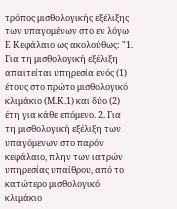τρόπος μισθολογικής εξέλιξης των υπαγομένων στο εν λόγω Ε Κεφάλαιο ως ακολούθως: "1. Για τη μισθολογική εξέλιξη απαιτείται υπηρεσία ενός (1) έτους στο πρώτο μισθολογικό κλιμάκιο (Μ.Κ.1) και δύο (2) έτη για κάθε επόμενο. 2. Για τη μισθολογική εξέλιξη των υπαγόμενων στο παρόν κεφάλαιο, πλην των ιατρών υπηρεσίας υπαίθρου, από το κατώτερο μισθολογικό κλιμάκιο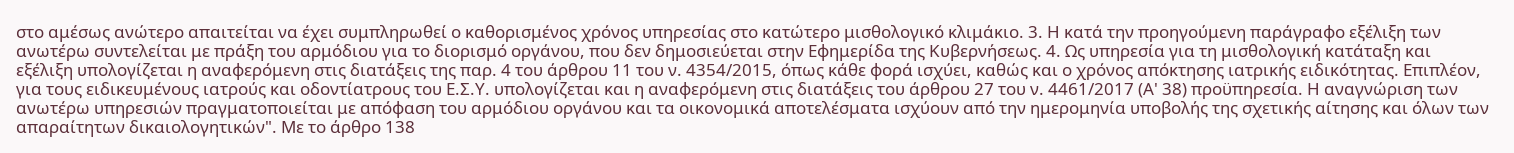στο αμέσως ανώτερο απαιτείται να έχει συμπληρωθεί ο καθορισμένος χρόνος υπηρεσίας στο κατώτερο μισθολογικό κλιμάκιο. 3. Η κατά την προηγούμενη παράγραφο εξέλιξη των ανωτέρω συντελείται με πράξη του αρμόδιου για το διορισμό οργάνου, που δεν δημοσιεύεται στην Εφημερίδα της Κυβερνήσεως. 4. Ως υπηρεσία για τη μισθολογική κατάταξη και εξέλιξη υπολογίζεται η αναφερόμενη στις διατάξεις της παρ. 4 του άρθρου 11 του ν. 4354/2015, όπως κάθε φορά ισχύει, καθώς και ο χρόνος απόκτησης ιατρικής ειδικότητας. Επιπλέον, για τους ειδικευμένους ιατρούς και οδοντίατρους του Ε.Σ.Υ. υπολογίζεται και η αναφερόμενη στις διατάξεις του άρθρου 27 του ν. 4461/2017 (Α' 38) προϋπηρεσία. Η αναγνώριση των ανωτέρω υπηρεσιών πραγματοποιείται με απόφαση του αρμόδιου οργάνου και τα οικονομικά αποτελέσματα ισχύουν από την ημερομηνία υποβολής της σχετικής αίτησης και όλων των απαραίτητων δικαιολογητικών". Με το άρθρο 138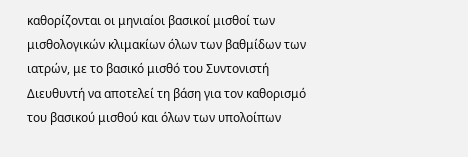καθορίζονται οι μηνιαίοι βασικοί μισθοί των μισθολογικών κλιμακίων όλων των βαθμίδων των ιατρών, με το βασικό μισθό του Συντονιστή Διευθυντή να αποτελεί τη βάση για τον καθορισμό του βασικού μισθού και όλων των υπολοίπων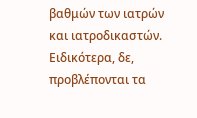βαθμών των ιατρών και ιατροδικαστών. Ειδικότερα, δε, προβλέπονται τα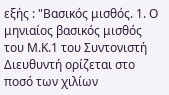εξής : "Βασικός μισθός. 1. Ο μηνιαίος βασικός μισθός του Μ.Κ.1 του Συντονιστή Διευθυντή ορίζεται στο ποσό των χιλίων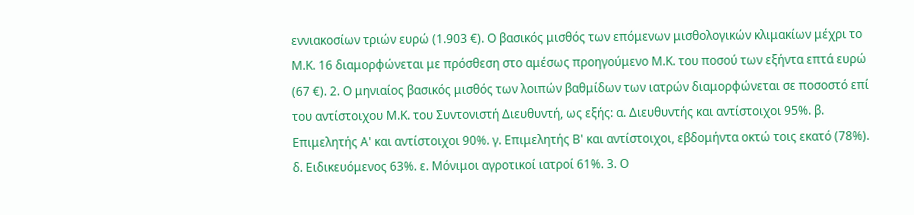εννιακοσίων τριών ευρώ (1.903 €). Ο βασικός μισθός των επόμενων μισθολογικών κλιμακίων μέχρι το Μ.Κ. 16 διαμορφώνεται με πρόσθεση στο αμέσως προηγούμενο Μ.Κ. του ποσού των εξήντα επτά ευρώ (67 €). 2. Ο μηνιαίος βασικός μισθός των λοιπών βαθμίδων των ιατρών διαμορφώνεται σε ποσοστό επί του αντίστοιχου Μ.Κ. του Συντονιστή Διευθυντή, ως εξής: α. Διευθυντής και αντίστοιχοι 95%. β. Επιμελητής Α' και αντίστοιχοι 90%. γ. Επιμελητής Β' και αντίστοιχοι, εβδομήντα οκτώ τοις εκατό (78%). δ. Ειδικευόμενος 63%. ε. Μόνιμοι αγροτικοί ιατροί 61%. 3. Ο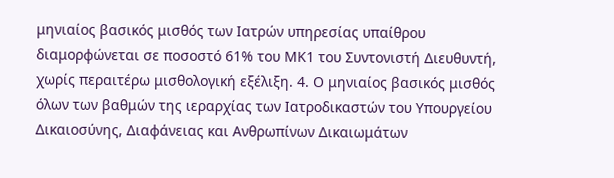μηνιαίος βασικός μισθός των Ιατρών υπηρεσίας υπαίθρου διαμορφώνεται σε ποσοστό 61% του ΜΚ1 του Συντονιστή Διευθυντή, χωρίς περαιτέρω μισθολογική εξέλιξη. 4. Ο μηνιαίος βασικός μισθός όλων των βαθμών της ιεραρχίας των Ιατροδικαστών του Υπουργείου Δικαιοσύνης, Διαφάνειας και Ανθρωπίνων Δικαιωμάτων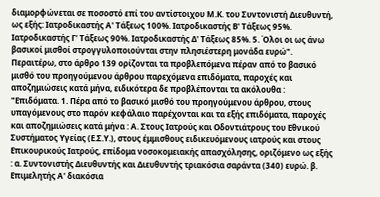διαμορφώνεται σε ποσοστό επί του αντίστοιχου Μ.Κ. του Συντονιστή Διευθυντή, ως εξής: Ιατροδικαστής Α' Τάξεως 100%. Ιατροδικαστής Β' Τάξεως 95%. Ιατροδικαστής Γ' Τάξεως 90%. Ιατροδικαστής Δ' Τάξεως 85%. 5. Όλοι οι ως άνω βασικοί μισθοί στρογγυλοποιούνται στην πλησιέστερη μονάδα ευρώ". Περαιτέρω, στο άρθρο 139 ορίζονται τα προβλεπόμενα πέραν από το βασικό μισθό του προηγούμενου άρθρου παρεχόμενα επιδόματα, παροχές και αποζημιώσεις κατά μήνα, ειδικότερα δε προβλέπονται τα ακόλουθα : "Επιδόματα. 1. Πέρα από το βασικό μισθό του προηγούμενου άρθρου, στους υπαγόμενους στο παρόν κεφάλαιο παρέχονται και τα εξής επιδόματα, παροχές και αποζημιώσεις κατά μήνα : Α. Στους Ιατρούς και Οδοντιάτρους του Εθνικού Συστήματος Υγείας (Ε.Σ.Υ.), στους έμμισθους ειδικευόμενους ιατρούς και στους Επικουρικούς Ιατρούς, επίδομα νοσοκομειακής απασχόλησης, οριζόμενο ως εξής : α. Συντονιστής Διευθυντής και Διευθυντής τριακόσια σαράντα (340) ευρώ. β. Επιμελητής Α' διακόσια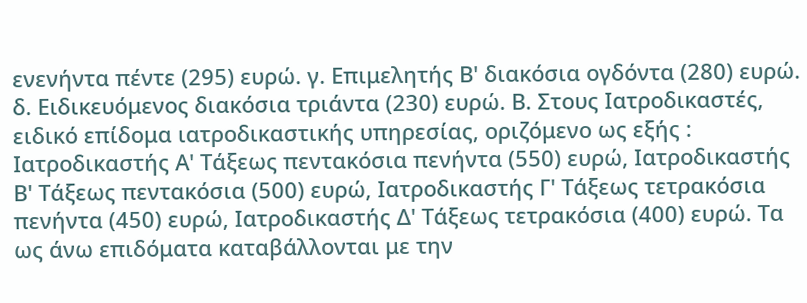ενενήντα πέντε (295) ευρώ. γ. Επιμελητής Β' διακόσια ογδόντα (280) ευρώ. δ. Ειδικευόμενος διακόσια τριάντα (230) ευρώ. Β. Στους Ιατροδικαστές, ειδικό επίδομα ιατροδικαστικής υπηρεσίας, οριζόμενο ως εξής : Ιατροδικαστής Α' Τάξεως πεντακόσια πενήντα (550) ευρώ, Ιατροδικαστής Β' Τάξεως πεντακόσια (500) ευρώ, Ιατροδικαστής Γ' Τάξεως τετρακόσια πενήντα (450) ευρώ, Ιατροδικαστής Δ' Τάξεως τετρακόσια (400) ευρώ. Τα ως άνω επιδόματα καταβάλλονται με την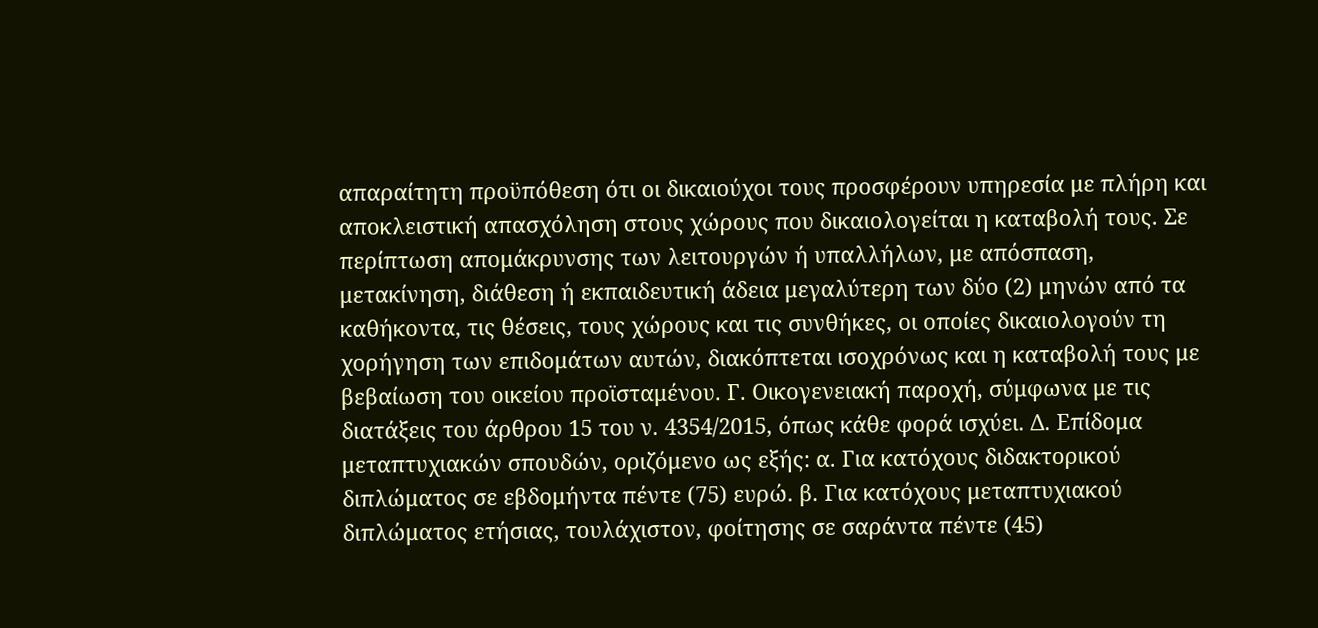απαραίτητη προϋπόθεση ότι οι δικαιούχοι τους προσφέρουν υπηρεσία με πλήρη και αποκλειστική απασχόληση στους χώρους που δικαιολογείται η καταβολή τους. Σε περίπτωση απομάκρυνσης των λειτουργών ή υπαλλήλων, με απόσπαση, μετακίνηση, διάθεση ή εκπαιδευτική άδεια μεγαλύτερη των δύο (2) μηνών από τα καθήκοντα, τις θέσεις, τους χώρους και τις συνθήκες, οι οποίες δικαιολογούν τη χορήγηση των επιδομάτων αυτών, διακόπτεται ισοχρόνως και η καταβολή τους με βεβαίωση του οικείου προϊσταμένου. Γ. Οικογενειακή παροχή, σύμφωνα με τις διατάξεις του άρθρου 15 του ν. 4354/2015, όπως κάθε φορά ισχύει. Δ. Επίδομα μεταπτυχιακών σπουδών, οριζόμενο ως εξής: α. Για κατόχους διδακτορικού διπλώματος σε εβδομήντα πέντε (75) ευρώ. β. Για κατόχους μεταπτυχιακού διπλώματος ετήσιας, τουλάχιστον, φοίτησης σε σαράντα πέντε (45)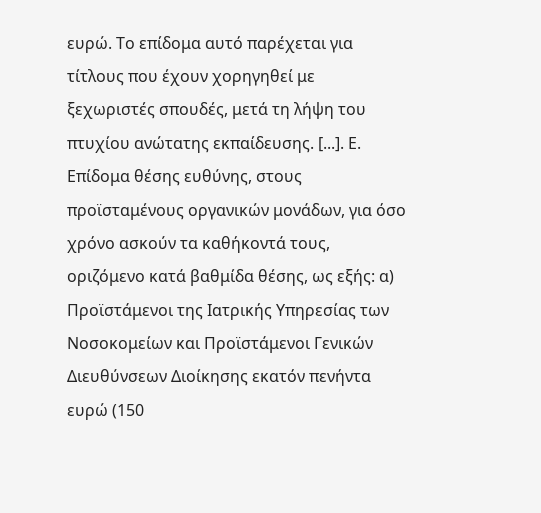ευρώ. Το επίδομα αυτό παρέχεται για τίτλους που έχουν χορηγηθεί με ξεχωριστές σπουδές, μετά τη λήψη του πτυχίου ανώτατης εκπαίδευσης. [...]. Ε. Επίδομα θέσης ευθύνης, στους προϊσταμένους οργανικών μονάδων, για όσο χρόνο ασκούν τα καθήκοντά τους, οριζόμενο κατά βαθμίδα θέσης, ως εξής: α) Προϊστάμενοι της Ιατρικής Υπηρεσίας των Νοσοκομείων και Προϊστάμενοι Γενικών Διευθύνσεων Διοίκησης εκατόν πενήντα ευρώ (150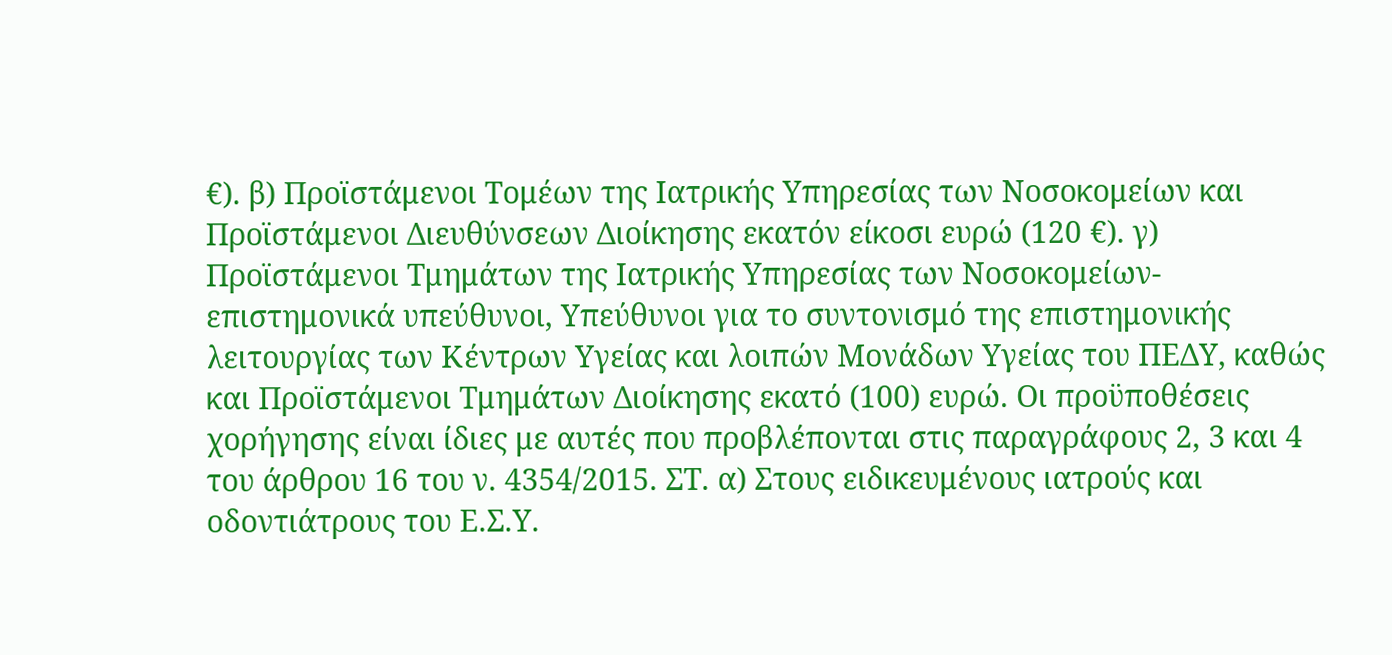€). β) Προϊστάμενοι Τομέων της Ιατρικής Υπηρεσίας των Νοσοκομείων και Προϊστάμενοι Διευθύνσεων Διοίκησης εκατόν είκοσι ευρώ (120 €). γ) Προϊστάμενοι Τμημάτων της Ιατρικής Υπηρεσίας των Νοσοκομείων-επιστημονικά υπεύθυνοι, Υπεύθυνοι για το συντονισμό της επιστημονικής λειτουργίας των Κέντρων Υγείας και λοιπών Μονάδων Υγείας του ΠΕΔΥ, καθώς και Προϊστάμενοι Τμημάτων Διοίκησης εκατό (100) ευρώ. Οι προϋποθέσεις χορήγησης είναι ίδιες με αυτές που προβλέπονται στις παραγράφους 2, 3 και 4 του άρθρου 16 του ν. 4354/2015. ΣΤ. α) Στους ειδικευμένους ιατρούς και οδοντιάτρους του Ε.Σ.Υ.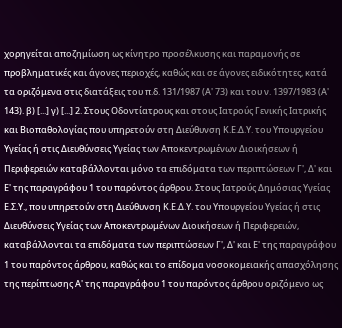χορηγείται αποζημίωση ως κίνητρο προσέλκυσης και παραμονής σε προβληματικές και άγονες περιοχές, καθώς και σε άγονες ειδικότητες, κατά τα οριζόμενα στις διατάξεις του π.δ. 131/1987 (Α' 73) και του ν. 1397/1983 (Α' 143). β) [...] γ) [...] 2. Στους Οδοντίατρους και στους Ιατρούς Γενικής Ιατρικής και Βιοπαθολογίας που υπηρετούν στη Διεύθυνση Κ.Ε.Δ.Υ. του Υπουργείου Υγείας ή στις Διευθύνσεις Υγείας των Αποκεντρωμένων Διοικήσεων ή Περιφερειών καταβάλλονται μόνο τα επιδόματα των περιπτώσεων Γ', Δ' και Ε' της παραγράφου 1 του παρόντος άρθρου. Στους Ιατρούς Δημόσιας Υγείας Ε.Σ.Υ., που υπηρετούν στη Διεύθυνση Κ.Ε.Δ.Υ. του Υπουργείου Υγείας ή στις Διευθύνσεις Υγείας των Αποκεντρωμένων Διοικήσεων ή Περιφερειών, καταβάλλονται τα επιδόματα των περιπτώσεων Γ', Δ' και Ε' της παραγράφου 1 του παρόντος άρθρου, καθώς και το επίδομα νοσοκομειακής απασχόλησης της περίπτωσης Α' της παραγράφου 1 του παρόντος άρθρου οριζόμενο ως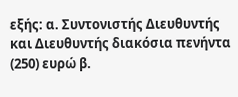εξής: α. Συντονιστής Διευθυντής και Διευθυντής διακόσια πενήντα (250) ευρώ β.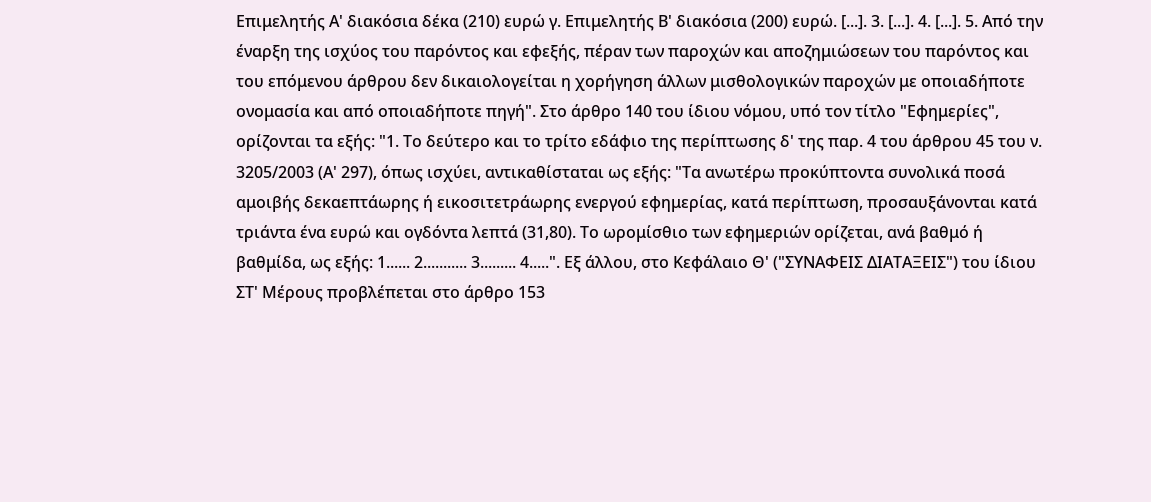Επιμελητής Α' διακόσια δέκα (210) ευρώ γ. Επιμελητής Β' διακόσια (200) ευρώ. [...]. 3. [...]. 4. [...]. 5. Από την έναρξη της ισχύος του παρόντος και εφεξής, πέραν των παροχών και αποζημιώσεων του παρόντος και του επόμενου άρθρου δεν δικαιολογείται η χορήγηση άλλων μισθολογικών παροχών με οποιαδήποτε ονομασία και από οποιαδήποτε πηγή". Στο άρθρο 140 του ίδιου νόμου, υπό τον τίτλο "Εφημερίες", ορίζονται τα εξής: "1. Το δεύτερο και το τρίτο εδάφιο της περίπτωσης δ' της παρ. 4 του άρθρου 45 του ν. 3205/2003 (Α' 297), όπως ισχύει, αντικαθίσταται ως εξής: "Τα ανωτέρω προκύπτοντα συνολικά ποσά αμοιβής δεκαεπτάωρης ή εικοσιτετράωρης ενεργού εφημερίας, κατά περίπτωση, προσαυξάνονται κατά τριάντα ένα ευρώ και ογδόντα λεπτά (31,80). Το ωρομίσθιο των εφημεριών ορίζεται, ανά βαθμό ή βαθμίδα, ως εξής: 1...... 2........... 3......... 4.....". Εξ άλλου, στο Κεφάλαιο Θ' ("ΣΥΝΑΦΕΙΣ ΔΙΑΤΑΞΕΙΣ") του ίδιου ΣΤ' Μέρους προβλέπεται στο άρθρο 153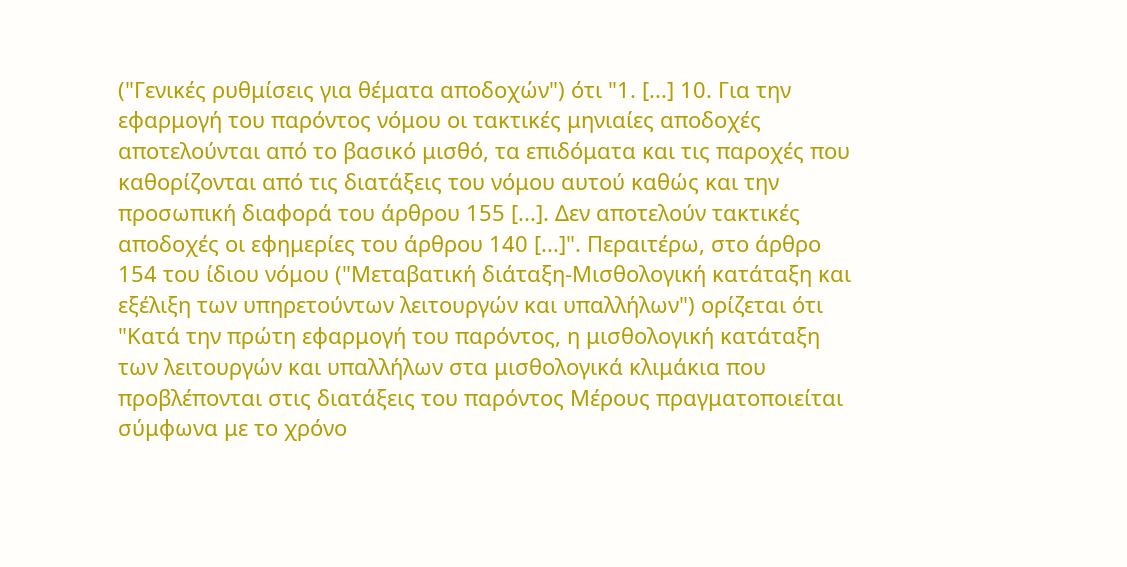("Γενικές ρυθμίσεις για θέματα αποδοχών") ότι "1. [...] 10. Για την εφαρμογή του παρόντος νόμου οι τακτικές μηνιαίες αποδοχές αποτελούνται από το βασικό μισθό, τα επιδόματα και τις παροχές που καθορίζονται από τις διατάξεις του νόμου αυτού καθώς και την προσωπική διαφορά του άρθρου 155 [...]. Δεν αποτελούν τακτικές αποδοχές οι εφημερίες του άρθρου 140 [...]". Περαιτέρω, στο άρθρο 154 του ίδιου νόμου ("Μεταβατική διάταξη-Μισθολογική κατάταξη και εξέλιξη των υπηρετούντων λειτουργών και υπαλλήλων") ορίζεται ότι "Κατά την πρώτη εφαρμογή του παρόντος, η μισθολογική κατάταξη των λειτουργών και υπαλλήλων στα μισθολογικά κλιμάκια που προβλέπονται στις διατάξεις του παρόντος Μέρους πραγματοποιείται σύμφωνα με το χρόνο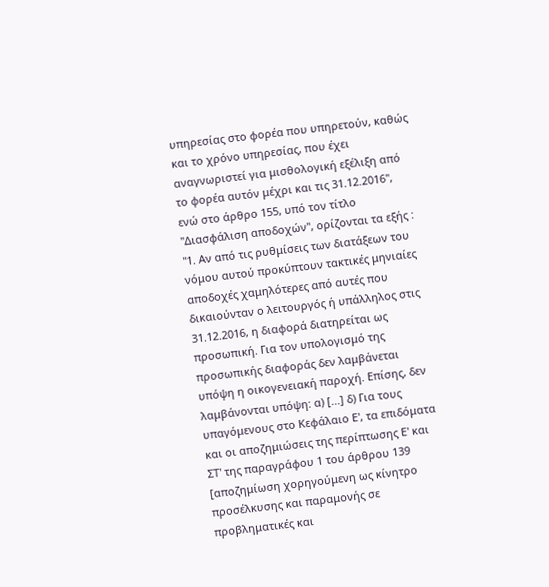υπηρεσίας στο φορέα που υπηρετούν, καθώς και το χρόνο υπηρεσίας, που έχει αναγνωριστεί για μισθολογική εξέλιξη από το φορέα αυτόν μέχρι και τις 31.12.2016", ενώ στο άρθρο 155, υπό τον τίτλο "Διασφάλιση αποδοχών", ορίζονται τα εξής : "1. Αν από τις ρυθμίσεις των διατάξεων του νόμου αυτού προκύπτουν τακτικές μηνιαίες αποδοχές χαμηλότερες από αυτές που δικαιούνταν ο λειτουργός ή υπάλληλος στις 31.12.2016, η διαφορά διατηρείται ως προσωπική. Για τον υπολογισμό της προσωπικής διαφοράς δεν λαμβάνεται υπόψη η οικογενειακή παροχή. Επίσης, δεν λαμβάνονται υπόψη: α) [...] δ) Για τους υπαγόμενους στο Κεφάλαιο Ε', τα επιδόματα και οι αποζημιώσεις της περίπτωσης Ε' και ΣΤ' της παραγράφου 1 του άρθρου 139 [αποζημίωση χορηγούμενη ως κίνητρο προσέλκυσης και παραμονής σε προβληματικές και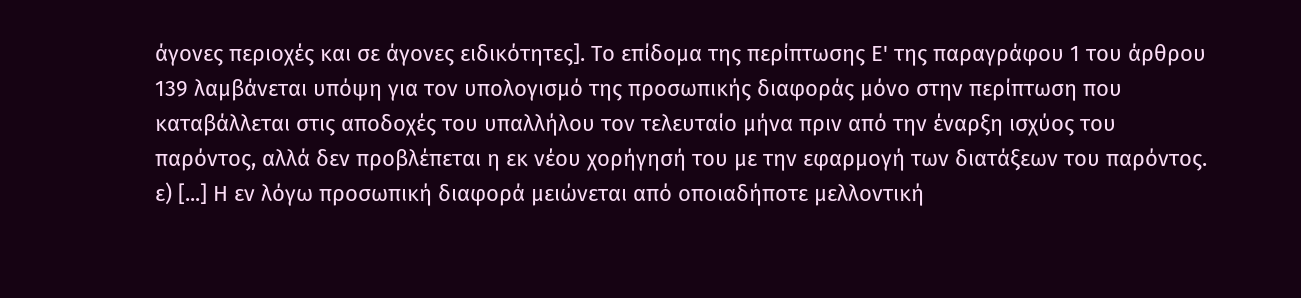άγονες περιοχές και σε άγονες ειδικότητες]. Το επίδομα της περίπτωσης Ε' της παραγράφου 1 του άρθρου 139 λαμβάνεται υπόψη για τον υπολογισμό της προσωπικής διαφοράς μόνο στην περίπτωση που καταβάλλεται στις αποδοχές του υπαλλήλου τον τελευταίο μήνα πριν από την έναρξη ισχύος του παρόντος, αλλά δεν προβλέπεται η εκ νέου χορήγησή του με την εφαρμογή των διατάξεων του παρόντος. ε) [...] Η εν λόγω προσωπική διαφορά μειώνεται από οποιαδήποτε μελλοντική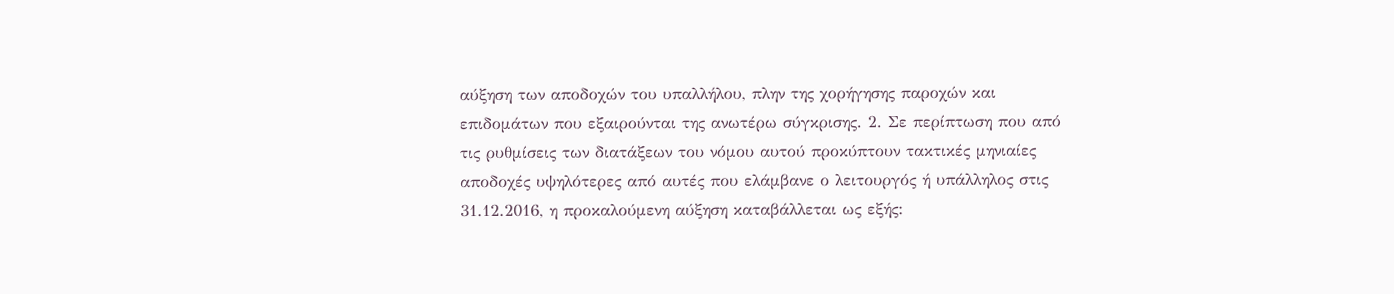αύξηση των αποδοχών του υπαλλήλου, πλην της χορήγησης παροχών και επιδομάτων που εξαιρούνται της ανωτέρω σύγκρισης. 2. Σε περίπτωση που από τις ρυθμίσεις των διατάξεων του νόμου αυτού προκύπτουν τακτικές μηνιαίες αποδοχές υψηλότερες από αυτές που ελάμβανε ο λειτουργός ή υπάλληλος στις 31.12.2016, η προκαλούμενη αύξηση καταβάλλεται ως εξής: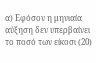α) Εφόσον η μηνιαία αύξηση δεν υπερβαίνει το ποσό των είκοσι (20)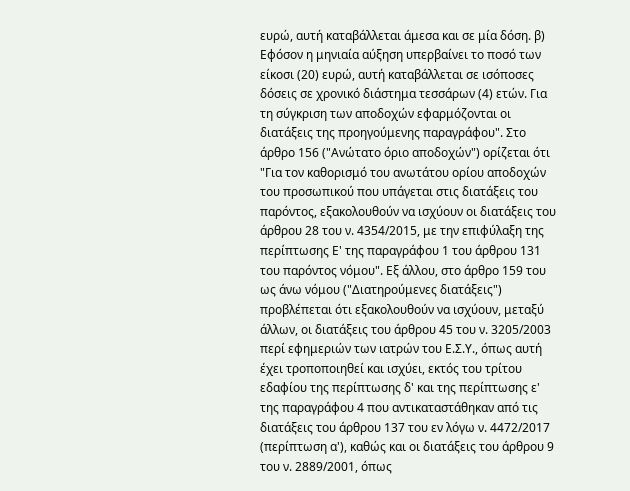ευρώ, αυτή καταβάλλεται άμεσα και σε μία δόση. β) Εφόσον η μηνιαία αύξηση υπερβαίνει το ποσό των είκοσι (20) ευρώ, αυτή καταβάλλεται σε ισόποσες δόσεις σε χρονικό διάστημα τεσσάρων (4) ετών. Για τη σύγκριση των αποδοχών εφαρμόζονται οι διατάξεις της προηγούμενης παραγράφου". Στο άρθρο 156 ("Ανώτατο όριο αποδοχών") ορίζεται ότι "Για τον καθορισμό του ανωτάτου ορίου αποδοχών του προσωπικού που υπάγεται στις διατάξεις του παρόντος, εξακολουθούν να ισχύουν οι διατάξεις του άρθρου 28 του ν. 4354/2015, με την επιφύλαξη της περίπτωσης Ε' της παραγράφου 1 του άρθρου 131 του παρόντος νόμου". Εξ άλλου, στο άρθρο 159 του ως άνω νόμου ("Διατηρούμενες διατάξεις") προβλέπεται ότι εξακολουθούν να ισχύουν, μεταξύ άλλων, οι διατάξεις του άρθρου 45 του ν. 3205/2003 περί εφημεριών των ιατρών του Ε.Σ.Υ., όπως αυτή έχει τροποποιηθεί και ισχύει, εκτός του τρίτου εδαφίου της περίπτωσης δ' και της περίπτωσης ε' της παραγράφου 4 που αντικαταστάθηκαν από τις διατάξεις του άρθρου 137 του εν λόγω ν. 4472/2017 (περίπτωση α'), καθώς και οι διατάξεις του άρθρου 9 του ν. 2889/2001, όπως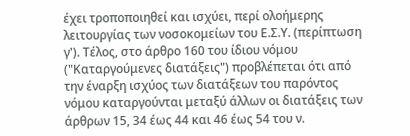έχει τροποποιηθεί και ισχύει, περί ολοήμερης λειτουργίας των νοσοκομείων του Ε.Σ.Υ. (περίπτωση γ'). Τέλος, στο άρθρο 160 του ίδιου νόμου ("Καταργούμενες διατάξεις") προβλέπεται ότι από την έναρξη ισχύος των διατάξεων του παρόντος νόμου καταργούνται μεταξύ άλλων οι διατάξεις των άρθρων 15, 34 έως 44 και 46 έως 54 του ν.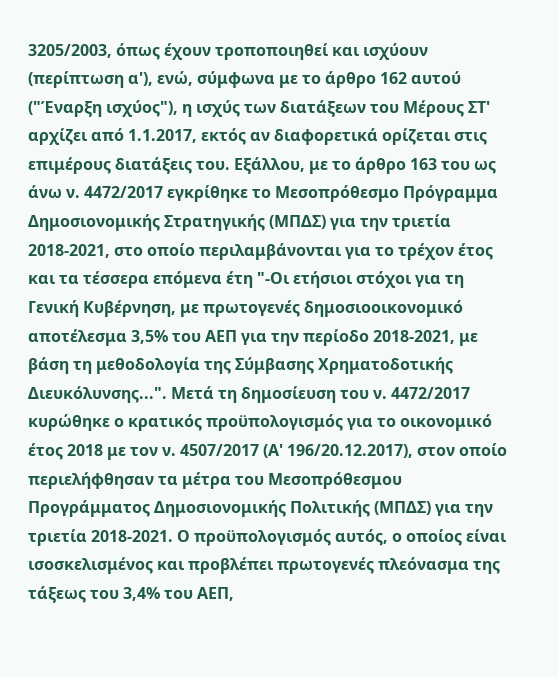3205/2003, όπως έχουν τροποποιηθεί και ισχύουν (περίπτωση α'), ενώ, σύμφωνα με το άρθρο 162 αυτού ("Έναρξη ισχύος"), η ισχύς των διατάξεων του Μέρους ΣΤ' αρχίζει από 1.1.2017, εκτός αν διαφορετικά ορίζεται στις επιμέρους διατάξεις του. Εξάλλου, με το άρθρο 163 του ως άνω ν. 4472/2017 εγκρίθηκε το Μεσοπρόθεσμο Πρόγραμμα Δημοσιονομικής Στρατηγικής (ΜΠΔΣ) για την τριετία 2018-2021, στο οποίο περιλαμβάνονται για το τρέχον έτος και τα τέσσερα επόμενα έτη "-Οι ετήσιοι στόχοι για τη Γενική Κυβέρνηση, με πρωτογενές δημοσιοοικονομικό αποτέλεσμα 3,5% του ΑΕΠ για την περίοδο 2018-2021, με βάση τη μεθοδολογία της Σύμβασης Χρηματοδοτικής Διευκόλυνσης...". Μετά τη δημοσίευση του ν. 4472/2017 κυρώθηκε ο κρατικός προϋπολογισμός για το οικονομικό έτος 2018 με τον ν. 4507/2017 (Α' 196/20.12.2017), στον οποίο περιελήφθησαν τα μέτρα του Μεσοπρόθεσμου Προγράμματος Δημοσιονομικής Πολιτικής (ΜΠΔΣ) για την τριετία 2018-2021. Ο προϋπολογισμός αυτός, ο οποίος είναι ισοσκελισμένος και προβλέπει πρωτογενές πλεόνασμα της τάξεως του 3,4% του ΑΕΠ,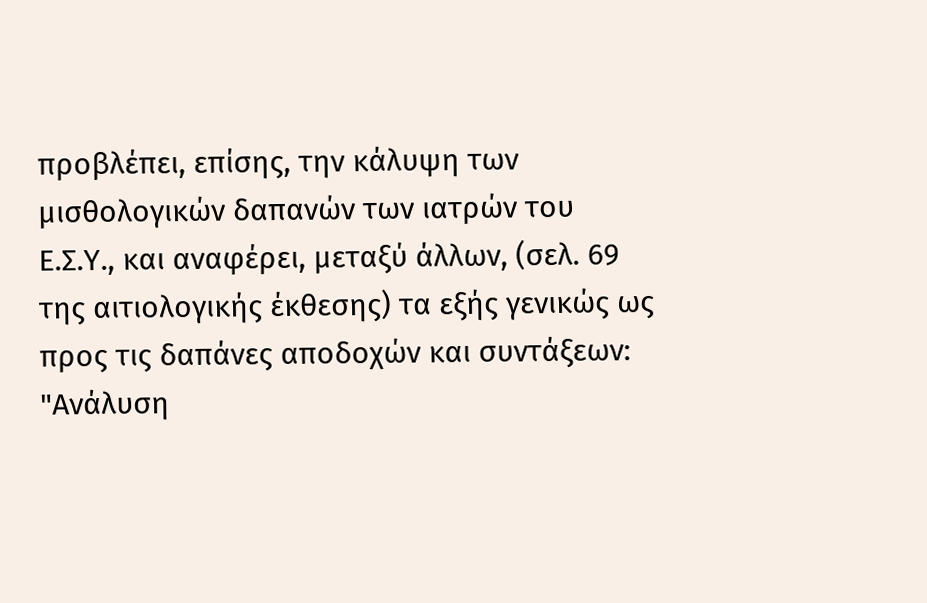προβλέπει, επίσης, την κάλυψη των μισθολογικών δαπανών των ιατρών του Ε.Σ.Υ., και αναφέρει, μεταξύ άλλων, (σελ. 69 της αιτιολογικής έκθεσης) τα εξής γενικώς ως προς τις δαπάνες αποδοχών και συντάξεων: "Ανάλυση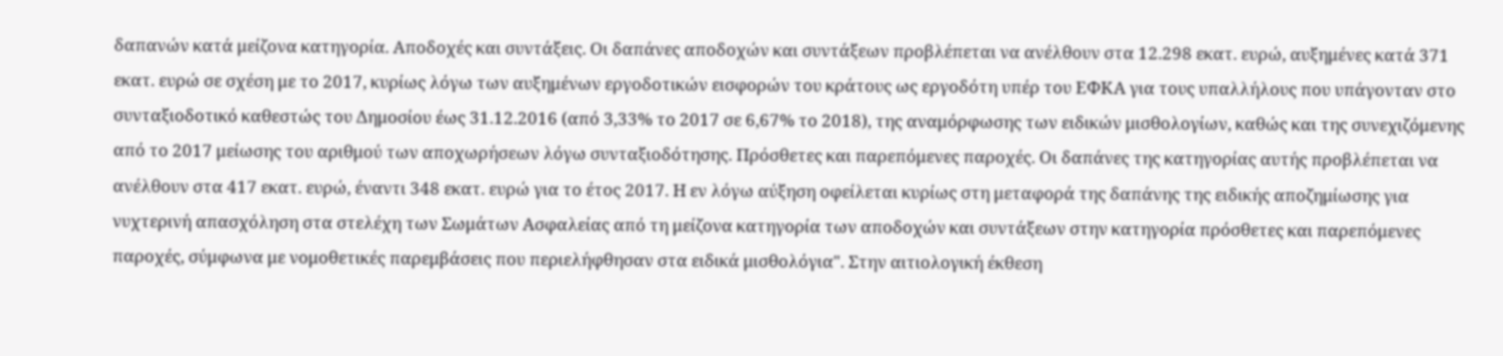δαπανών κατά μείζονα κατηγορία. Αποδοχές και συντάξεις. Οι δαπάνες αποδοχών και συντάξεων προβλέπεται να ανέλθουν στα 12.298 εκατ. ευρώ, αυξημένες κατά 371 εκατ. ευρώ σε σχέση με το 2017, κυρίως λόγω των αυξημένων εργοδοτικών εισφορών του κράτους ως εργοδότη υπέρ του ΕΦΚΑ για τους υπαλλήλους που υπάγονταν στο συνταξιοδοτικό καθεστώς του Δημοσίου έως 31.12.2016 (από 3,33% το 2017 σε 6,67% το 2018), της αναμόρφωσης των ειδικών μισθολογίων, καθώς και της συνεχιζόμενης από το 2017 μείωσης του αριθμού των αποχωρήσεων λόγω συνταξιοδότησης. Πρόσθετες και παρεπόμενες παροχές. Οι δαπάνες της κατηγορίας αυτής προβλέπεται να ανέλθουν στα 417 εκατ. ευρώ, έναντι 348 εκατ. ευρώ για το έτος 2017. Η εν λόγω αύξηση οφείλεται κυρίως στη μεταφορά της δαπάνης της ειδικής αποζημίωσης για νυχτερινή απασχόληση στα στελέχη των Σωμάτων Ασφαλείας από τη μείζονα κατηγορία των αποδοχών και συντάξεων στην κατηγορία πρόσθετες και παρεπόμενες παροχές, σύμφωνα με νομοθετικές παρεμβάσεις που περιελήφθησαν στα ειδικά μισθολόγια". Στην αιτιολογική έκθεση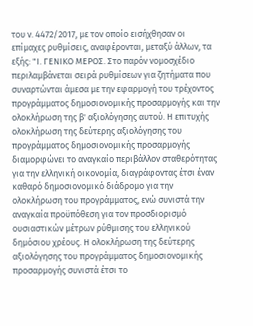του ν. 4472/2017, με τον οποίο εισήχθησαν οι επίμαχες ρυθμίσεις, αναφέρονται, μεταξύ άλλων, τα εξής: "Ι. ΓΕΝΙΚΟ ΜΕΡΟΣ. Στο παρόν νομοσχέδιο περιλαμβάνεται σειρά ρυθμίσεων για ζητήματα που συναρτώνται άμεσα με την εφαρμογή του τρέχοντος προγράμματος δημοσιονομικής προσαρμογής και την ολοκλήρωση της β' αξιολόγησης αυτού. Η επιτυχής ολοκλήρωση της δεύτερης αξιολόγησης του προγράμματος δημοσιονομικής προσαρμογής διαμορφώνει το αναγκαίο περιβάλλον σταθερότητας για την ελληνική οικονομία, διαγράφοντας έτσι έναν καθαρό δημοσιονομικό διάδρομο για την ολοκλήρωση του προγράμματος, ενώ συνιστά την αναγκαία προϋπόθεση για τον προσδιορισμό ουσιαστικών μέτρων ρύθμισης του ελληνικού δημόσιου χρέους. Η ολοκλήρωση της δεύτερης αξιολόγησης του προγράμματος δημοσιονομικής προσαρμογής συνιστά έτσι το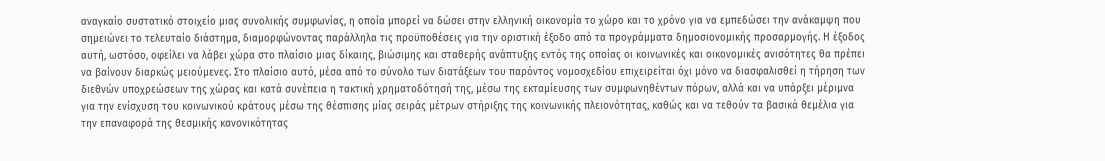αναγκαίο συστατικό στοιχείο μιας συνολικής συμφωνίας, η οποία μπορεί να δώσει στην ελληνική οικονομία το χώρο και το χρόνο για να εμπεδώσει την ανάκαμψη που σημειώνει το τελευταίο διάστημα, διαμορφώνοντας παράλληλα τις προϋποθέσεις για την οριστική έξοδο από τα προγράμματα δημοσιονομικής προσαρμογής. Η έξοδος αυτή, ωστόσο, οφείλει να λάβει χώρα στο πλαίσιο μιας δίκαιης, βιώσιμης και σταθερής ανάπτυξης εντός της οποίας οι κοινωνικές και οικονομικές ανισότητες θα πρέπει να βαίνουν διαρκώς μειούμενες. Στο πλαίσιο αυτό, μέσα από το σύνολο των διατάξεων του παρόντος νομοσχεδίου επιχειρείται όχι μόνο να διασφαλισθεί η τήρηση των διεθνών υποχρεώσεων της χώρας και κατά συνέπεια η τακτική χρηματοδότησή της, μέσω της εκταμίευσης των συμφωνηθέντων πόρων, αλλά και να υπάρξει μέριμνα για την ενίσχυση του κοινωνικού κράτους μέσω της θέσπισης μίας σειράς μέτρων στήριξης της κοινωνικής πλειονότητας, καθώς και να τεθούν τα βασικά θεμέλια για την επαναφορά της θεσμικής κανονικότητας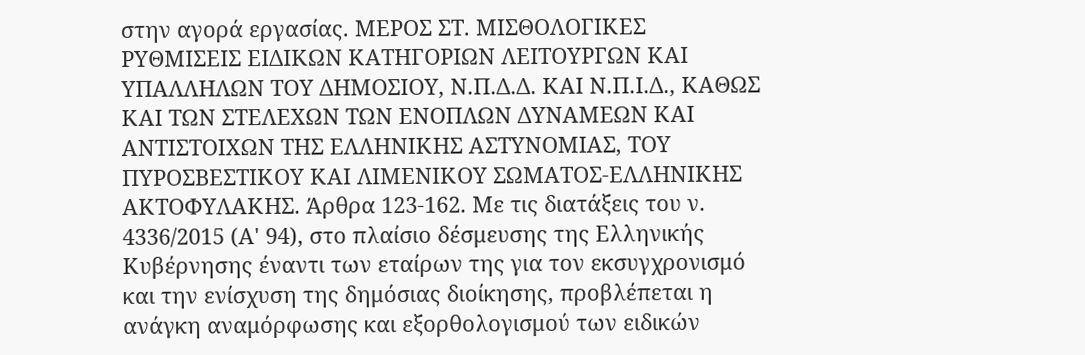στην αγορά εργασίας. ΜΕΡΟΣ ΣΤ. ΜΙΣΘΟΛΟΓΙΚΕΣ ΡΥΘΜΙΣΕΙΣ ΕΙΔΙΚΩΝ ΚΑΤΗΓΟΡΙΩΝ ΛΕΙΤΟΥΡΓΩΝ ΚΑΙ ΥΠΑΛΛΗΛΩΝ ΤΟΥ ΔΗΜΟΣΙΟΥ, Ν.Π.Δ.Δ. ΚΑΙ Ν.Π.Ι.Δ., ΚΑΘΩΣ ΚΑΙ ΤΩΝ ΣΤΕΛΕΧΩΝ ΤΩΝ ΕΝΟΠΛΩΝ ΔΥΝΑΜΕΩΝ ΚΑΙ ΑΝΤΙΣΤΟΙΧΩΝ ΤΗΣ ΕΛΛΗΝΙΚΗΣ ΑΣΤΥΝΟΜΙΑΣ, ΤΟΥ ΠΥΡΟΣΒΕΣΤΙΚΟΥ ΚΑΙ ΛΙΜΕΝΙΚΟΥ ΣΩΜΑΤΟΣ-ΕΛΛΗΝΙΚΗΣ ΑΚΤΟΦΥΛΑΚΗΣ. Άρθρα 123-162. Με τις διατάξεις του ν. 4336/2015 (Α' 94), στο πλαίσιο δέσμευσης της Ελληνικής Κυβέρνησης έναντι των εταίρων της για τον εκσυγχρονισμό και την ενίσχυση της δημόσιας διοίκησης, προβλέπεται η ανάγκη αναμόρφωσης και εξορθολογισμού των ειδικών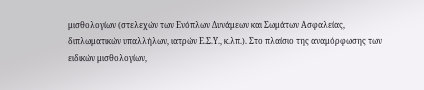μισθολογίων (στελεχών των Ενόπλων Δυνάμεων και Σωμάτων Ασφαλείας, διπλωματικών υπαλλήλων, ιατρών Ε.Σ.Υ., κ.λπ.). Στο πλαίσιο της αναμόρφωσης των ειδικών μισθολογίων,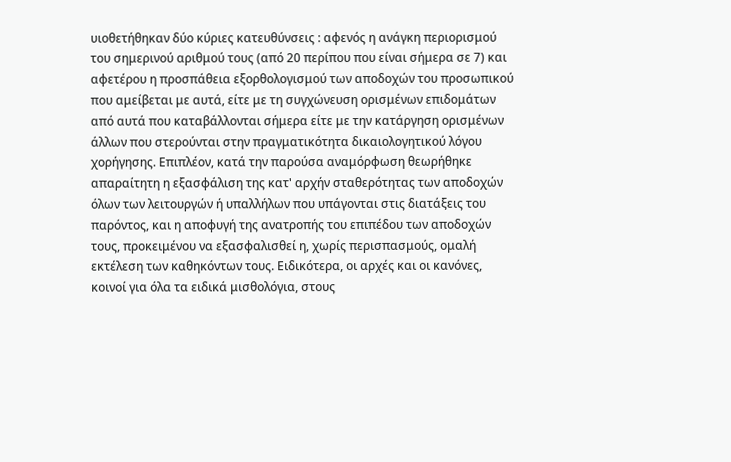υιοθετήθηκαν δύο κύριες κατευθύνσεις : αφενός η ανάγκη περιορισμού του σημερινού αριθμού τους (από 20 περίπου που είναι σήμερα σε 7) και αφετέρου η προσπάθεια εξορθολογισμού των αποδοχών του προσωπικού που αμείβεται με αυτά, είτε με τη συγχώνευση ορισμένων επιδομάτων από αυτά που καταβάλλονται σήμερα είτε με την κατάργηση ορισμένων άλλων που στερούνται στην πραγματικότητα δικαιολογητικού λόγου χορήγησης. Επιπλέον, κατά την παρούσα αναμόρφωση θεωρήθηκε απαραίτητη η εξασφάλιση της κατ' αρχήν σταθερότητας των αποδοχών όλων των λειτουργών ή υπαλλήλων που υπάγονται στις διατάξεις του παρόντος, και η αποφυγή της ανατροπής του επιπέδου των αποδοχών τους, προκειμένου να εξασφαλισθεί η, χωρίς περισπασμούς, ομαλή εκτέλεση των καθηκόντων τους. Ειδικότερα, οι αρχές και οι κανόνες, κοινοί για όλα τα ειδικά μισθολόγια, στους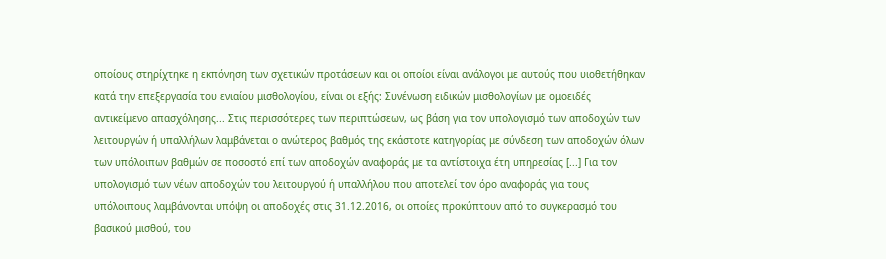οποίους στηρίχτηκε η εκπόνηση των σχετικών προτάσεων και οι οποίοι είναι ανάλογοι με αυτούς που υιοθετήθηκαν κατά την επεξεργασία του ενιαίου μισθολογίου, είναι οι εξής: Συνένωση ειδικών μισθολογίων με ομοειδές αντικείμενο απασχόλησης... Στις περισσότερες των περιπτώσεων, ως βάση για τον υπολογισμό των αποδοχών των λειτουργών ή υπαλλήλων λαμβάνεται ο ανώτερος βαθμός της εκάστοτε κατηγορίας με σύνδεση των αποδοχών όλων των υπόλοιπων βαθμών σε ποσοστό επί των αποδοχών αναφοράς με τα αντίστοιχα έτη υπηρεσίας [...] Για τον υπολογισμό των νέων αποδοχών του λειτουργού ή υπαλλήλου που αποτελεί τον όρο αναφοράς για τους υπόλοιπους λαμβάνονται υπόψη οι αποδοχές στις 31.12.2016, οι οποίες προκύπτουν από τo συγκερασμό του βασικού μισθού, του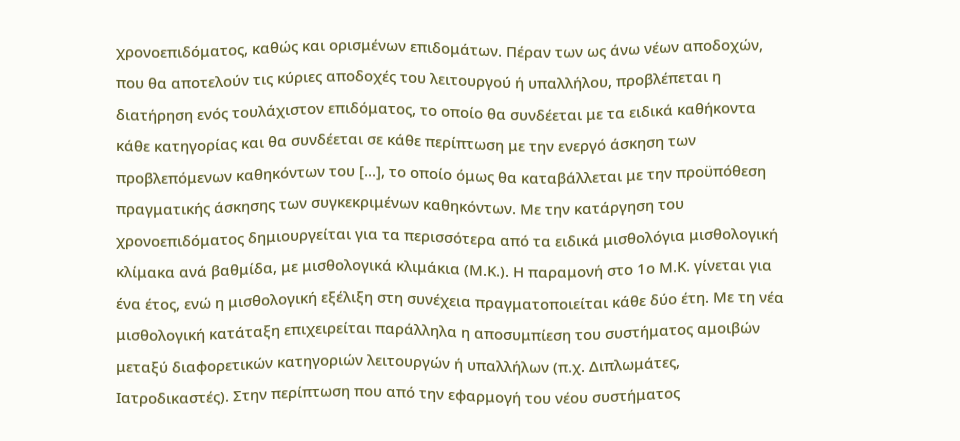χρονοεπιδόματος, καθώς και ορισμένων επιδομάτων. Πέραν των ως άνω νέων αποδοχών, που θα αποτελούν τις κύριες αποδοχές του λειτουργού ή υπαλλήλου, προβλέπεται η διατήρηση ενός τουλάχιστον επιδόματος, το οποίο θα συνδέεται με τα ειδικά καθήκοντα κάθε κατηγορίας και θα συνδέεται σε κάθε περίπτωση με την ενεργό άσκηση των προβλεπόμενων καθηκόντων του [...], το οποίο όμως θα καταβάλλεται με την προϋπόθεση πραγματικής άσκησης των συγκεκριμένων καθηκόντων. Με την κατάργηση του χρονοεπιδόματος δημιουργείται για τα περισσότερα από τα ειδικά μισθολόγια μισθολογική κλίμακα ανά βαθμίδα, με μισθολογικά κλιμάκια (Μ.Κ.). Η παραμονή στο 1ο Μ.Κ. γίνεται για ένα έτος, ενώ η μισθολογική εξέλιξη στη συνέχεια πραγματοποιείται κάθε δύο έτη. Με τη νέα μισθολογική κατάταξη επιχειρείται παράλληλα η αποσυμπίεση του συστήματος αμοιβών μεταξύ διαφορετικών κατηγοριών λειτουργών ή υπαλλήλων (π.χ. Διπλωμάτες, Ιατροδικαστές). Στην περίπτωση που από την εφαρμογή του νέου συστήματος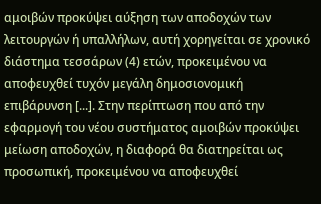αμοιβών προκύψει αύξηση των αποδοχών των λειτουργών ή υπαλλήλων, αυτή χορηγείται σε χρονικό διάστημα τεσσάρων (4) ετών, προκειμένου να αποφευχθεί τυχόν μεγάλη δημοσιονομική επιβάρυνση [...]. Στην περίπτωση που από την εφαρμογή του νέου συστήματος αμοιβών προκύψει μείωση αποδοχών, η διαφορά θα διατηρείται ως προσωπική, προκειμένου να αποφευχθεί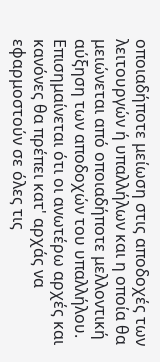οποιαδήποτε μείωση στις αποδοχές των λειτουργών ή υπαλλήλων και η οποία θα μειώνεται από οποιαδήποτε μελλοντική αύξηση των αποδοχών του υπαλλήλου. Επισημαίνεται ότι οι ανωτέρω αρχές και κανόνες θα πρέπει κατ' αρχάς να εφαρμοστούν σε όλες τις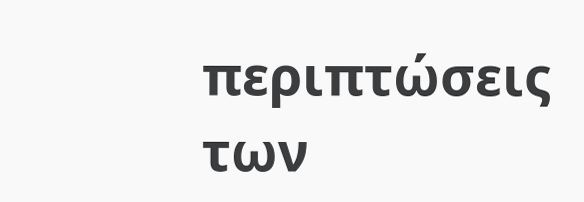περιπτώσεις των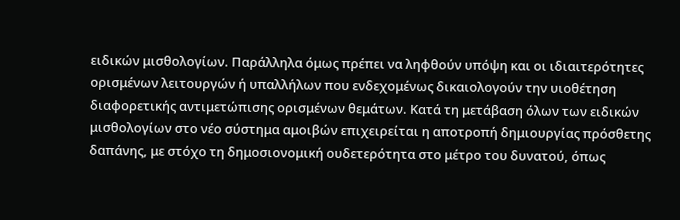ειδικών μισθολογίων. Παράλληλα όμως πρέπει να ληφθούν υπόψη και οι ιδιαιτερότητες ορισμένων λειτουργών ή υπαλλήλων που ενδεχομένως δικαιολογούν την υιοθέτηση διαφορετικής αντιμετώπισης ορισμένων θεμάτων. Κατά τη μετάβαση όλων των ειδικών μισθολογίων στο νέο σύστημα αμοιβών επιχειρείται η αποτροπή δημιουργίας πρόσθετης δαπάνης, με στόχο τη δημοσιονομική ουδετερότητα στο μέτρο του δυνατού, όπως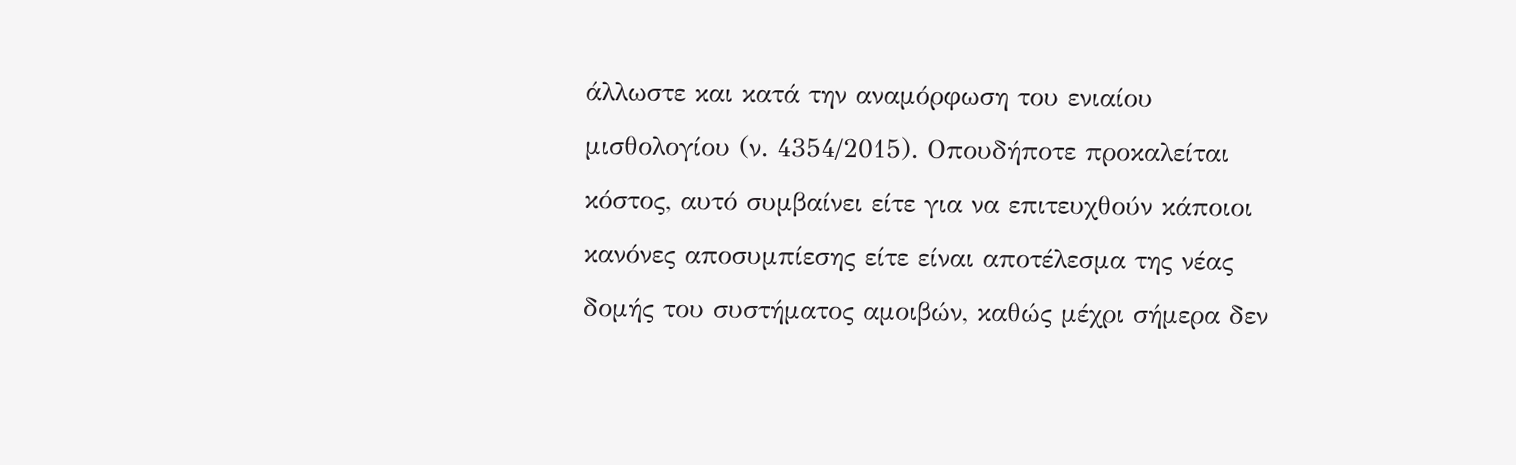άλλωστε και κατά την αναμόρφωση του ενιαίου μισθολογίου (ν. 4354/2015). Οπουδήποτε προκαλείται κόστος, αυτό συμβαίνει είτε για να επιτευχθούν κάποιοι κανόνες αποσυμπίεσης είτε είναι αποτέλεσμα της νέας δομής του συστήματος αμοιβών, καθώς μέχρι σήμερα δεν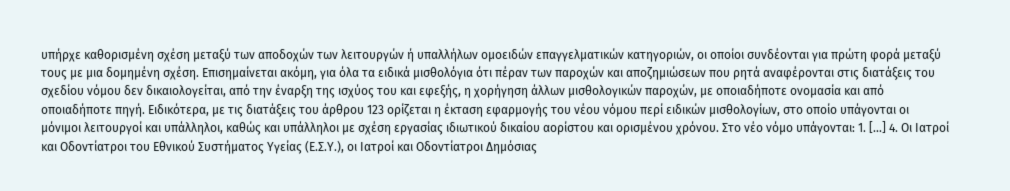υπήρχε καθορισμένη σχέση μεταξύ των αποδοχών των λειτουργών ή υπαλλήλων ομοειδών επαγγελματικών κατηγοριών, οι οποίοι συνδέονται για πρώτη φορά μεταξύ τους με μια δομημένη σχέση. Επισημαίνεται ακόμη, για όλα τα ειδικά μισθολόγια ότι πέραν των παροχών και αποζημιώσεων που ρητά αναφέρονται στις διατάξεις του σχεδίου νόμου δεν δικαιολογείται, από την έναρξη της ισχύος του και εφεξής, η χορήγηση άλλων μισθολογικών παροχών, με οποιαδήποτε ονομασία και από οποιαδήποτε πηγή. Ειδικότερα, με τις διατάξεις του άρθρου 123 ορίζεται η έκταση εφαρμογής του νέου νόμου περί ειδικών μισθολογίων, στο οποίο υπάγονται οι μόνιμοι λειτουργοί και υπάλληλοι, καθώς και υπάλληλοι με σχέση εργασίας ιδιωτικού δικαίου αορίστου και ορισμένου χρόνου. Στο νέο νόμο υπάγονται: 1. [...] 4. Οι Ιατροί και Οδοντίατροι του Εθνικού Συστήματος Υγείας (Ε.Σ.Υ.), οι Ιατροί και Οδοντίατροι Δημόσιας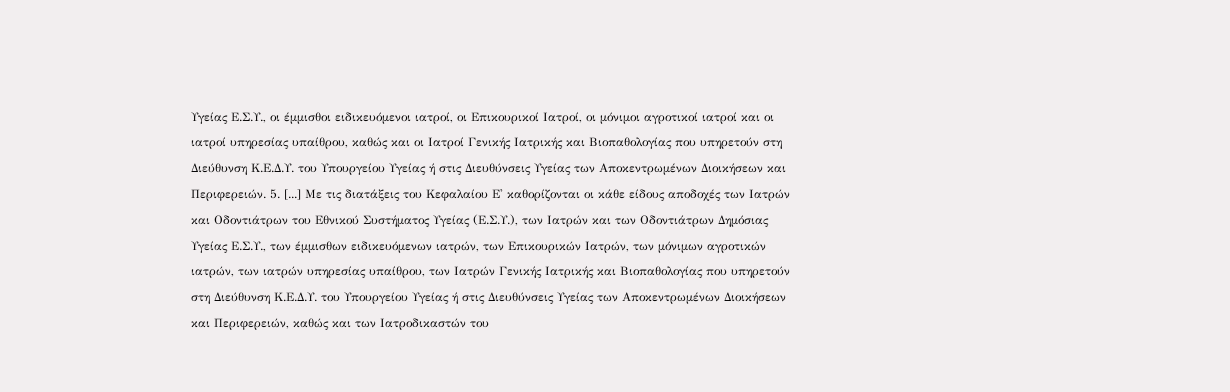Υγείας Ε.Σ.Υ., οι έμμισθοι ειδικευόμενοι ιατροί, οι Επικουρικοί Ιατροί, οι μόνιμοι αγροτικοί ιατροί και οι ιατροί υπηρεσίας υπαίθρου, καθώς και οι Ιατροί Γενικής Ιατρικής και Βιοπαθολογίας που υπηρετούν στη Διεύθυνση Κ.Ε.Δ.Υ. του Υπουργείου Υγείας ή στις Διευθύνσεις Υγείας των Αποκεντρωμένων Διοικήσεων και Περιφερειών. 5. [...] Με τις διατάξεις του Κεφαλαίου Ε' καθορίζονται οι κάθε είδους αποδοχές των Ιατρών και Οδοντιάτρων του Εθνικού Συστήματος Υγείας (Ε.Σ.Υ.), των Ιατρών και των Οδοντιάτρων Δημόσιας Υγείας Ε.Σ.Υ., των έμμισθων ειδικευόμενων ιατρών, των Επικουρικών Ιατρών, των μόνιμων αγροτικών ιατρών, των ιατρών υπηρεσίας υπαίθρου, των Ιατρών Γενικής Ιατρικής και Βιοπαθολογίας που υπηρετούν στη Διεύθυνση Κ.Ε.Δ.Υ. του Υπουργείου Υγείας ή στις Διευθύνσεις Υγείας των Αποκεντρωμένων Διοικήσεων και Περιφερειών, καθώς και των Ιατροδικαστών του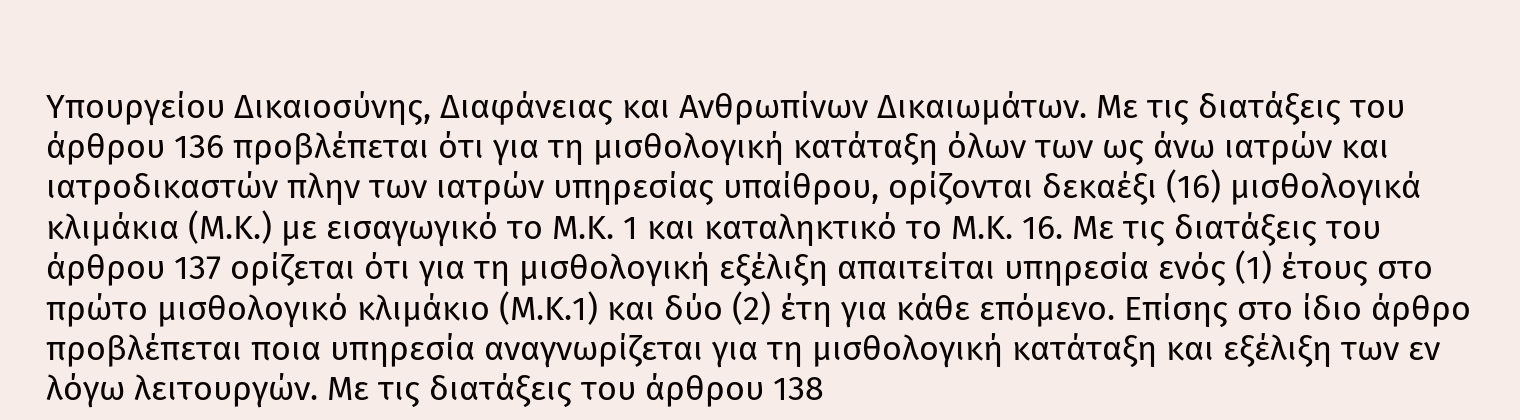Υπουργείου Δικαιοσύνης, Διαφάνειας και Ανθρωπίνων Δικαιωμάτων. Με τις διατάξεις του άρθρου 136 προβλέπεται ότι για τη μισθολογική κατάταξη όλων των ως άνω ιατρών και ιατροδικαστών πλην των ιατρών υπηρεσίας υπαίθρου, ορίζονται δεκαέξι (16) μισθολογικά κλιμάκια (Μ.Κ.) με εισαγωγικό το Μ.Κ. 1 και καταληκτικό το Μ.Κ. 16. Με τις διατάξεις του άρθρου 137 ορίζεται ότι για τη μισθολογική εξέλιξη απαιτείται υπηρεσία ενός (1) έτους στο πρώτο μισθολογικό κλιμάκιο (Μ.Κ.1) και δύο (2) έτη για κάθε επόμενο. Επίσης στο ίδιο άρθρο προβλέπεται ποια υπηρεσία αναγνωρίζεται για τη μισθολογική κατάταξη και εξέλιξη των εν λόγω λειτουργών. Με τις διατάξεις του άρθρου 138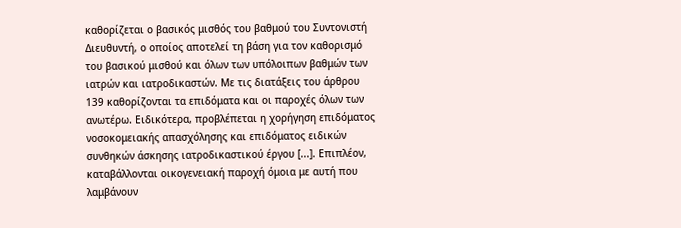καθορίζεται ο βασικός μισθός του βαθμού του Συντονιστή Διευθυντή, ο οποίος αποτελεί τη βάση για τον καθορισμό του βασικού μισθού και όλων των υπόλοιπων βαθμών των ιατρών και ιατροδικαστών. Με τις διατάξεις του άρθρου 139 καθορίζονται τα επιδόματα και οι παροχές όλων των ανωτέρω. Ειδικότερα, προβλέπεται η χορήγηση επιδόματος νοσοκομειακής απασχόλησης και επιδόματος ειδικών συνθηκών άσκησης ιατροδικαστικού έργου [...]. Επιπλέον, καταβάλλονται οικογενειακή παροχή όμοια με αυτή που λαμβάνουν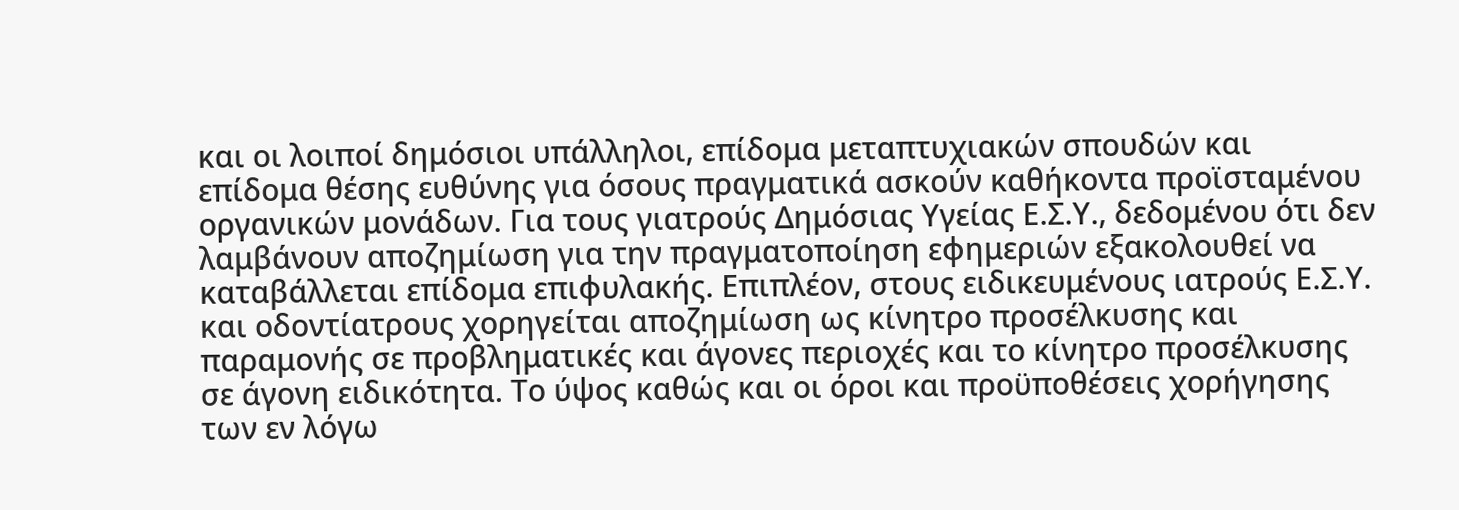και οι λοιποί δημόσιοι υπάλληλοι, επίδομα μεταπτυχιακών σπουδών και επίδομα θέσης ευθύνης για όσους πραγματικά ασκούν καθήκοντα προϊσταμένου οργανικών μονάδων. Για τους γιατρούς Δημόσιας Υγείας Ε.Σ.Υ., δεδομένου ότι δεν λαμβάνουν αποζημίωση για την πραγματοποίηση εφημεριών εξακολουθεί να καταβάλλεται επίδομα επιφυλακής. Επιπλέον, στους ειδικευμένους ιατρούς Ε.Σ.Υ. και οδοντίατρους χορηγείται αποζημίωση ως κίνητρο προσέλκυσης και παραμονής σε προβληματικές και άγονες περιοχές και το κίνητρο προσέλκυσης σε άγονη ειδικότητα. Το ύψος καθώς και οι όροι και προϋποθέσεις χορήγησης των εν λόγω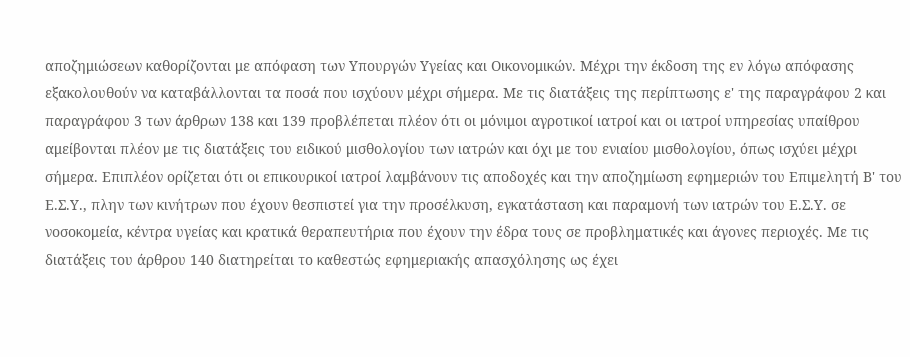αποζημιώσεων καθορίζονται με απόφαση των Υπουργών Υγείας και Οικονομικών. Μέχρι την έκδοση της εν λόγω απόφασης εξακολουθούν να καταβάλλονται τα ποσά που ισχύουν μέχρι σήμερα. Με τις διατάξεις της περίπτωσης ε' της παραγράφου 2 και παραγράφου 3 των άρθρων 138 και 139 προβλέπεται πλέον ότι οι μόνιμοι αγροτικοί ιατροί και οι ιατροί υπηρεσίας υπαίθρου αμείβονται πλέον με τις διατάξεις του ειδικού μισθολογίου των ιατρών και όχι με του ενιαίου μισθολογίου, όπως ισχύει μέχρι σήμερα. Επιπλέον ορίζεται ότι οι επικουρικοί ιατροί λαμβάνουν τις αποδοχές και την αποζημίωση εφημεριών του Επιμελητή Β' του Ε.Σ.Υ., πλην των κινήτρων που έχουν θεσπιστεί για την προσέλκυση, εγκατάσταση και παραμονή των ιατρών του Ε.Σ.Υ. σε νοσοκομεία, κέντρα υγείας και κρατικά θεραπευτήρια που έχουν την έδρα τους σε προβληματικές και άγονες περιοχές. Με τις διατάξεις του άρθρου 140 διατηρείται το καθεστώς εφημεριακής απασχόλησης ως έχει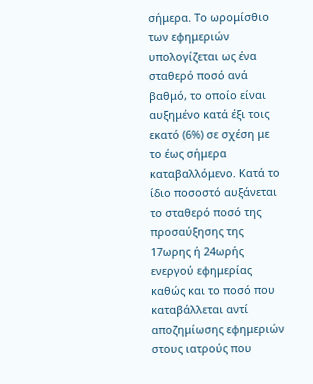σήμερα. Το ωρομίσθιο των εφημεριών υπολογίζεται ως ένα σταθερό ποσό ανά βαθμό, το οποίο είναι αυξημένο κατά έξι τοις εκατό (6%) σε σχέση με το έως σήμερα καταβαλλόμενο. Κατά το ίδιο ποσοστό αυξάνεται το σταθερό ποσό της προσαύξησης της 17ωρης ή 24ωρής ενεργού εφημερίας καθώς και το ποσό που καταβάλλεται αντί αποζημίωσης εφημεριών στους ιατρούς που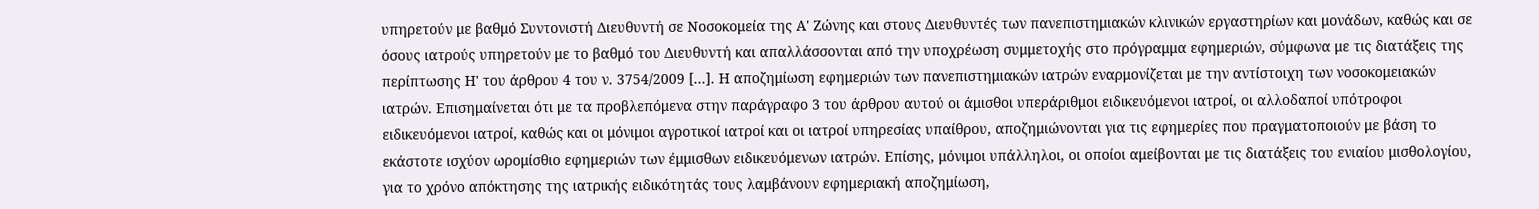υπηρετούν με βαθμό Συντονιστή Διευθυντή σε Νοσοκομεία της Α' Ζώνης και στους Διευθυντές των πανεπιστημιακών κλινικών εργαστηρίων και μονάδων, καθώς και σε όσους ιατρούς υπηρετούν με το βαθμό του Διευθυντή και απαλλάσσονται από την υποχρέωση συμμετοχής στο πρόγραμμα εφημεριών, σύμφωνα με τις διατάξεις της περίπτωσης Η' του άρθρου 4 του ν. 3754/2009 [...]. Η αποζημίωση εφημεριών των πανεπιστημιακών ιατρών εναρμονίζεται με την αντίστοιχη των νοσοκομειακών ιατρών. Επισημαίνεται ότι με τα προβλεπόμενα στην παράγραφο 3 του άρθρου αυτού οι άμισθοι υπεράριθμοι ειδικευόμενοι ιατροί, οι αλλοδαποί υπότροφοι ειδικευόμενοι ιατροί, καθώς και οι μόνιμοι αγροτικοί ιατροί και οι ιατροί υπηρεσίας υπαίθρου, αποζημιώνονται για τις εφημερίες που πραγματοποιούν με βάση το εκάστοτε ισχύον ωρομίσθιο εφημεριών των έμμισθων ειδικευόμενων ιατρών. Επίσης, μόνιμοι υπάλληλοι, οι οποίοι αμείβονται με τις διατάξεις του ενιαίου μισθολογίου, για το χρόνο απόκτησης της ιατρικής ειδικότητάς τους λαμβάνουν εφημεριακή αποζημίωση,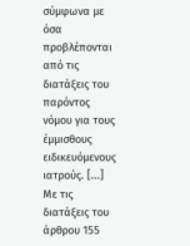σύμφωνα με όσα προβλέπονται από τις διατάξεις του παρόντος νόμου για τους έμμισθους ειδικευόμενους ιατρούς. [...] Με τις διατάξεις του άρθρου 155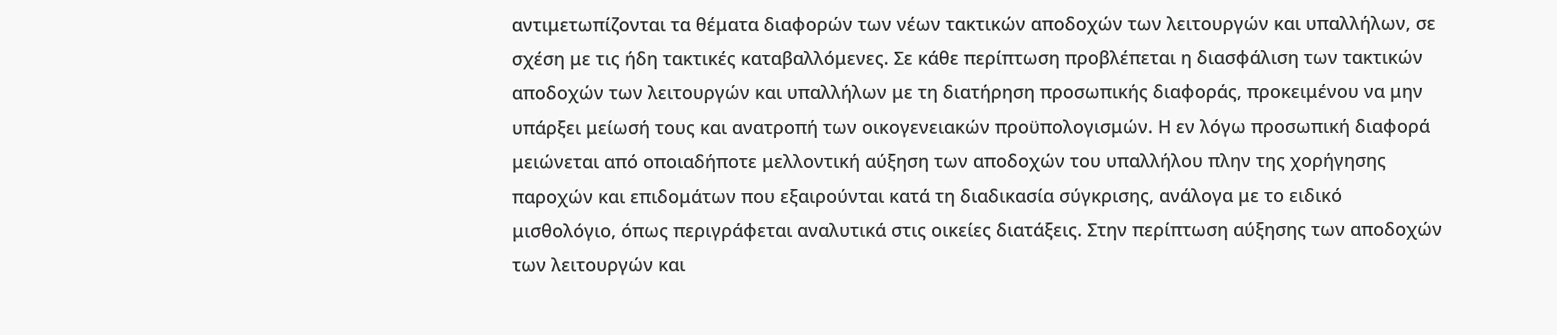αντιμετωπίζονται τα θέματα διαφορών των νέων τακτικών αποδοχών των λειτουργών και υπαλλήλων, σε σχέση με τις ήδη τακτικές καταβαλλόμενες. Σε κάθε περίπτωση προβλέπεται η διασφάλιση των τακτικών αποδοχών των λειτουργών και υπαλλήλων με τη διατήρηση προσωπικής διαφοράς, προκειμένου να μην υπάρξει μείωσή τους και ανατροπή των οικογενειακών προϋπολογισμών. Η εν λόγω προσωπική διαφορά μειώνεται από οποιαδήποτε μελλοντική αύξηση των αποδοχών του υπαλλήλου πλην της χορήγησης παροχών και επιδομάτων που εξαιρούνται κατά τη διαδικασία σύγκρισης, ανάλογα με το ειδικό μισθολόγιο, όπως περιγράφεται αναλυτικά στις οικείες διατάξεις. Στην περίπτωση αύξησης των αποδοχών των λειτουργών και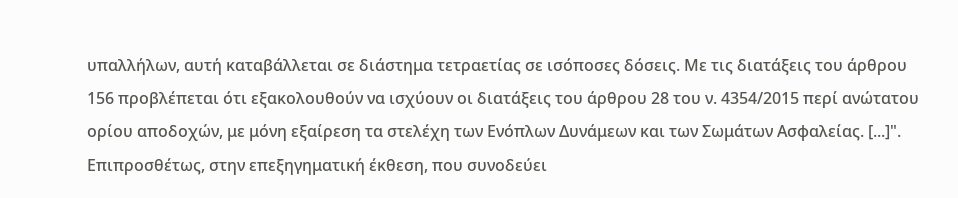υπαλλήλων, αυτή καταβάλλεται σε διάστημα τετραετίας σε ισόποσες δόσεις. Με τις διατάξεις του άρθρου 156 προβλέπεται ότι εξακολουθούν να ισχύουν οι διατάξεις του άρθρου 28 του ν. 4354/2015 περί ανώτατου ορίου αποδοχών, με μόνη εξαίρεση τα στελέχη των Ενόπλων Δυνάμεων και των Σωμάτων Ασφαλείας. [...]". Επιπροσθέτως, στην επεξηγηματική έκθεση, που συνοδεύει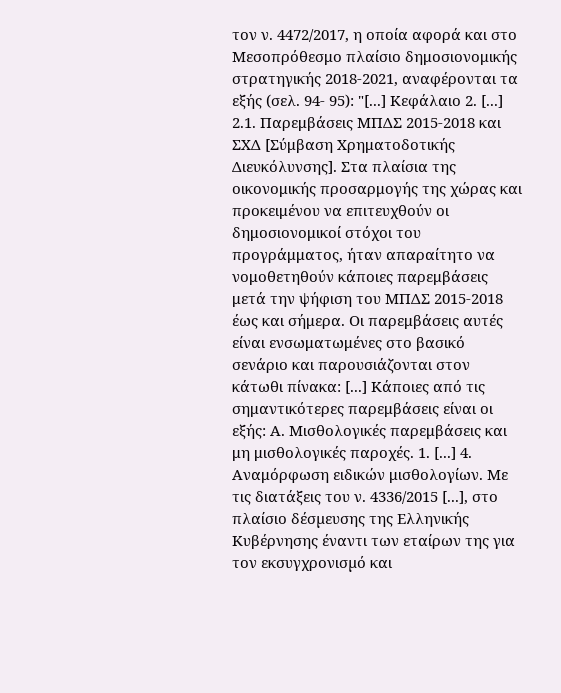τον ν. 4472/2017, η οποία αφορά και στο Μεσοπρόθεσμο πλαίσιο δημοσιονομικής στρατηγικής 2018-2021, αναφέρονται τα εξής (σελ. 94- 95): "[...] Κεφάλαιο 2. [...] 2.1. Παρεμβάσεις ΜΠΔΣ 2015-2018 και ΣΧΔ [Σύμβαση Χρηματοδοτικής Διευκόλυνσης]. Στα πλαίσια της οικονομικής προσαρμογής της χώρας και προκειμένου να επιτευχθούν οι δημοσιονομικοί στόχοι του προγράμματος, ήταν απαραίτητο να νομοθετηθούν κάποιες παρεμβάσεις μετά την ψήφιση του ΜΠΔΣ 2015-2018 έως και σήμερα. Οι παρεμβάσεις αυτές είναι ενσωματωμένες στο βασικό σενάριο και παρουσιάζονται στον κάτωθι πίνακα: [...] Κάποιες από τις σημαντικότερες παρεμβάσεις είναι οι εξής: Α. Μισθολογικές παρεμβάσεις και μη μισθολογικές παροχές. 1. [...] 4. Αναμόρφωση ειδικών μισθολογίων. Με τις διατάξεις του ν. 4336/2015 [...], στο πλαίσιο δέσµευσης της Ελληνικής Κυβέρνησης έναντι των εταίρων της για τον εκσυγχρονισµό και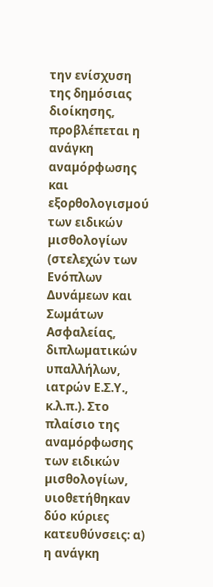την ενίσχυση της δηµόσιας διοίκησης, προβλέπεται η ανάγκη αναµόρφωσης και εξορθολογισµού των ειδικών µισθολογίων (στελεχών των Ενόπλων Δυνάµεων και Σωµάτων Ασφαλείας, διπλωµατικών υπαλλήλων, ιατρών Ε.Σ.Υ., κ.λ.π.). Στο πλαίσιο της αναµόρφωσης των ειδικών µισθολογίων, υιοθετήθηκαν δύο κύριες κατευθύνσεις: α) η ανάγκη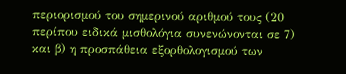περιορισµού του σηµερινού αριθµού τους (20 περίπου ειδικά µισθολόγια συνενώνονται σε 7) και β) η προσπάθεια εξορθολογισµού των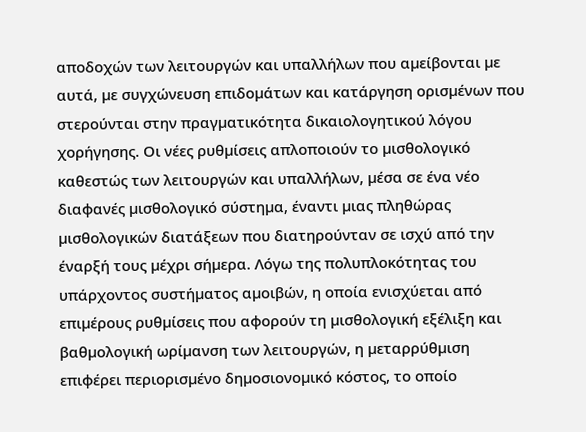αποδοχών των λειτουργών και υπαλλήλων που αµείβονται µε αυτά, µε συγχώνευση επιδοµάτων και κατάργηση ορισµένων που στερούνται στην πραγµατικότητα δικαιολογητικού λόγου χορήγησης. Οι νέες ρυθµίσεις απλοποιούν το µισθολογικό καθεστώς των λειτουργών και υπαλλήλων, µέσα σε ένα νέο διαφανές µισθολογικό σύστηµα, έναντι µιας πληθώρας µισθολογικών διατάξεων που διατηρούνταν σε ισχύ από την έναρξή τους µέχρι σήµερα. Λόγω της πολυπλοκότητας του υπάρχοντος συστήµατος αµοιβών, η οποία ενισχύεται από επιµέρους ρυθµίσεις που αφορούν τη µισθολογική εξέλιξη και βαθµολογική ωρίµανση των λειτουργών, η µεταρρύθµιση επιφέρει περιορισµένο δηµοσιονοµικό κόστος, το οποίο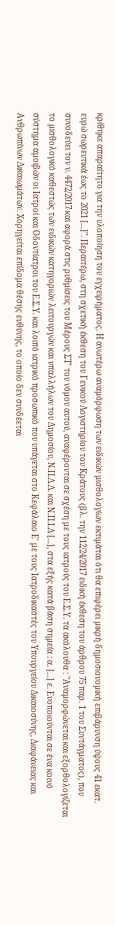κρίθηκε απαραίτητο για την υλοποίηση του εγχειρήµατος. Η ανωτέρω αναµόρφωση των ειδικών µισθολογίων εκτιµάται ότι θα επιφέρει µικρή δηµοσιονοµική επιβάρυνση ύψους 41 εκατ. ευρώ σωρευτικά έως το 2021 [...]". Περαιτέρω, στη σχετική έκθεση του Γενικού Λογιστηρίου του Κράτους (βλ. την 112/24/2017 ειδική έκθεση του άρθρου 75 παρ. 1 του Συντάγματος), που συνοδεύει τον ν. 4472/2017 και αφορά στις ρυθμίσεις του Μέρους ΣΤ' του νόμου αυτού, αναφέρονται σε σχέση με τους ιατρούς του Ε.Σ.Υ. τα ακόλουθα : "Αναµορφώνεται και εξορθολογίζεται το µισθολογικό καθεστώς των ειδικών κατηγοριών λειτουργών και υπαλλήλων του Δηµοσίου, Ν.Π.Δ.Δ. και Ν.Π.Ι.Δ [...], στα εξής κατά βάση σηµεία : α. [...] ε. Ενοποιούνται σε ένα κοινό σύστημα αμοιβών οι Ιατροί και Οδοντίατροι του Ε.Σ.Υ. και λοιπό ιατρικό προσωπικό που υπάγεται στο Κεφάλαιο Ε' με τους Ιατροδικαστές του Υπουργείου Δικαιοσύνης, Διαφάνειας και Ανθρωπίνων Δικαιωμάτων. Χορηγείται επίδομα θέσης ευθύνης, το οποίο δεν συνδέεται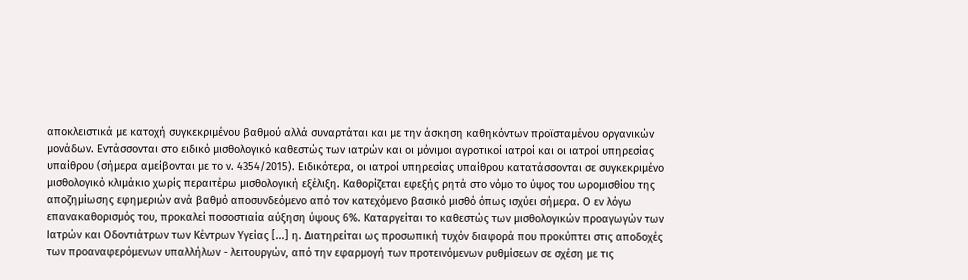αποκλειστικά με κατοχή συγκεκριμένου βαθμού αλλά συναρτάται και με την άσκηση καθηκόντων προϊσταμένου οργανικών μονάδων. Εντάσσονται στο ειδικό μισθολογικό καθεστώς των ιατρών και οι μόνιμοι αγροτικοί ιατροί και οι ιατροί υπηρεσίας υπαίθρου (σήμερα αμείβονται με το ν. 4354/2015). Ειδικότερα, οι ιατροί υπηρεσίας υπαίθρου κατατάσσονται σε συγκεκριμένο μισθολογικό κλιμάκιο χωρίς περαιτέρω μισθολογική εξέλιξη. Καθορίζεται εφεξής ρητά στο νόμο το ύψος του ωρομισθίου της αποζημίωσης εφημεριών ανά βαθμό αποσυνδεόμενο από τον κατεχόμενο βασικό μισθό όπως ισχύει σήμερα. Ο εν λόγω επανακαθορισμός του, προκαλεί ποσοστιαία αύξηση ύψους 6%. Καταργείται το καθεστώς των μισθολογικών προαγωγών των Ιατρών και Οδοντιάτρων των Κέντρων Υγείας [...] η. Διατηρείται ως προσωπική τυχόν διαφορά που προκύπτει στις αποδοχές των προαναφερόμενων υπαλλήλων - λειτουργών, από την εφαρμογή των προτεινόμενων ρυθμίσεων σε σχέση με τις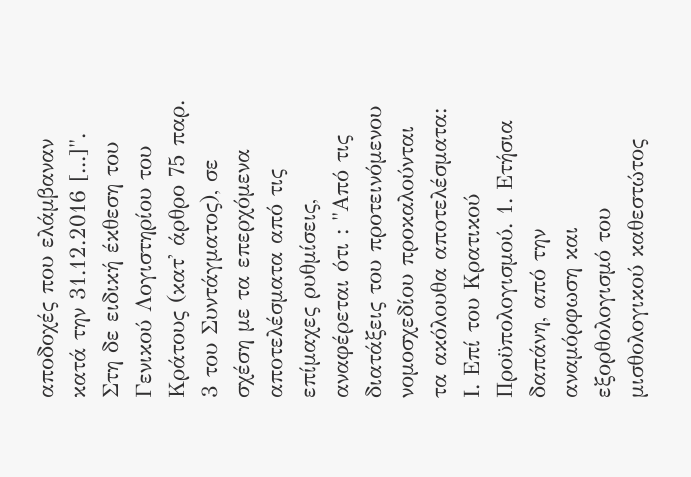αποδοχές που ελάμβαναν κατά την 31.12.2016 [...]". Στη δε ειδική έκθεση του Γενικού Λογιστηρίου του Κράτους (κατ' άρθρο 75 παρ. 3 του Συντάγματος), σε σχέση με τα επερχόμενα αποτελέσματα από τις επίμαχες ρυθμίσεις, αναφέρεται ότι : "Από τις διατάξεις του προτεινόμενου νομοσχεδίου προκαλούνται τα ακόλουθα αποτελέσματα: Ι. Επί του Κρατικού Προϋπολογισμού. 1. Ετήσια δαπάνη, από την αναμόρφωση και εξορθολογισμό του μισθολογικού καθεστώτος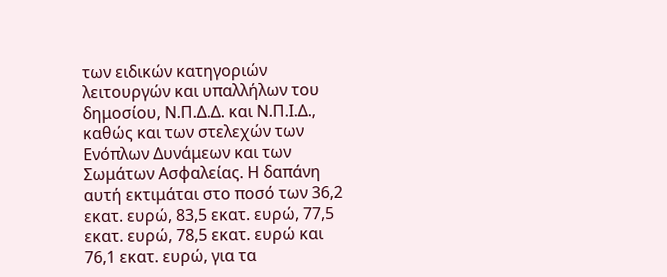των ειδικών κατηγοριών λειτουργών και υπαλλήλων του δημοσίου, Ν.Π.Δ.Δ. και Ν.Π.Ι.Δ., καθώς και των στελεχών των Ενόπλων Δυνάμεων και των Σωμάτων Ασφαλείας. Η δαπάνη αυτή εκτιμάται στο ποσό των 36,2 εκατ. ευρώ, 83,5 εκατ. ευρώ, 77,5 εκατ. ευρώ, 78,5 εκατ. ευρώ και 76,1 εκατ. ευρώ, για τα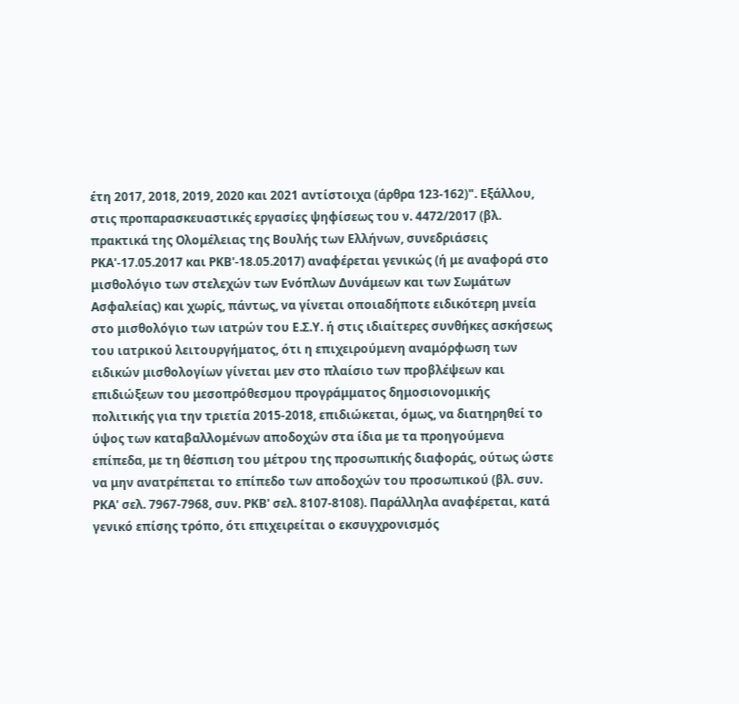έτη 2017, 2018, 2019, 2020 και 2021 αντίστοιχα (άρθρα 123-162)". Εξάλλου, στις προπαρασκευαστικές εργασίες ψηφίσεως του ν. 4472/2017 (βλ. πρακτικά της Ολομέλειας της Βουλής των Ελλήνων, συνεδριάσεις ΡΚΑ'-17.05.2017 και ΡΚΒ'-18.05.2017) αναφέρεται γενικώς (ή με αναφορά στο μισθολόγιο των στελεχών των Ενόπλων Δυνάμεων και των Σωμάτων Ασφαλείας) και χωρίς, πάντως, να γίνεται οποιαδήποτε ειδικότερη μνεία στο μισθολόγιο των ιατρών του Ε.Σ.Υ. ή στις ιδιαίτερες συνθήκες ασκήσεως του ιατρικού λειτουργήματος, ότι η επιχειρούμενη αναμόρφωση των ειδικών μισθολογίων γίνεται μεν στο πλαίσιο των προβλέψεων και επιδιώξεων του μεσοπρόθεσμου προγράμματος δημοσιονομικής πολιτικής για την τριετία 2015-2018, επιδιώκεται, όμως, να διατηρηθεί το ύψος των καταβαλλομένων αποδοχών στα ίδια με τα προηγούμενα επίπεδα, με τη θέσπιση του μέτρου της προσωπικής διαφοράς, ούτως ώστε να μην ανατρέπεται το επίπεδο των αποδοχών του προσωπικού (βλ. συν. ΡΚΑ' σελ. 7967-7968, συν. ΡΚΒ' σελ. 8107-8108). Παράλληλα αναφέρεται, κατά γενικό επίσης τρόπο, ότι επιχειρείται ο εκσυγχρονισμός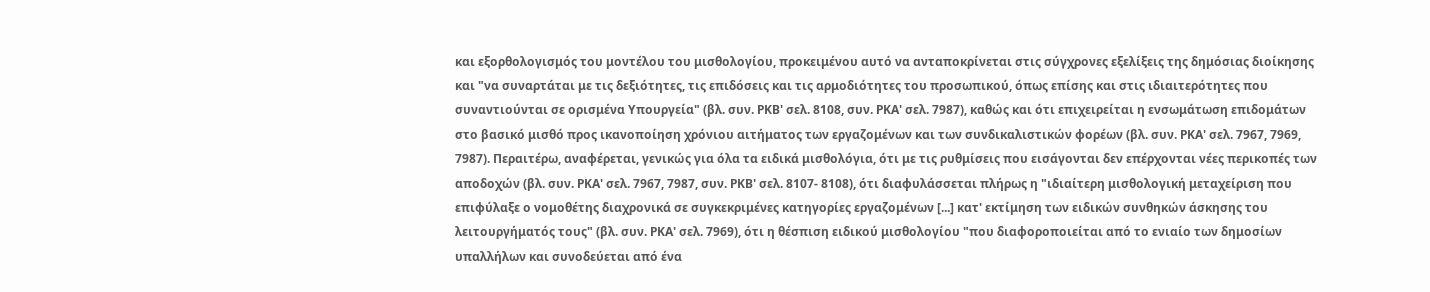και εξορθολογισμός του μοντέλου του μισθολογίου, προκειμένου αυτό να ανταποκρίνεται στις σύγχρονες εξελίξεις της δημόσιας διοίκησης και "να συναρτάται με τις δεξιότητες, τις επιδόσεις και τις αρμοδιότητες του προσωπικού, όπως επίσης και στις ιδιαιτερότητες που συναντιούνται σε ορισμένα Υπουργεία" (βλ. συν. ΡΚΒ' σελ. 8108, συν. ΡΚΑ' σελ. 7987), καθώς και ότι επιχειρείται η ενσωμάτωση επιδομάτων στο βασικό μισθό προς ικανοποίηση χρόνιου αιτήματος των εργαζομένων και των συνδικαλιστικών φορέων (βλ. συν. ΡΚΑ' σελ. 7967, 7969, 7987). Περαιτέρω, αναφέρεται, γενικώς για όλα τα ειδικά μισθολόγια, ότι με τις ρυθμίσεις που εισάγονται δεν επέρχονται νέες περικοπές των αποδοχών (βλ. συν. ΡΚΑ' σελ. 7967, 7987, συν. ΡΚΒ' σελ. 8107- 8108), ότι διαφυλάσσεται πλήρως η "ιδιαίτερη μισθολογική μεταχείριση που επιφύλαξε ο νομοθέτης διαχρονικά σε συγκεκριμένες κατηγορίες εργαζομένων [...] κατ' εκτίμηση των ειδικών συνθηκών άσκησης του λειτουργήματός τους" (βλ. συν. ΡΚΑ' σελ. 7969), ότι η θέσπιση ειδικού μισθολογίου "που διαφοροποιείται από το ενιαίο των δημοσίων υπαλλήλων και συνοδεύεται από ένα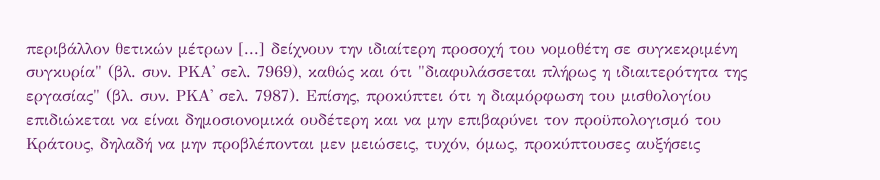περιβάλλον θετικών μέτρων [...] δείχνουν την ιδιαίτερη προσοχή του νομοθέτη σε συγκεκριμένη συγκυρία" (βλ. συν. ΡΚΑ' σελ. 7969), καθώς και ότι "διαφυλάσσεται πλήρως η ιδιαιτερότητα της εργασίας" (βλ. συν. ΡΚΑ' σελ. 7987). Επίσης, προκύπτει ότι η διαμόρφωση του μισθολογίου επιδιώκεται να είναι δημοσιονομικά ουδέτερη και να μην επιβαρύνει τον προϋπολογισμό του Κράτους, δηλαδή να μην προβλέπονται μεν μειώσεις, τυχόν, όμως, προκύπτουσες αυξήσεις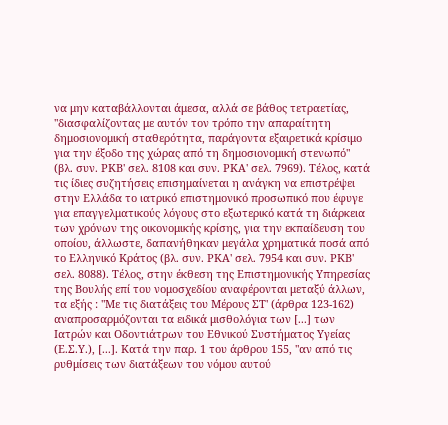να μην καταβάλλονται άμεσα, αλλά σε βάθος τετραετίας, "διασφαλίζοντας με αυτόν τον τρόπο την απαραίτητη δημοσιονομική σταθερότητα, παράγοντα εξαιρετικά κρίσιμο για την έξοδο της χώρας από τη δημοσιονομική στενωπό" (βλ. συν. ΡΚΒ' σελ. 8108 και συν. ΡΚΑ' σελ. 7969). Τέλος, κατά τις ίδιες συζητήσεις επισημαίνεται η ανάγκη να επιστρέψει στην Ελλάδα το ιατρικό επιστημονικό προσωπικό που έφυγε για επαγγελματικούς λόγους στο εξωτερικό κατά τη διάρκεια των χρόνων της οικονομικής κρίσης, για την εκπαίδευση του οποίου, άλλωστε, δαπανήθηκαν μεγάλα χρηματικά ποσά από το Ελληνικό Κράτος (βλ. συν. ΡΚΑ' σελ. 7954 και συν. ΡΚΒ' σελ. 8088). Τέλος, στην έκθεση της Επιστημονικής Υπηρεσίας της Βουλής επί του νομοσχεδίου αναφέρονται μεταξύ άλλων, τα εξής : "Με τις διατάξεις του Μέρους ΣΤ' (άρθρα 123-162) αναπροσαρμόζονται τα ειδικά μισθολόγια των [...] των Ιατρών και Οδοντιάτρων του Εθνικού Συστήματος Υγείας (Ε.Σ.Υ.), [...]. Κατά την παρ. 1 του άρθρου 155, "αν από τις ρυθμίσεις των διατάξεων του νόμου αυτού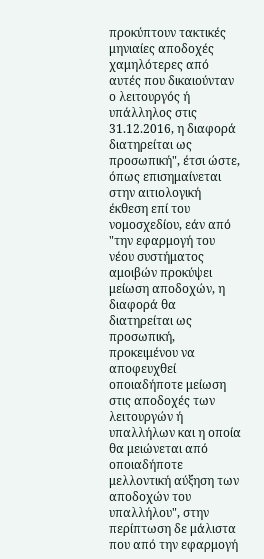προκύπτουν τακτικές μηνιαίες αποδοχές χαμηλότερες από αυτές που δικαιούνταν ο λειτουργός ή υπάλληλος στις 31.12.2016, η διαφορά διατηρείται ως προσωπική", έτσι ώστε, όπως επισημαίνεται στην αιτιολογική έκθεση επί του νομοσχεδίου, εάν από "την εφαρμογή του νέου συστήματος αμοιβών προκύψει μείωση αποδοχών, η διαφορά θα διατηρείται ως προσωπική, προκειμένου να αποφευχθεί οποιαδήποτε μείωση στις αποδοχές των λειτουργών ή υπαλλήλων και η οποία θα μειώνεται από οποιαδήποτε μελλοντική αύξηση των αποδοχών του υπαλλήλου", στην περίπτωση δε μάλιστα που από την εφαρμογή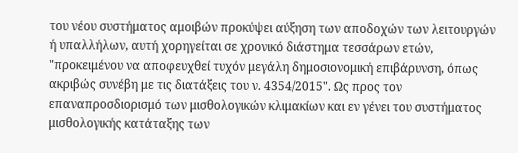του νέου συστήματος αμοιβών προκύψει αύξηση των αποδοχών των λειτουργών ή υπαλλήλων, αυτή χορηγείται σε χρονικό διάστημα τεσσάρων ετών, "προκειμένου να αποφευχθεί τυχόν μεγάλη δημοσιονομική επιβάρυνση, όπως ακριβώς συνέβη με τις διατάξεις του ν. 4354/2015". Ως προς τον επαναπροσδιορισμό των μισθολογικών κλιμακίων και εν γένει του συστήματος μισθολογικής κατάταξης των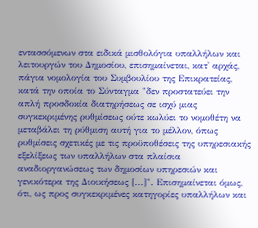εντασσόμενων στα ειδικά μισθολόγια υπαλλήλων και λειτουργών του Δημοσίου, επισημαίνεται, κατ' αρχάς, πάγια νομολογία του Συμβουλίου της Επικρατείας, κατά την οποία το Σύνταγμα "δεν προστατεύει την απλή προσδοκία διατηρήσεως σε ισχύ μιας συγκεκριμένης ρυθμίσεως ούτε κωλύει το νομοθέτη να μεταβάλει τη ρύθμιση αυτή για το μέλλον, όπως ρυθμίσεις σχετικές με τις προϋποθέσεις της υπηρεσιακής εξελίξεως των υπαλλήλων στα πλαίσια αναδιοργανώσεως των δημοσίων υπηρεσιών και γενικότερα της Διοικήσεως [...]". Επισημαίνεται όμως, ότι, ως προς συγκεκριμένες κατηγορίες υπαλλήλων και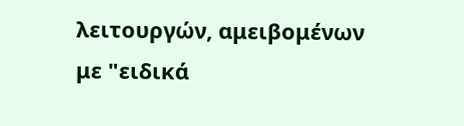λειτουργών, αμειβομένων με "ειδικά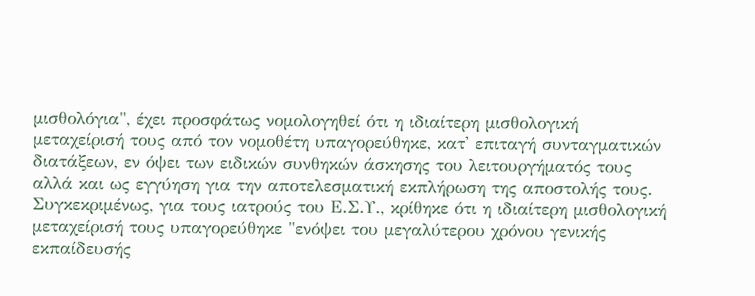μισθολόγια", έχει προσφάτως νομολογηθεί ότι η ιδιαίτερη μισθολογική μεταχείρισή τους από τον νομοθέτη υπαγορεύθηκε, κατ' επιταγή συνταγματικών διατάξεων, εν όψει των ειδικών συνθηκών άσκησης του λειτουργήματός τους αλλά και ως εγγύηση για την αποτελεσματική εκπλήρωση της αποστολής τους. Συγκεκριμένως, για τους ιατρούς του Ε.Σ.Υ., κρίθηκε ότι η ιδιαίτερη μισθολογική μεταχείρισή τους υπαγορεύθηκε "ενόψει του μεγαλύτερου χρόνου γενικής εκπαίδευσής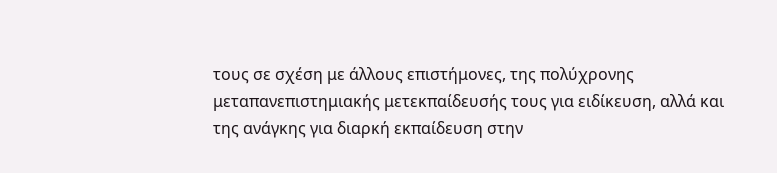τους σε σχέση με άλλους επιστήμονες, της πολύχρονης μεταπανεπιστημιακής μετεκπαίδευσής τους για ειδίκευση, αλλά και της ανάγκης για διαρκή εκπαίδευση στην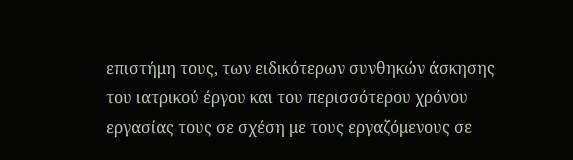επιστήμη τους, των ειδικότερων συνθηκών άσκησης του ιατρικού έργου και του περισσότερου χρόνου εργασίας τους σε σχέση με τους εργαζόμενους σε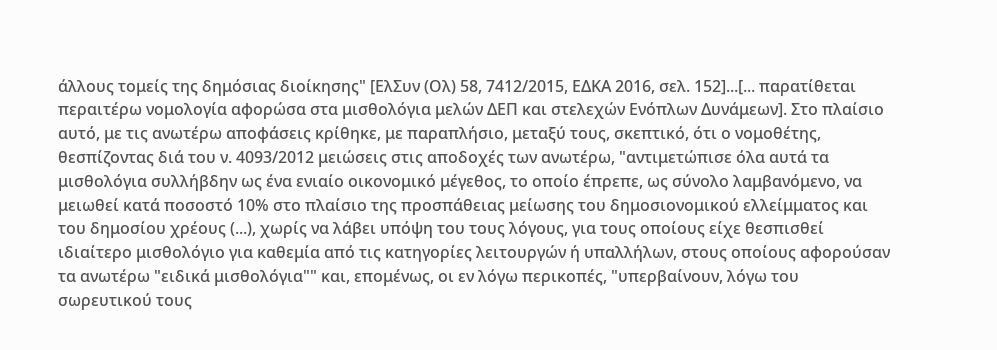άλλους τομείς της δημόσιας διοίκησης" [ΕλΣυν (Ολ) 58, 7412/2015, ΕΔΚΑ 2016, σελ. 152]...[... παρατίθεται περαιτέρω νομολογία αφορώσα στα μισθολόγια μελών ΔΕΠ και στελεχών Ενόπλων Δυνάμεων]. Στο πλαίσιο αυτό, με τις ανωτέρω αποφάσεις κρίθηκε, με παραπλήσιο, μεταξύ τους, σκεπτικό, ότι ο νομοθέτης, θεσπίζοντας διά του ν. 4093/2012 μειώσεις στις αποδοχές των ανωτέρω, "αντιμετώπισε όλα αυτά τα μισθολόγια συλλήβδην ως ένα ενιαίο οικονομικό μέγεθος, το οποίο έπρεπε, ως σύνολο λαμβανόμενο, να μειωθεί κατά ποσοστό 10% στο πλαίσιο της προσπάθειας μείωσης του δημοσιονομικού ελλείμματος και του δημοσίου χρέους (...), χωρίς να λάβει υπόψη του τους λόγους, για τους οποίους είχε θεσπισθεί ιδιαίτερο μισθολόγιο για καθεμία από τις κατηγορίες λειτουργών ή υπαλλήλων, στους οποίους αφορούσαν τα ανωτέρω "ειδικά μισθολόγια"" και, επομένως, οι εν λόγω περικοπές, "υπερβαίνουν, λόγω του σωρευτικού τους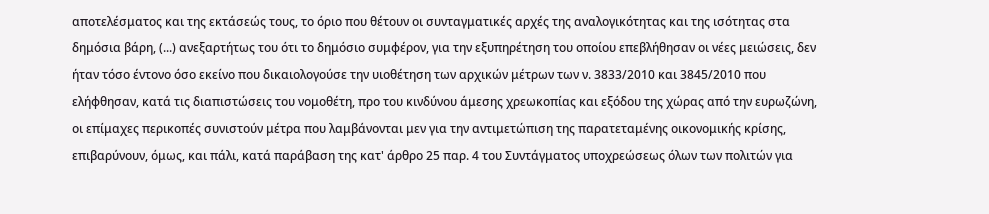αποτελέσματος και της εκτάσεώς τους, το όριο που θέτουν οι συνταγματικές αρχές της αναλογικότητας και της ισότητας στα δημόσια βάρη, (...) ανεξαρτήτως του ότι το δημόσιο συμφέρον, για την εξυπηρέτηση του οποίου επεβλήθησαν οι νέες μειώσεις, δεν ήταν τόσο έντονο όσο εκείνο που δικαιολογούσε την υιοθέτηση των αρχικών μέτρων των ν. 3833/2010 και 3845/2010 που ελήφθησαν, κατά τις διαπιστώσεις του νομοθέτη, προ του κινδύνου άμεσης χρεωκοπίας και εξόδου της χώρας από την ευρωζώνη, οι επίμαχες περικοπές συνιστούν μέτρα που λαμβάνονται μεν για την αντιμετώπιση της παρατεταμένης οικονομικής κρίσης, επιβαρύνουν, όμως, και πάλι, κατά παράβαση της κατ' άρθρο 25 παρ. 4 του Συντάγματος υποχρεώσεως όλων των πολιτών για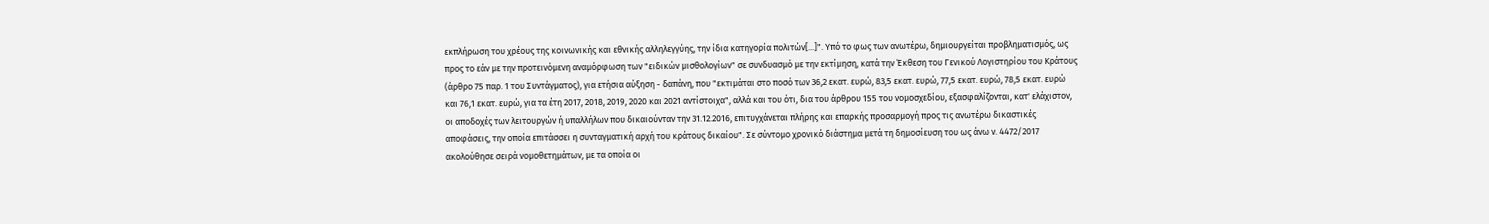εκπλήρωση του χρέους της κοινωνικής και εθνικής αλληλεγγύης, την ίδια κατηγορία πολιτών[...]". Υπό το φως των ανωτέρω, δημιουργείται προβληματισμός, ως προς το εάν με την προτεινόμενη αναμόρφωση των "ειδικών μισθολογίων" σε συνδυασμό με την εκτίμηση, κατά την Έκθεση του Γενικού Λογιστηρίου του Κράτους (άρθρο 75 παρ. 1 του Συντάγματος), για ετήσια αύξηση - δαπάνη, που "εκτιμάται στο ποσό των 36,2 εκατ. ευρώ, 83,5 εκατ. ευρώ, 77,5 εκατ. ευρώ, 78,5 εκατ. ευρώ και 76,1 εκατ. ευρώ, για τα έτη 2017, 2018, 2019, 2020 και 2021 αντίστοιχα", αλλά και του ότι, δια του άρθρου 155 του νομοσχεδίου, εξασφαλίζονται, κατ' ελάχιστον, οι αποδοχές των λειτουργών ή υπαλλήλων που δικαιούνταν την 31.12.2016, επιτυγχάνεται πλήρης και επαρκής προσαρμογή προς τις ανωτέρω δικαστικές αποφάσεις, την οποία επιτάσσει η συνταγματική αρχή του κράτους δικαίου". Σε σύντομο χρονικό διάστημα μετά τη δημοσίευση του ως άνω ν. 4472/2017 ακολούθησε σειρά νομοθετημάτων, με τα οποία οι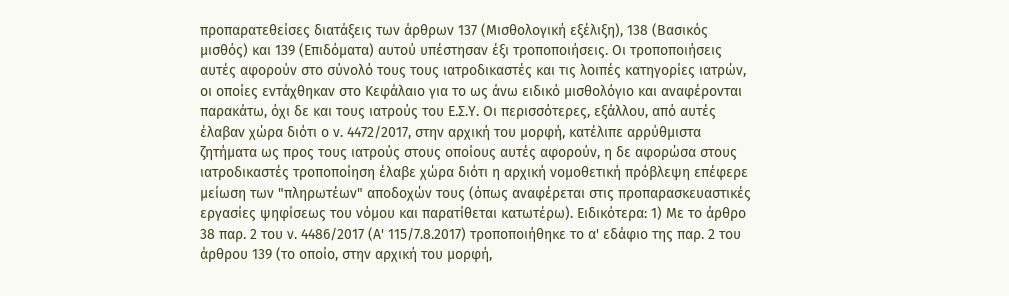προπαρατεθείσες διατάξεις των άρθρων 137 (Μισθολογική εξέλιξη), 138 (Βασικός μισθός) και 139 (Επιδόματα) αυτού υπέστησαν έξι τροποποιήσεις. Οι τροποποιήσεις αυτές αφορούν στο σύνολό τους τους ιατροδικαστές και τις λοιπές κατηγορίες ιατρών, οι οποίες εντάχθηκαν στο Κεφάλαιο για το ως άνω ειδικό μισθολόγιο και αναφέρονται παρακάτω, όχι δε και τους ιατρούς του Ε.Σ.Υ. Οι περισσότερες, εξάλλου, από αυτές έλαβαν χώρα διότι ο ν. 4472/2017, στην αρχική του μορφή, κατέλιπε αρρύθμιστα ζητήματα ως προς τους ιατρούς στους οποίους αυτές αφορούν, η δε αφορώσα στους ιατροδικαστές τροποποίηση έλαβε χώρα διότι η αρχική νομοθετική πρόβλεψη επέφερε μείωση των "πληρωτέων" αποδοχών τους (όπως αναφέρεται στις προπαρασκευαστικές εργασίες ψηφίσεως του νόμου και παρατίθεται κατωτέρω). Ειδικότερα: 1) Με το άρθρο 38 παρ. 2 του ν. 4486/2017 (Α' 115/7.8.2017) τροποποιήθηκε το α' εδάφιο της παρ. 2 του άρθρου 139 (το οποίο, στην αρχική του μορφή,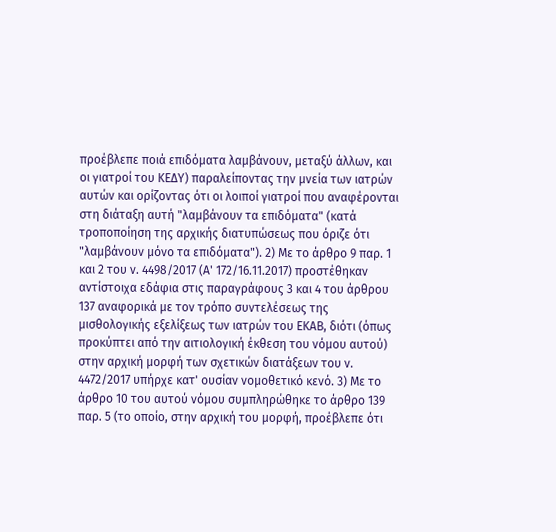προέβλεπε ποιά επιδόματα λαμβάνουν, μεταξύ άλλων, και οι γιατροί του ΚΕΔΥ) παραλείποντας την μνεία των ιατρών αυτών και ορίζοντας ότι οι λοιποί γιατροί που αναφέρονται στη διάταξη αυτή "λαμβάνουν τα επιδόματα" (κατά τροποποίηση της αρχικής διατυπώσεως που όριζε ότι "λαμβάνουν μόνο τα επιδόματα"). 2) Με το άρθρο 9 παρ. 1 και 2 του ν. 4498/2017 (Α' 172/16.11.2017) προστέθηκαν αντίστοιχα εδάφια στις παραγράφους 3 και 4 του άρθρου 137 αναφορικά με τον τρόπο συντελέσεως της μισθολογικής εξελίξεως των ιατρών του ΕΚΑΒ, διότι (όπως προκύπτει από την αιτιολογική έκθεση του νόμου αυτού) στην αρχική μορφή των σχετικών διατάξεων του ν. 4472/2017 υπήρχε κατ' ουσίαν νομοθετικό κενό. 3) Με το άρθρο 10 του αυτού νόμου συμπληρώθηκε το άρθρο 139 παρ. 5 (το οποίο, στην αρχική του μορφή, προέβλεπε ότι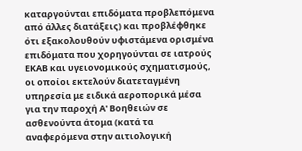καταργούνται επιδόματα προβλεπόμενα από άλλες διατάξεις) και προβλέφθηκε ότι εξακολουθούν υφιστάμενα ορισμένα επιδόματα που χορηγούνται σε ιατρούς ΕΚΑΒ και υγειονομικούς σχηματισμούς, οι οποίοι εκτελούν διατεταγμένη υπηρεσία με ειδικά αεροπορικά μέσα για την παροχή Α' Βοηθειών σε ασθενούντα άτομα (κατά τα αναφερόμενα στην αιτιολογική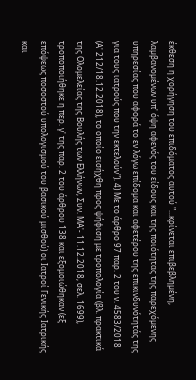έκθεση η χορήγηση του επιδόματος αυτού "...κρίνεται επιβεβληµένη, λαµβανοµένων υπ' όψη αφενός του είδους και της ποιότητας της παρεχόµενης υπηρεσίας που αφορά το εν λόγω επίδοµα και αφετέρου της επικινδυνότητάς της για τους ιατρούς που την εκτελούν"). 4) Με το άρθρο 97 παρ. 2 του ν. 4583/2018 (Α' 212/18.12.2018), το οποίο εισήχθη προς ψήφιση με τροπολογία (βλ. πρακτικά της Ολομελείας της Βουλής των Ελλήνων, Συν. ΜΑ'- 11.12.2018, σελ. 1699), τροποποιήθηκε η περ. γ' της παρ. 2 του άρθρου 138 και εξομοιώθηκαν (εξ επόψεως ποσοστού υπολογισμού του βασικού μισθού) οι Ιατροί Γενικής Ιατρικής και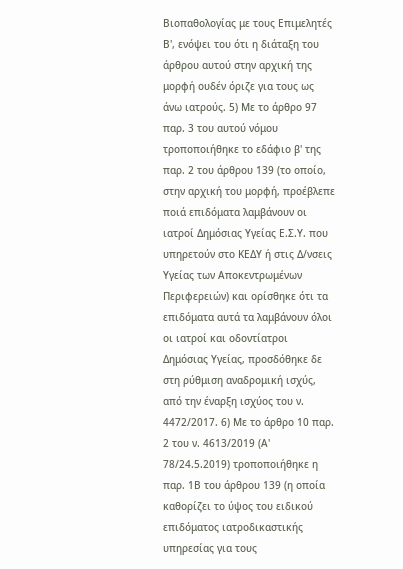Βιοπαθολογίας με τους Επιμελητές Β', ενόψει του ότι η διάταξη του άρθρου αυτού στην αρχική της μορφή ουδέν όριζε για τους ως άνω ιατρούς. 5) Με το άρθρο 97 παρ. 3 του αυτού νόμου τροποποιήθηκε το εδάφιο β' της παρ. 2 του άρθρου 139 (το οποίο, στην αρχική του μορφή, προέβλεπε ποιά επιδόματα λαμβάνουν οι ιατροί Δημόσιας Υγείας Ε.Σ.Υ. που υπηρετούν στο ΚΕΔΥ ή στις Δ/νσεις Υγείας των Αποκεντρωμένων Περιφερειών) και ορίσθηκε ότι τα επιδόματα αυτά τα λαμβάνουν όλοι οι ιατροί και οδοντίατροι Δημόσιας Υγείας, προσδόθηκε δε στη ρύθμιση αναδρομική ισχύς, από την έναρξη ισχύος του ν. 4472/2017. 6) Με το άρθρο 10 παρ. 2 του ν. 4613/2019 (Α' 78/24.5.2019) τροποποιήθηκε η παρ. 1Β του άρθρου 139 (η οποία καθορίζει το ύψος του ειδικού επιδόματος ιατροδικαστικής υπηρεσίας για τους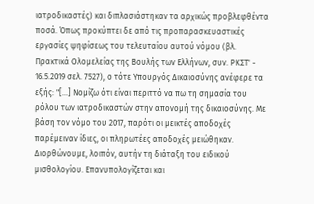ιατροδικαστές) και διπλασιάστηκαν τα αρχικώς προβλεφθέντα ποσά. Όπως προκύπτει δε από τις προπαρασκευαστικές εργασίες ψηφίσεως του τελευταίου αυτού νόμου (βλ. Πρακτικά Ολομελείας της Βουλής των Ελλήνων, συν. ΡΚΣΤ' - 16.5.2019 σελ. 7527), ο τότε Υπουργός Δικαιοσύνης ανέφερε τα εξής: "[...] Νομίζω ότι είναι περιττό να πω τη σημασία του ρόλου των ιατροδικαστών στην απονομή της δικαιοσύνης. Με βάση τον νόμο του 2017, παρότι οι μεικτές αποδοχές παρέμειναν ίδιες, οι πληρωτέες αποδοχές μειώθηκαν. Διορθώνουμε, λοιπόν, αυτήν τη διάταξη του ειδικού μισθολογίου. Επανυπολογίζεται και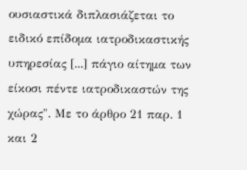ουσιαστικά διπλασιάζεται το ειδικό επίδομα ιατροδικαστικής υπηρεσίας [...] πάγιο αίτημα των είκοσι πέντε ιατροδικαστών της χώρας". Με το άρθρο 21 παρ. 1 και 2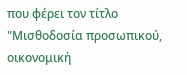που φέρει τον τίτλο "Μισθοδοσία προσωπικού, οικονομική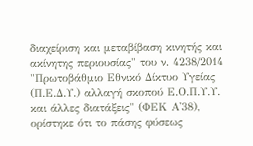διαχείριση και μεταβίβαση κινητής και ακίνητης περιουσίας" του ν. 4238/2014 "Πρωτοβάθμιο Εθνικό Δίκτυο Υγείας (Π.Ε.Δ.Υ.) αλλαγή σκοπού Ε.Ο.Π.Υ.Υ. και άλλες διατάξεις" (ΦΕΚ Α'38), ορίστηκε ότι το πάσης φύσεως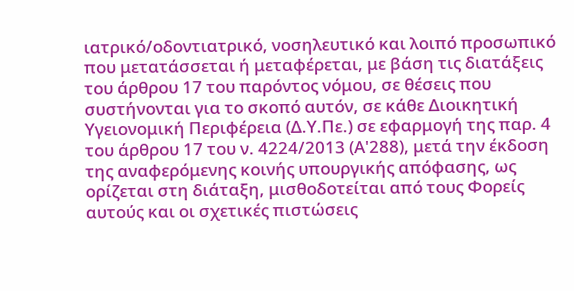ιατρικό/οδοντιατρικό, νοσηλευτικό και λοιπό προσωπικό που μετατάσσεται ή μεταφέρεται, με βάση τις διατάξεις του άρθρου 17 του παρόντος νόμου, σε θέσεις που συστήνονται για το σκοπό αυτόν, σε κάθε Διοικητική Υγειονομική Περιφέρεια (Δ.Υ.Πε.) σε εφαρμογή της παρ. 4 του άρθρου 17 του ν. 4224/2013 (Α'288), μετά την έκδοση της αναφερόμενης κοινής υπουργικής απόφασης, ως ορίζεται στη διάταξη, μισθοδοτείται από τους Φορείς αυτούς και οι σχετικές πιστώσεις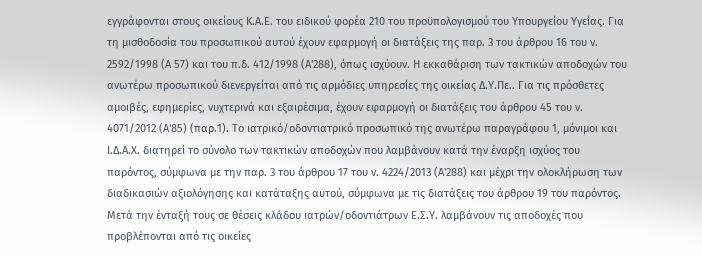εγγράφονται στους οικείους Κ.Α.Ε. του ειδικού φορέα 210 του προϋπολογισμού του Υπουργείου Υγείας. Για τη μισθοδοσία του προσωπικού αυτού έχουν εφαρμογή οι διατάξεις της παρ. 3 του άρθρου 16 του ν. 2592/1998 (Α 57) και του π.δ. 412/1998 (Α'288), όπως ισχύουν. Η εκκαθάριση των τακτικών αποδοχών του ανωτέρω προσωπικού διενεργείται από τις αρμόδιες υπηρεσίες της οικείας Δ.Υ.Πε.. Για τις πρόσθετες αμοιβές, εφημερίες, νυχτερινά και εξαιρέσιμα, έχουν εφαρμογή οι διατάξεις του άρθρου 45 του ν. 4071/2012 (Α'85) (παρ.1). Το ιατρικό/οδοντιατρικό προσωπικό της ανωτέρω παραγράφου 1, μόνιμοι και Ι.Δ.Α.Χ. διατηρεί το σύνολο των τακτικών αποδοχών που λαμβάνουν κατά την έναρξη ισχύος του παρόντος, σύμφωνα με την παρ. 3 του άρθρου 17 του ν. 4224/2013 (Α'288) και μέχρι την ολοκλήρωση των διαδικασιών αξιολόγησης και κατάταξης αυτού, σύμφωνα με τις διατάξεις του άρθρου 19 του παρόντος. Μετά την ένταξή τους σε θέσεις κλάδου ιατρών/οδοντιάτρων Ε.Σ.Υ. λαμβάνουν τις αποδοχές που προβλέπονται από τις οικείες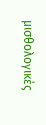μισθολογικές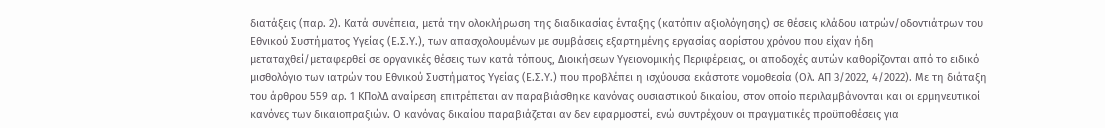διατάξεις (παρ. 2). Κατά συνέπεια, μετά την ολοκλήρωση της διαδικασίας ένταξης (κατόπιν αξιολόγησης) σε θέσεις κλάδου ιατρών/οδοντιάτρων του Εθνικού Συστήματος Υγείας (Ε.Σ.Υ.), των απασχολουμένων με συμβάσεις εξαρτημένης εργασίας αορίστου χρόνου που είχαν ήδη μεταταχθεί/μεταφερθεί σε οργανικές θέσεις των κατά τόπους, Διοικήσεων Υγειονομικής Περιφέρειας, οι αποδοχές αυτών καθορίζονται από το ειδικό μισθολόγιο των ιατρών του Εθνικού Συστήματος Υγείας (Ε.Σ.Υ.) που προβλέπει η ισχύουσα εκάστοτε νομοθεσία (Ολ. ΑΠ 3/2022, 4/2022). Με τη διάταξη του άρθρου 559 αρ. 1 ΚΠολΔ αναίρεση επιτρέπεται αν παραβιάσθηκε κανόνας ουσιαστικού δικαίου, στον οποίο περιλαμβάνονται και οι ερμηνευτικοί κανόνες των δικαιοπραξιών. Ο κανόνας δικαίου παραβιάζεται αν δεν εφαρμοστεί, ενώ συντρέχουν οι πραγματικές προϋποθέσεις για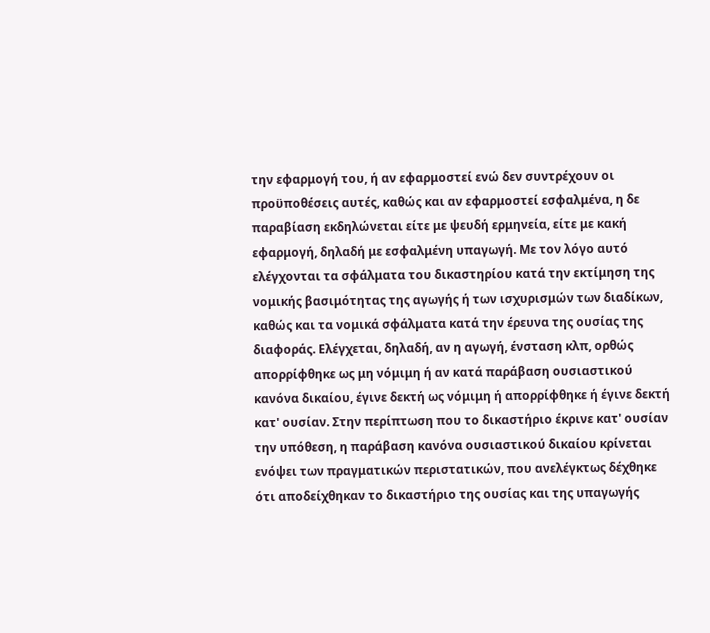την εφαρμογή του, ή αν εφαρμοστεί ενώ δεν συντρέχουν οι προϋποθέσεις αυτές, καθώς και αν εφαρμοστεί εσφαλμένα, η δε παραβίαση εκδηλώνεται είτε με ψευδή ερμηνεία, είτε με κακή εφαρμογή, δηλαδή με εσφαλμένη υπαγωγή. Με τον λόγο αυτό ελέγχονται τα σφάλματα του δικαστηρίου κατά την εκτίμηση της νομικής βασιμότητας της αγωγής ή των ισχυρισμών των διαδίκων, καθώς και τα νομικά σφάλματα κατά την έρευνα της ουσίας της διαφοράς. Ελέγχεται, δηλαδή, αν η αγωγή, ένσταση κλπ, ορθώς απορρίφθηκε ως μη νόμιμη ή αν κατά παράβαση ουσιαστικού κανόνα δικαίου, έγινε δεκτή ως νόμιμη ή απορρίφθηκε ή έγινε δεκτή κατ' ουσίαν. Στην περίπτωση που το δικαστήριο έκρινε κατ' ουσίαν την υπόθεση, η παράβαση κανόνα ουσιαστικού δικαίου κρίνεται ενόψει των πραγματικών περιστατικών, που ανελέγκτως δέχθηκε ότι αποδείχθηκαν το δικαστήριο της ουσίας και της υπαγωγής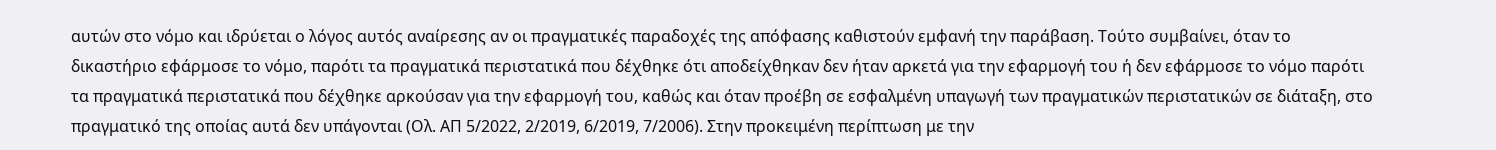αυτών στο νόμο και ιδρύεται ο λόγος αυτός αναίρεσης αν οι πραγματικές παραδοχές της απόφασης καθιστούν εμφανή την παράβαση. Τούτο συμβαίνει, όταν το δικαστήριο εφάρμοσε το νόμο, παρότι τα πραγματικά περιστατικά που δέχθηκε ότι αποδείχθηκαν δεν ήταν αρκετά για την εφαρμογή του ή δεν εφάρμοσε το νόμο παρότι τα πραγματικά περιστατικά που δέχθηκε αρκούσαν για την εφαρμογή του, καθώς και όταν προέβη σε εσφαλμένη υπαγωγή των πραγματικών περιστατικών σε διάταξη, στο πραγματικό της οποίας αυτά δεν υπάγονται (Ολ. ΑΠ 5/2022, 2/2019, 6/2019, 7/2006). Στην προκειμένη περίπτωση με την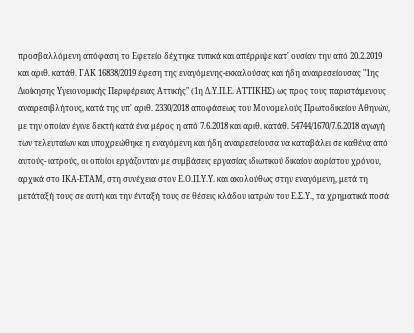προσβαλλόμενη απόφαση το Εφετείο δέχτηκε τυπικά και απέρριψε κατ' ουσίαν την από 20.2.2019 και αριθ. κατάθ. ΓΑΚ 16838/2019 έφεση της εναγόμενης-εκκαλούσας και ήδη αναιρεσείουσας "1ης Διοίκησης Υγειονομικής Περιφέρειας Αττικής" (1η Δ.Υ.Π.Ε. ΑΤΤΙΚΗΣ) ως προς τους παριστάμενους αναιρεσιβλήτους, κατά της υπ' αριθ. 2330/2018 αποφάσεως του Μονομελούς Πρωτοδικείου Αθηνών, με την οποίαν έγινε δεκτή κατά ένα μέρος η από 7.6.2018 και αριθ. κατάθ. 54744/1670/7.6.2018 αγωγή των τελευταίων και υποχρεώθηκε η εναγόμενη και ήδη αναιρεσείουσα να καταβάλει σε καθένα από αυτούς- ιατρούς, οι οποίοι εργάζονταν με συμβάσεις εργασίας ιδιωτικού δικαίου αορίστου χρόνου, αρχικά στο ΙΚΑ-ΕΤΑΜ, στη συνέχεια στον Ε.Ο.Π.Υ.Υ. και ακολούθως στην εναγόμενη, μετά τη μετάταξή τους σε αυτή και την ένταξή τους σε θέσεις κλάδου ιατρών του Ε.Σ.Υ., τα χρηματικά ποσά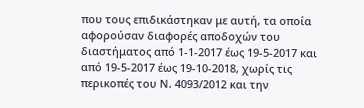που τους επιδικάστηκαν με αυτή, τα οποία αφορούσαν διαφορές αποδοχών του διαστήματος από 1-1-2017 έως 19-5-2017 και από 19-5-2017 έως 19-10-2018, χωρίς τις περικοπές του Ν. 4093/2012 και την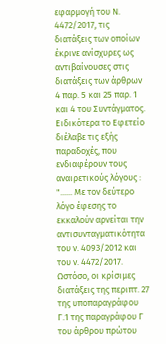εφαρμογή του Ν. 4472/2017, τις διατάξεις των οποίων έκρινε ανίσχυρες ως αντιβαίνουσες στις διατάξεις των άρθρων 4 παρ. 5 και 25 παρ. 1 και 4 του Συντάγματος. Ειδικότερα το Εφετείο διέλαβε τις εξής παραδοχές, που ενδιαφέρουν τους αναιρετικούς λόγους : "...... Με τον δεύτερο λόγο έφεσης το εκκαλούν αρνείται την αντισυνταγματικότητα του ν. 4093/2012 και του ν. 4472/2017. Ωστόσο, οι κρίσιμες διατάξεις της περιπτ. 27 της υποπαραγράφου Γ.1 της παραγράφου Γ του άρθρου πρώτου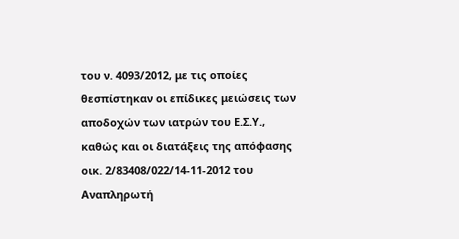του ν. 4093/2012, με τις οποίες θεσπίστηκαν οι επίδικες μειώσεις των αποδοχών των ιατρών του Ε.Σ.Υ., καθώς και οι διατάξεις της απόφασης οικ. 2/83408/022/14-11-2012 του Αναπληρωτή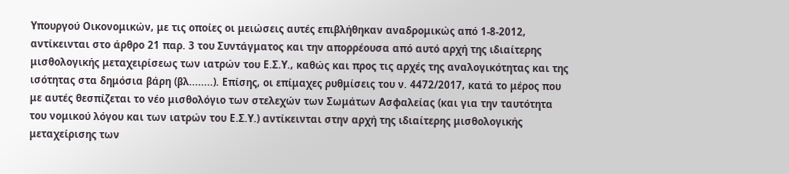Υπουργού Οικονομικών, με τις οποίες οι μειώσεις αυτές επιβλήθηκαν αναδρομικώς από 1-8-2012, αντίκεινται στο άρθρο 21 παρ. 3 του Συντάγματος και την απορρέουσα από αυτό αρχή της ιδιαίτερης μισθολογικής μεταχειρίσεως των ιατρών του Ε.Σ.Υ., καθώς και προς τις αρχές της αναλογικότητας και της ισότητας στα δημόσια βάρη (βλ........). Επίσης, οι επίμαχες ρυθμίσεις του ν. 4472/2017, κατά το μέρος που με αυτές θεσπίζεται το νέο μισθολόγιο των στελεχών των Σωμάτων Ασφαλείας (και για την ταυτότητα του νομικού λόγου και των ιατρών του Ε.Σ.Υ.) αντίκεινται στην αρχή της ιδιαίτερης μισθολογικής μεταχείρισης των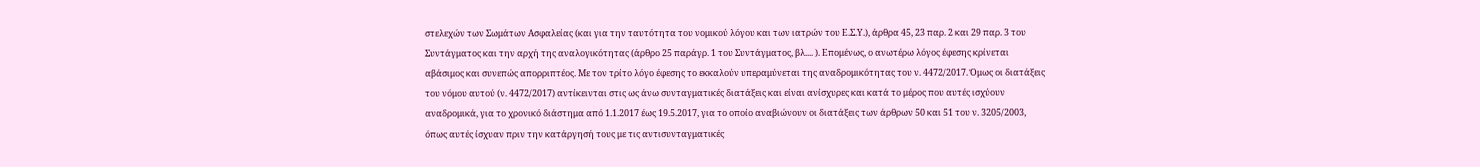στελεχών των Σωμάτων Ασφαλείας (και για την ταυτότητα του νομικού λόγου και των ιατρών του Ε.Σ.Υ.), άρθρα 45, 23 παρ. 2 και 29 παρ. 3 του Συντάγματος και την αρχή της αναλογικότητας (άρθρο 25 παράγρ. 1 του Συντάγματος, βλ.... ). Επομένως, ο ανωτέρω λόγος έφεσης κρίνεται αβάσιμος και συνεπώς απορριπτέος. Με τον τρίτο λόγο έφεσης το εκκαλούν υπεραμύνεται της αναδρομικότητας του ν. 4472/2017. Όμως οι διατάξεις του νόμου αυτού (ν. 4472/2017) αντίκεινται στις ως άνω συνταγματικές διατάξεις και είναι ανίσχυρες και κατά το μέρος που αυτές ισχύουν αναδρομικά, για το χρονικό διάστημα από 1.1.2017 έως 19.5.2017, για το οποίο αναβιώνουν οι διατάξεις των άρθρων 50 και 51 του ν. 3205/2003, όπως αυτές ίσχυαν πριν την κατάργησή τους με τις αντισυνταγματικές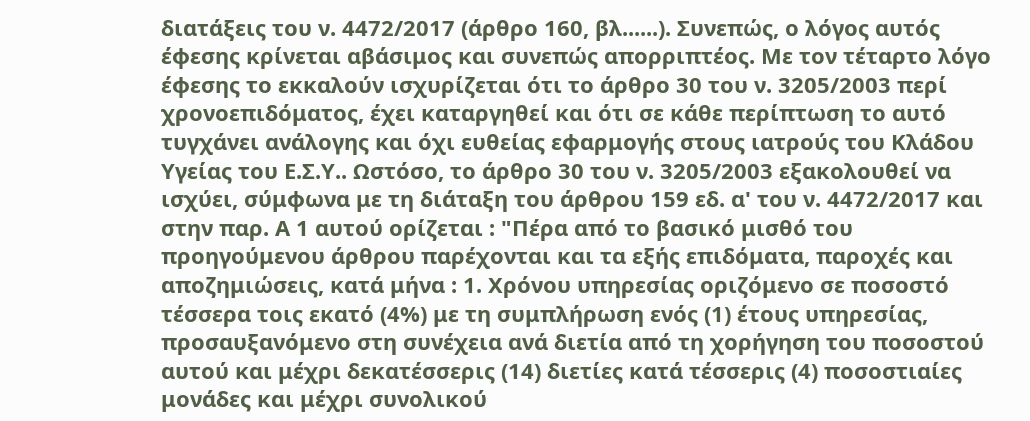διατάξεις του ν. 4472/2017 (άρθρο 160, βλ......). Συνεπώς, ο λόγος αυτός έφεσης κρίνεται αβάσιμος και συνεπώς απορριπτέος. Με τον τέταρτο λόγο έφεσης το εκκαλούν ισχυρίζεται ότι το άρθρο 30 του ν. 3205/2003 περί χρονοεπιδόματος, έχει καταργηθεί και ότι σε κάθε περίπτωση το αυτό τυγχάνει ανάλογης και όχι ευθείας εφαρμογής στους ιατρούς του Κλάδου Υγείας του Ε.Σ.Υ.. Ωστόσο, το άρθρο 30 του ν. 3205/2003 εξακολουθεί να ισχύει, σύμφωνα με τη διάταξη του άρθρου 159 εδ. α' του ν. 4472/2017 και στην παρ. Α 1 αυτού ορίζεται : "Πέρα από το βασικό μισθό του προηγούμενου άρθρου παρέχονται και τα εξής επιδόματα, παροχές και αποζημιώσεις, κατά μήνα : 1. Χρόνου υπηρεσίας οριζόμενο σε ποσοστό τέσσερα τοις εκατό (4%) με τη συμπλήρωση ενός (1) έτους υπηρεσίας, προσαυξανόμενο στη συνέχεια ανά διετία από τη χορήγηση του ποσοστού αυτού και μέχρι δεκατέσσερις (14) διετίες κατά τέσσερις (4) ποσοστιαίες μονάδες και μέχρι συνολικού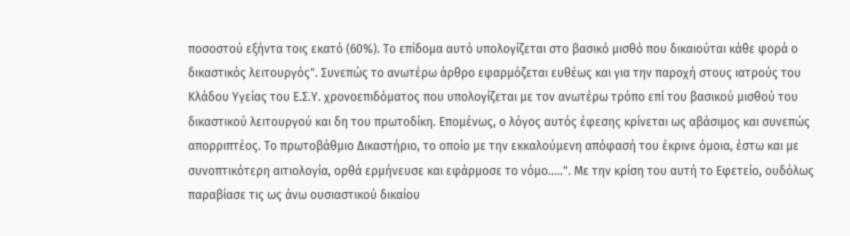ποσοστού εξήντα τοις εκατό (60%). Το επίδομα αυτό υπολογίζεται στο βασικό μισθό που δικαιούται κάθε φορά ο δικαστικός λειτουργός". Συνεπώς το ανωτέρω άρθρο εφαρμόζεται ευθέως και για την παροχή στους ιατρούς του Κλάδου Υγείας του Ε.Σ.Υ. χρονοεπιδόματος που υπολογίζεται με τον ανωτέρω τρόπο επί του βασικού μισθού του δικαστικού λειτουργού και δη του πρωτοδίκη. Επομένως, ο λόγος αυτός έφεσης κρίνεται ως αβάσιμος και συνεπώς απορριπτέος. Το πρωτοβάθμιο Δικαστήριο, το οποίο με την εκκαλούμενη απόφασή του έκρινε όμοια, έστω και με συνοπτικότερη αιτιολογία, ορθά ερμήνευσε και εφάρμοσε το νόμο.....". Με την κρίση του αυτή το Εφετείο, ουδόλως παραβίασε τις ως άνω ουσιαστικού δικαίου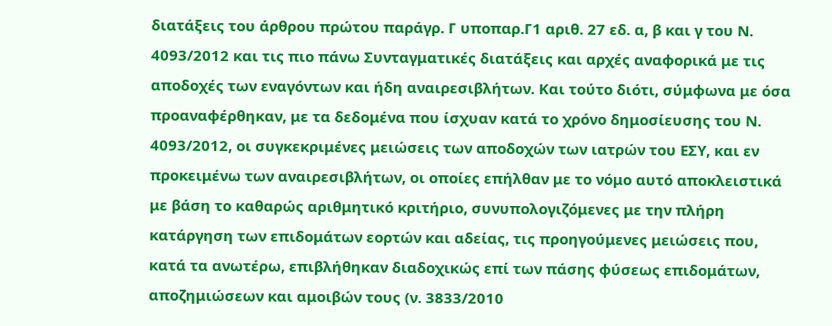διατάξεις του άρθρου πρώτου παράγρ. Γ υποπαρ.Γ1 αριθ. 27 εδ. α, β και γ του Ν. 4093/2012 και τις πιο πάνω Συνταγματικές διατάξεις και αρχές αναφορικά με τις αποδοχές των εναγόντων και ήδη αναιρεσιβλήτων. Και τούτο διότι, σύμφωνα με όσα προαναφέρθηκαν, με τα δεδομένα που ίσχυαν κατά το χρόνο δημοσίευσης του Ν. 4093/2012, οι συγκεκριμένες μειώσεις των αποδοχών των ιατρών του ΕΣΥ, και εν προκειμένω των αναιρεσιβλήτων, οι οποίες επήλθαν με το νόμο αυτό αποκλειστικά με βάση το καθαρώς αριθμητικό κριτήριο, συνυπολογιζόμενες με την πλήρη κατάργηση των επιδομάτων εορτών και αδείας, τις προηγούμενες μειώσεις που, κατά τα ανωτέρω, επιβλήθηκαν διαδοχικώς επί των πάσης φύσεως επιδομάτων, αποζημιώσεων και αμοιβών τους (ν. 3833/2010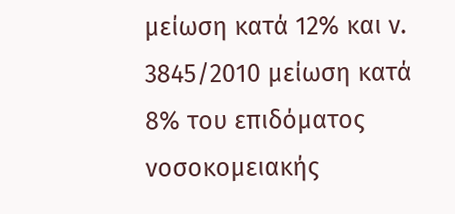μείωση κατά 12% και ν. 3845/2010 μείωση κατά 8% του επιδόματος νοσοκομειακής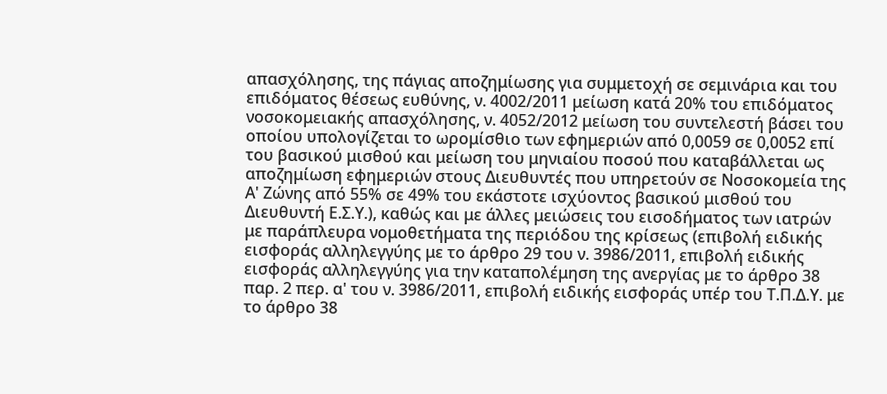απασχόλησης, της πάγιας αποζημίωσης για συμμετοχή σε σεμινάρια και του επιδόματος θέσεως ευθύνης, ν. 4002/2011 μείωση κατά 20% του επιδόματος νοσοκομειακής απασχόλησης, ν. 4052/2012 μείωση του συντελεστή βάσει του οποίου υπολογίζεται το ωρομίσθιο των εφημεριών από 0,0059 σε 0,0052 επί του βασικού μισθού και μείωση του μηνιαίου ποσού που καταβάλλεται ως αποζημίωση εφημεριών στους Διευθυντές που υπηρετούν σε Νοσοκομεία της Α' Ζώνης από 55% σε 49% του εκάστοτε ισχύοντος βασικού μισθού του Διευθυντή Ε.Σ.Υ.), καθώς και με άλλες μειώσεις του εισοδήματος των ιατρών με παράπλευρα νομοθετήματα της περιόδου της κρίσεως (επιβολή ειδικής εισφοράς αλληλεγγύης με το άρθρο 29 του ν. 3986/2011, επιβολή ειδικής εισφοράς αλληλεγγύης για την καταπολέμηση της ανεργίας με το άρθρο 38 παρ. 2 περ. α' του ν. 3986/2011, επιβολή ειδικής εισφοράς υπέρ του Τ.Π.Δ.Υ. με το άρθρο 38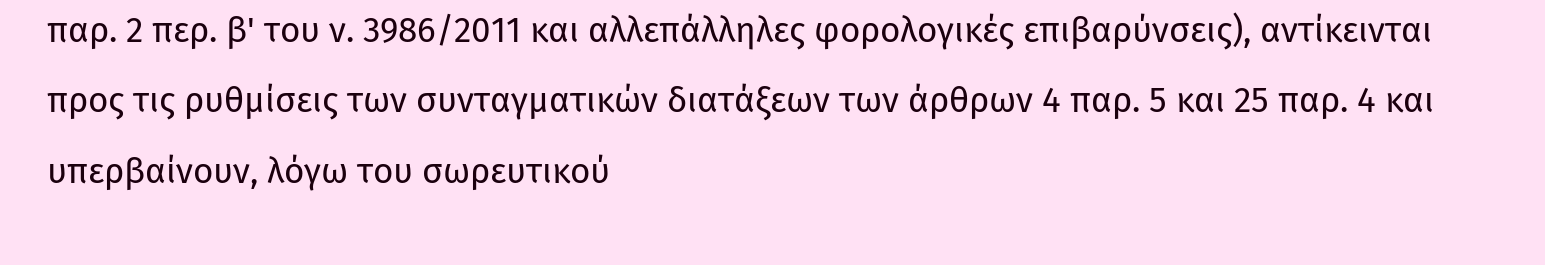παρ. 2 περ. β' του ν. 3986/2011 και αλλεπάλληλες φορολογικές επιβαρύνσεις), αντίκεινται προς τις ρυθμίσεις των συνταγματικών διατάξεων των άρθρων 4 παρ. 5 και 25 παρ. 4 και υπερβαίνουν, λόγω του σωρευτικού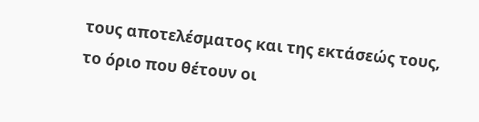τους αποτελέσματος και της εκτάσεώς τους, το όριο που θέτουν οι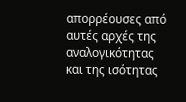απορρέουσες από αυτές αρχές της αναλογικότητας και της ισότητας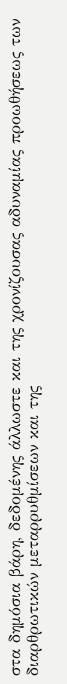στα δημόσια βάρη, δεδομένης άλλωστε και της χρονίζουσας αδυναμίας προωθήσεως των διαρθρωτικών μεταρρυθμίσεων και της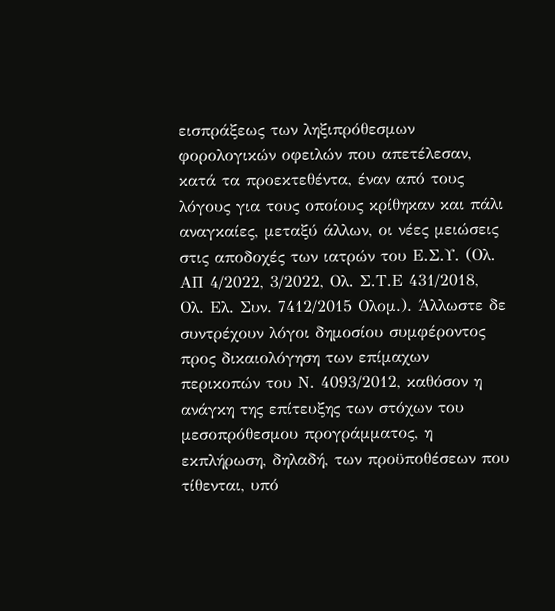εισπράξεως των ληξιπρόθεσμων φορολογικών οφειλών που απετέλεσαν, κατά τα προεκτεθέντα, έναν από τους λόγους για τους οποίους κρίθηκαν και πάλι αναγκαίες, μεταξύ άλλων, οι νέες μειώσεις στις αποδοχές των ιατρών του Ε.Σ.Υ. (Ολ. ΑΠ 4/2022, 3/2022, Oλ. Σ.Τ.Ε 431/2018, Ολ. Ελ. Συν. 7412/2015 Ολομ.). Άλλωστε δε συντρέχουν λόγοι δημοσίου συμφέροντος προς δικαιολόγηση των επίμαχων περικοπών του Ν. 4093/2012, καθόσον η ανάγκη της επίτευξης των στόχων του μεσοπρόθεσμου προγράμματος, η εκπλήρωση, δηλαδή, των προϋποθέσεων που τίθενται, υπό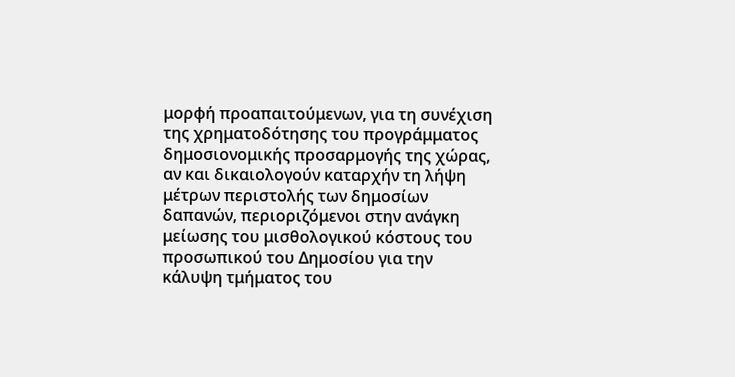μορφή προαπαιτούμενων, για τη συνέχιση της χρηματοδότησης του προγράμματος δημοσιονομικής προσαρμογής της χώρας, αν και δικαιολογούν καταρχήν τη λήψη μέτρων περιστολής των δημοσίων δαπανών, περιοριζόμενοι στην ανάγκη μείωσης του μισθολογικού κόστους του προσωπικού του Δημοσίου για την κάλυψη τμήματος του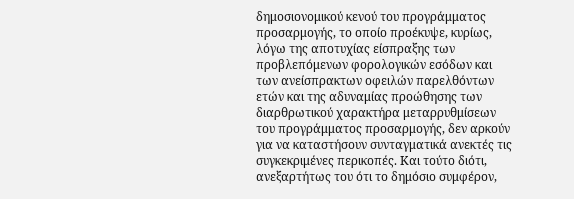δημοσιονομικού κενού του προγράμματος προσαρμογής, το οποίο προέκυψε, κυρίως, λόγω της αποτυχίας είσπραξης των προβλεπόμενων φορολογικών εσόδων και των ανείσπρακτων οφειλών παρελθόντων ετών και της αδυναμίας προώθησης των διαρθρωτικού χαρακτήρα μεταρρυθμίσεων του προγράμματος προσαρμογής, δεν αρκούν για να καταστήσουν συνταγματικά ανεκτές τις συγκεκριμένες περικοπές. Και τούτο διότι, ανεξαρτήτως του ότι το δημόσιο συμφέρον,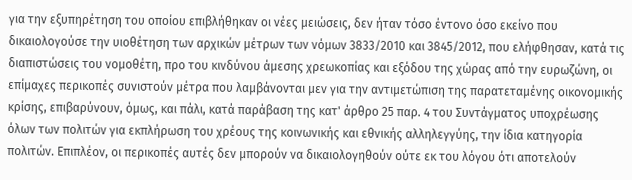για την εξυπηρέτηση του οποίου επιβλήθηκαν οι νέες μειώσεις, δεν ήταν τόσο έντονο όσο εκείνο που δικαιολογούσε την υιοθέτηση των αρχικών μέτρων των νόμων 3833/2010 και 3845/2012, που ελήφθησαν, κατά τις διαπιστώσεις του νομοθέτη, προ του κινδύνου άμεσης χρεωκοπίας και εξόδου της χώρας από την ευρωζώνη, οι επίμαχες περικοπές συνιστούν μέτρα που λαμβάνονται μεν για την αντιμετώπιση της παρατεταμένης οικονομικής κρίσης, επιβαρύνουν, όμως, και πάλι, κατά παράβαση της κατ' άρθρο 25 παρ. 4 του Συντάγματος υποχρέωσης όλων των πολιτών για εκπλήρωση του χρέους της κοινωνικής και εθνικής αλληλεγγύης, την ίδια κατηγορία πολιτών. Επιπλέον, οι περικοπές αυτές δεν μπορούν να δικαιολογηθούν ούτε εκ του λόγου ότι αποτελούν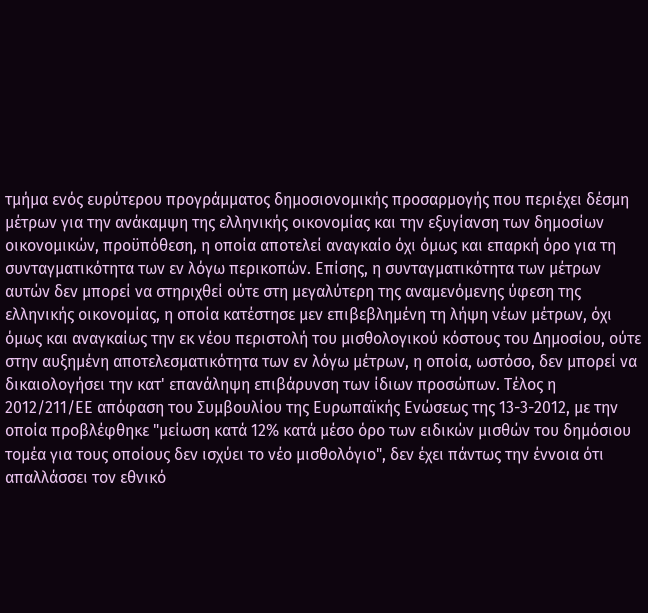τμήμα ενός ευρύτερου προγράμματος δημοσιονομικής προσαρμογής που περιέχει δέσμη μέτρων για την ανάκαμψη της ελληνικής οικονομίας και την εξυγίανση των δημοσίων οικονομικών, προϋπόθεση, η οποία αποτελεί αναγκαίο όχι όμως και επαρκή όρο για τη συνταγματικότητα των εν λόγω περικοπών. Επίσης, η συνταγματικότητα των μέτρων αυτών δεν μπορεί να στηριχθεί ούτε στη μεγαλύτερη της αναμενόμενης ύφεση της ελληνικής οικονομίας, η οποία κατέστησε μεν επιβεβλημένη τη λήψη νέων μέτρων, όχι όμως και αναγκαίως την εκ νέου περιστολή του μισθολογικού κόστους του Δημοσίου, ούτε στην αυξημένη αποτελεσματικότητα των εν λόγω μέτρων, η οποία, ωστόσο, δεν μπορεί να δικαιολογήσει την κατ' επανάληψη επιβάρυνση των ίδιων προσώπων. Τέλος η 2012/211/ΕΕ απόφαση του Συμβουλίου της Ευρωπαϊκής Ενώσεως της 13-3-2012, με την οποία προβλέφθηκε "μείωση κατά 12% κατά μέσο όρο των ειδικών μισθών του δημόσιου τομέα για τους οποίους δεν ισχύει το νέο μισθολόγιο", δεν έχει πάντως την έννοια ότι απαλλάσσει τον εθνικό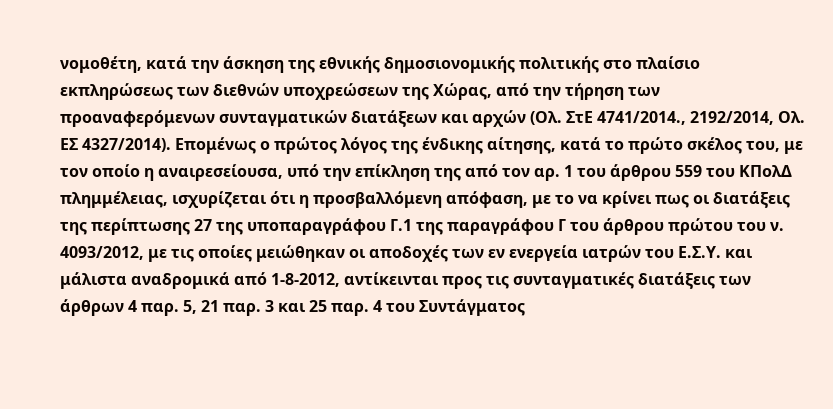νομοθέτη, κατά την άσκηση της εθνικής δημοσιονομικής πολιτικής στο πλαίσιο εκπληρώσεως των διεθνών υποχρεώσεων της Χώρας, από την τήρηση των προαναφερόμενων συνταγματικών διατάξεων και αρχών (Ολ. ΣτΕ 4741/2014., 2192/2014, Ολ. ΕΣ 4327/2014). Επομένως ο πρώτος λόγος της ένδικης αίτησης, κατά το πρώτο σκέλος του, με τον οποίο η αναιρεσείουσα, υπό την επίκληση της από τον αρ. 1 του άρθρου 559 του ΚΠολΔ πλημμέλειας, ισχυρίζεται ότι η προσβαλλόμενη απόφαση, με το να κρίνει πως οι διατάξεις της περίπτωσης 27 της υποπαραγράφου Γ.1 της παραγράφου Γ του άρθρου πρώτου του ν. 4093/2012, με τις οποίες μειώθηκαν οι αποδοχές των εν ενεργεία ιατρών του Ε.Σ.Υ. και μάλιστα αναδρομικά από 1-8-2012, αντίκεινται προς τις συνταγματικές διατάξεις των άρθρων 4 παρ. 5, 21 παρ. 3 και 25 παρ. 4 του Συντάγματος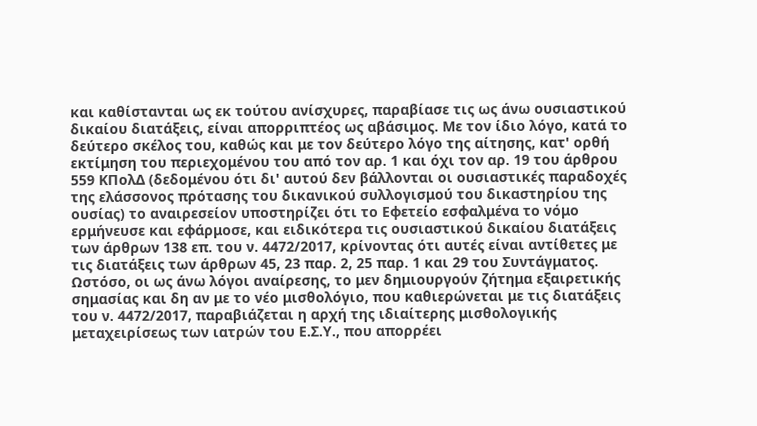και καθίστανται ως εκ τούτου ανίσχυρες, παραβίασε τις ως άνω ουσιαστικού δικαίου διατάξεις, είναι απορριπτέος ως αβάσιμος. Με τον ίδιο λόγο, κατά το δεύτερο σκέλος του, καθώς και με τον δεύτερο λόγο της αίτησης, κατ' ορθή εκτίμηση του περιεχομένου του από τον αρ. 1 και όχι τον αρ. 19 του άρθρου 559 ΚΠολΔ (δεδομένου ότι δι' αυτού δεν βάλλονται οι ουσιαστικές παραδοχές της ελάσσονος πρότασης του δικανικού συλλογισμού του δικαστηρίου της ουσίας) το αναιρεσείον υποστηρίζει ότι το Εφετείο εσφαλμένα το νόμο ερμήνευσε και εφάρμοσε, και ειδικότερα τις ουσιαστικού δικαίου διατάξεις των άρθρων 138 επ. του ν. 4472/2017, κρίνοντας ότι αυτές είναι αντίθετες με τις διατάξεις των άρθρων 45, 23 παρ. 2, 25 παρ. 1 και 29 του Συντάγματος. Ωστόσο, οι ως άνω λόγοι αναίρεσης, το μεν δημιουργούν ζήτημα εξαιρετικής σημασίας και δη αν με το νέο μισθολόγιο, που καθιερώνεται με τις διατάξεις του ν. 4472/2017, παραβιάζεται η αρχή της ιδιαίτερης μισθολογικής μεταχειρίσεως των ιατρών του Ε.Σ.Υ., που απορρέει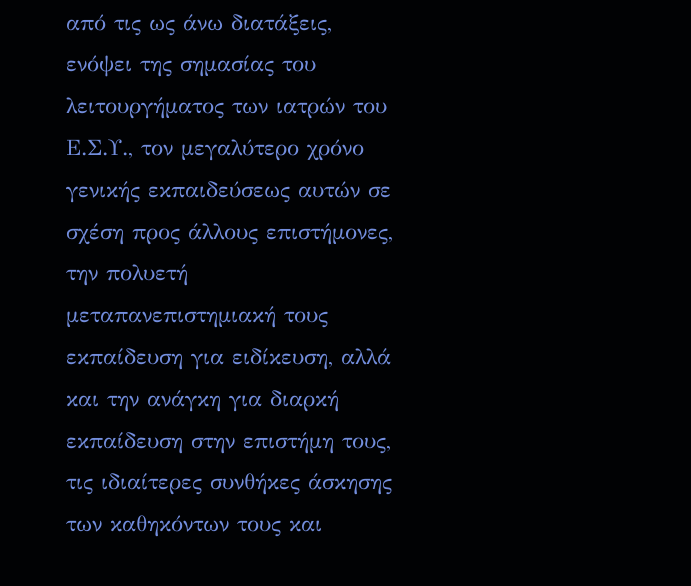από τις ως άνω διατάξεις, ενόψει της σημασίας του λειτουργήματος των ιατρών του Ε.Σ.Υ., τον μεγαλύτερο χρόνο γενικής εκπαιδεύσεως αυτών σε σχέση προς άλλους επιστήμονες, την πολυετή μεταπανεπιστημιακή τους εκπαίδευση για ειδίκευση, αλλά και την ανάγκη για διαρκή εκπαίδευση στην επιστήμη τους, τις ιδιαίτερες συνθήκες άσκησης των καθηκόντων τους και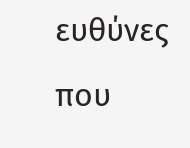ευθύνες που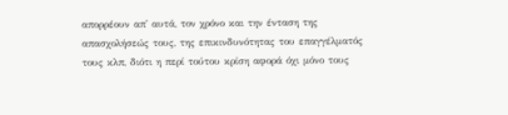απορρέουν απ' αυτά, τον χρόνο και την ένταση της απασχολήσεώς τους, της επικινδυνότητας του επαγγέλματός τους κλπ, διότι η περί τούτου κρίση αφορά όχι μόνο τους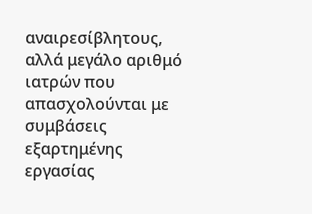αναιρεσίβλητους, αλλά μεγάλο αριθμό ιατρών που απασχολούνται με συμβάσεις εξαρτημένης εργασίας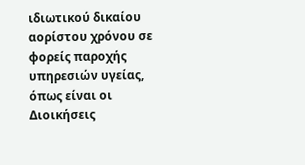ιδιωτικού δικαίου αορίστου χρόνου σε φορείς παροχής υπηρεσιών υγείας, όπως είναι οι Διοικήσεις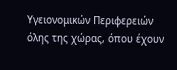Υγειονομικών Περιφερειών όλης της χώρας, όπου έχουν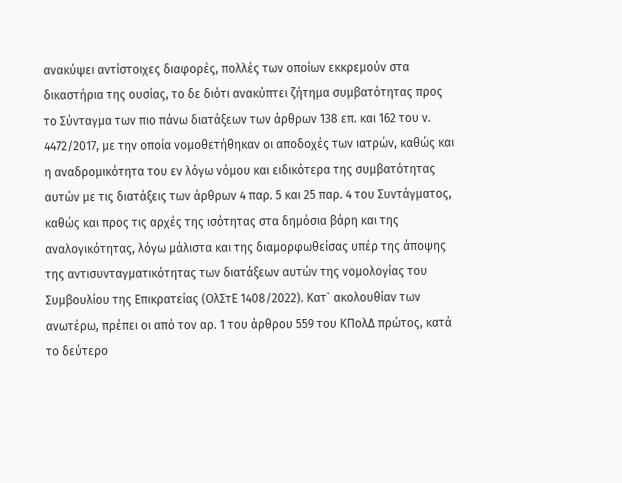ανακύψει αντίστοιχες διαφορές, πολλές των οποίων εκκρεμούν στα δικαστήρια της ουσίας, το δε διότι ανακύπτει ζήτημα συμβατότητας προς το Σύνταγμα των πιο πάνω διατάξεων των άρθρων 138 επ. και 162 του ν. 4472/2017, με την οποία νομοθετήθηκαν οι αποδοχές των ιατρών, καθώς και η αναδρομικότητα του εν λόγω νόμου και ειδικότερα της συμβατότητας αυτών με τις διατάξεις των άρθρων 4 παρ. 5 και 25 παρ. 4 του Συντάγματος, καθώς και προς τις αρχές της ισότητας στα δημόσια βάρη και της αναλογικότητας, λόγω μάλιστα και της διαμορφωθείσας υπέρ της άποψης της αντισυνταγματικότητας των διατάξεων αυτών της νομολογίας του Συμβουλίου της Επικρατείας (ΟλΣτΕ 1408/2022). Κατ` ακολουθίαν των ανωτέρω, πρέπει οι από τον αρ. 1 του άρθρου 559 του ΚΠολΔ πρώτος, κατά το δεύτερο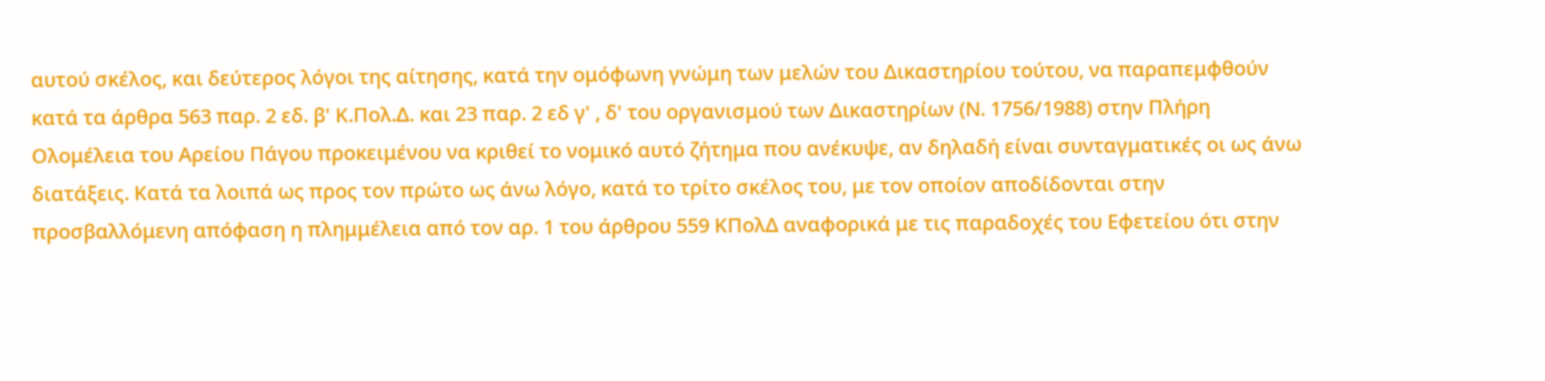αυτού σκέλος, και δεύτερος λόγοι της αίτησης, κατά την ομόφωνη γνώμη των μελών του Δικαστηρίου τούτου, να παραπεμφθούν κατά τα άρθρα 563 παρ. 2 εδ. β' Κ.Πολ.Δ. και 23 παρ. 2 εδ γ' , δ' του οργανισμού των Δικαστηρίων (Ν. 1756/1988) στην Πλήρη Ολομέλεια του Αρείου Πάγου προκειμένου να κριθεί το νομικό αυτό ζήτημα που ανέκυψε, αν δηλαδή είναι συνταγματικές οι ως άνω διατάξεις. Κατά τα λοιπά ως προς τον πρώτο ως άνω λόγο, κατά το τρίτο σκέλος του, με τον οποίον αποδίδονται στην προσβαλλόμενη απόφαση η πλημμέλεια από τον αρ. 1 του άρθρου 559 ΚΠολΔ αναφορικά με τις παραδοχές του Εφετείου ότι στην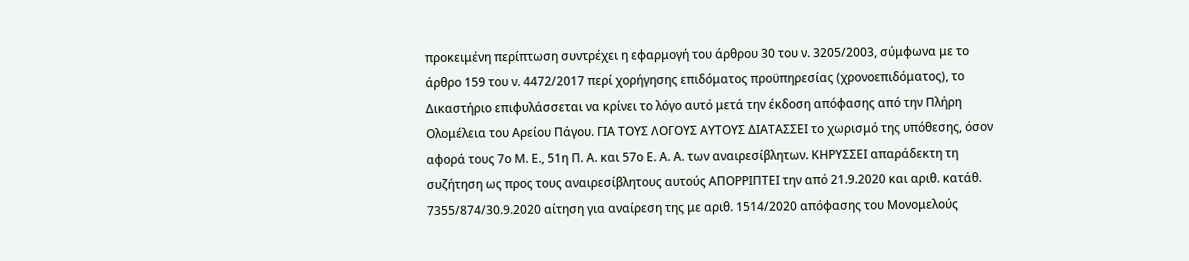προκειμένη περίπτωση συντρέχει η εφαρμογή του άρθρου 30 του ν. 3205/2003, σύμφωνα με το άρθρο 159 του ν. 4472/2017 περί χορήγησης επιδόματος προϋπηρεσίας (χρονοεπιδόματος), το Δικαστήριο επιφυλάσσεται να κρίνει το λόγο αυτό μετά την έκδοση απόφασης από την Πλήρη Ολομέλεια του Αρείου Πάγου. ΓΙΑ ΤΟΥΣ ΛΟΓΟΥΣ ΑΥΤΟΥΣ ΔΙΑΤΑΣΣΕΙ το χωρισμό της υπόθεσης, όσον αφορά τους 7ο Μ. Ε., 51η Π. Α. και 57ο Ε. Α. Α. των αναιρεσίβλητων. ΚΗΡΥΣΣΕΙ απαράδεκτη τη συζήτηση ως προς τους αναιρεσίβλητους αυτούς ΑΠΟΡΡΙΠΤΕΙ την από 21.9.2020 και αριθ. κατάθ. 7355/874/30.9.2020 αίτηση για αναίρεση της με αριθ. 1514/2020 απόφασης του Μονομελούς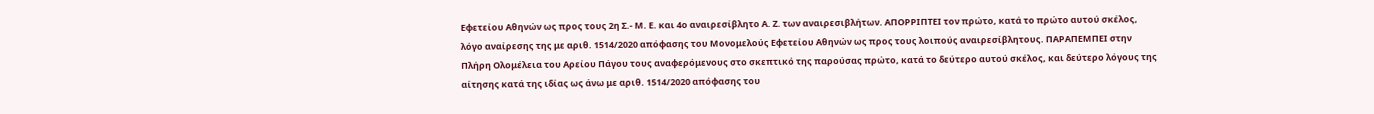Εφετείου Αθηνών ως προς τους 2η Σ.- Μ. Ε. και 4ο αναιρεσίβλητο Α. Ζ. των αναιρεσιβλήτων. ΑΠΟΡΡΙΠΤΕΙ τον πρώτο, κατά το πρώτο αυτού σκέλος, λόγο αναίρεσης της με αριθ. 1514/2020 απόφασης του Μονομελούς Εφετείου Αθηνών ως προς τους λοιπούς αναιρεσίβλητους. ΠΑΡΑΠΕΜΠΕΙ στην Πλήρη Ολομέλεια του Αρείου Πάγου τους αναφερόμενους στο σκεπτικό της παρούσας πρώτο, κατά το δεύτερο αυτού σκέλος, και δεύτερο λόγους της αίτησης κατά της ιδίας ως άνω με αριθ. 1514/2020 απόφασης του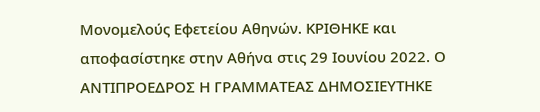Μονομελούς Εφετείου Αθηνών. ΚΡΙΘΗΚΕ και αποφασίστηκε στην Αθήνα στις 29 Ιουνίου 2022. Ο ΑΝΤΙΠΡΟΕΔΡΟΣ Η ΓΡΑΜΜΑΤΕΑΣ ΔΗΜΟΣΙΕΥΤΗΚΕ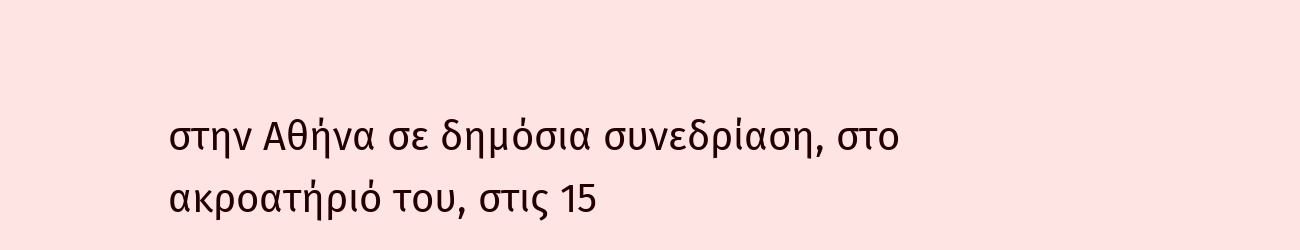στην Αθήνα σε δημόσια συνεδρίαση, στο ακροατήριό του, στις 15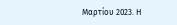Μαρτίου 2023. Η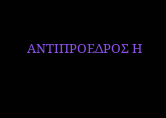ΑΝΤΙΠΡΟΕΔΡΟΣ Η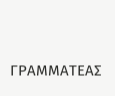ΓΡΑΜΜΑΤΕΑΣ